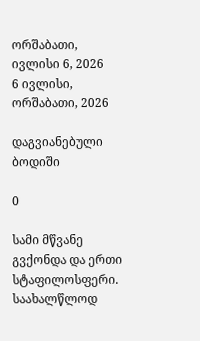ორშაბათი, ივლისი 6, 2026
6 ივლისი, ორშაბათი, 2026

დაგვიანებული ბოდიში

0

სამი მწვანე გვქონდა და ერთი სტაფილოსფერი. საახალწლოდ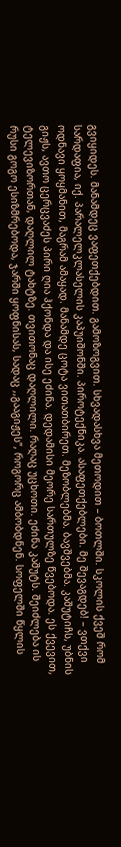გვიყიდეს. მანამდეც ვაფეთქებდით. გამოზოგვით. სხვადასხვა მეთოდით – ბოთლში. სკოლის ქვეშ რომ სარდაფია, იქ. პარალელკლასელის კაპუიშონში. პიროტექნიკა. ასაფეთქებლები. მე შევაგდებ! – ვთქვი ოდნავი ყოყმანით, მაგრამ ამაყად. მანამდე ცოტა ვითათბირეთ. მეზობლებმა. ბავშვებმა. კაშუტიჩს, უბნის გიჟს, ავთო ცერცვაძეს პირი ღია ჰქონდა და ისე ეძინა. დედამისი მეორე სართულზე წვებოდა. ეს ქვევით, ტელევიზორთან, დაღლილ ტახტზე. თვითონაც დაღლილი. რაღაც უცხოთი. ეძინა კაშუტს. შეიძლება ის რუსი გოგო ესიზმრებოდა, ჯარში ყოფნისას, სადაც ,,გააგიჟეს”, როგორც ამბობდნენ. სოფელში წყლის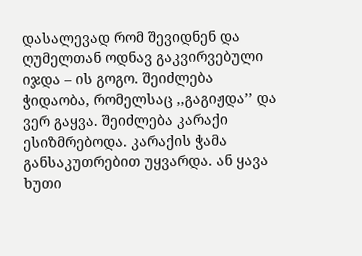დასალევად რომ შევიდნენ და ღუმელთან ოდნავ გაკვირვებული იჯდა – ის გოგო. შეიძლება ჭიდაობა, რომელსაც ,,გაგიჟდა’’ და ვერ გაყვა. შეიძლება კარაქი ესიზმრებოდა. კარაქის ჭამა განსაკუთრებით უყვარდა. ან ყავა ხუთი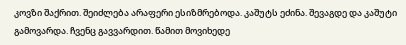კოვზი შაქრით. შეიძლება არაფერი ესიზმრებოდა. კაშუტს ეძინა. შევაგდე და კაშუტი გამოვარდა. ჩვენც გავვარდით. წამით მოვიხედე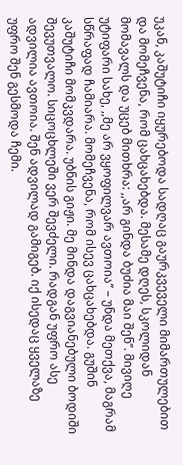უკან, კაშუტიჩი იყურებოდა სადღაც გაურკვეველი მიმართულებით და მომეჩვენა, რომ ცახცახებდა. მესამე დღეს, სკოლიდან მომავალს და უცებ მითხრა: ,,არ გინდა ბუძია მაი შენ’’. მივიღე უტიფარი სახე, ,,მე არ ვყოფილვარ ავთოია’’ – უნდა მეთქვა, მაგრამ სწრაფად ჩამიარა. მომეჩვენა, რომ ისევ ცახცახებდა. გუშინ კაშუტიჩი მომკვდარა. უბნის გიჟი. მე მინდა დაგვიანებული ბოდიში შევუთვალო. სიცოცხლეში ვერ შევძელი. რადგან უფრო ასე ადვილია ავთოია. შენ ადვილად გამიგებ. იქ ისედაც ყველაზე უფრო შენ გესმოდა ჩემი.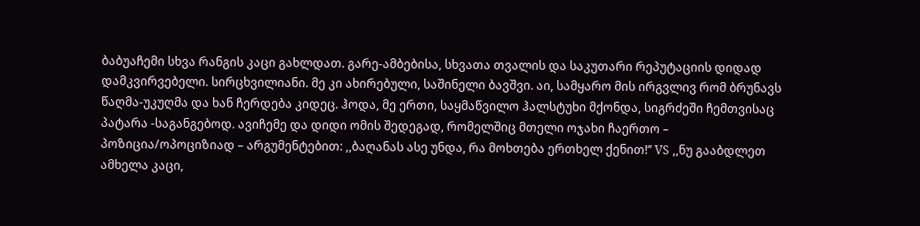ბაბუაჩემი სხვა რანგის კაცი გახლდათ. გარე-ამბებისა, სხვათა თვალის და საკუთარი რეპუტაციის დიდად დამკვირვებელი. სირცხვილიანი. მე კი ახირებული, საშინელი ბავშვი. აი, სამყარო მის ირგვლივ რომ ბრუნავს წაღმა-უკუღმა და ხან ჩერდება კიდეც. ჰოდა, მე ერთი, საყმაწვილო ჰალსტუხი მქონდა, სიგრძეში ჩემთვისაც პატარა -საგანგებოდ. ავიჩემე და დიდი ომის შედეგად, რომელშიც მთელი ოჯახი ჩაერთო – პოზიცია/ოპოციზიად – არგუმენტებით: ,,ბაღანას ასე უნდა, რა მოხთება ერთხელ ქენით!’’ VS ,,ნუ გააბდლეთ ამხელა კაცი,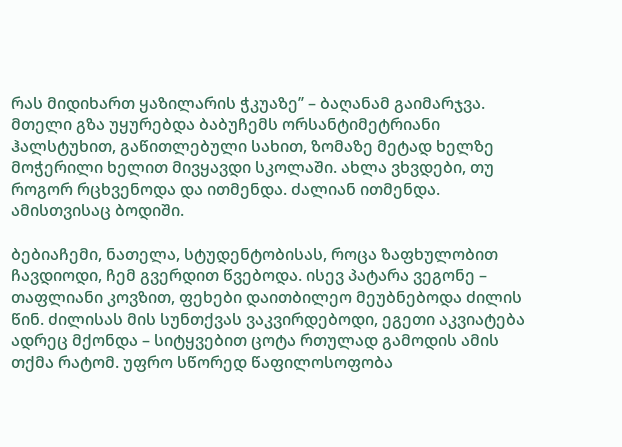რას მიდიხართ ყაზილარის ჭკუაზე’’ – ბაღანამ გაიმარჯვა. მთელი გზა უყურებდა ბაბუჩემს ორსანტიმეტრიანი ჰალსტუხით, გაწითლებული სახით, ზომაზე მეტად ხელზე მოჭერილი ხელით მივყავდი სკოლაში. ახლა ვხვდები, თუ როგორ რცხვენოდა და ითმენდა. ძალიან ითმენდა. ამისთვისაც ბოდიში.

ბებიაჩემი, ნათელა, სტუდენტობისას, როცა ზაფხულობით ჩავდიოდი, ჩემ გვერდით წვებოდა. ისევ პატარა ვეგონე – თაფლიანი კოვზით, ფეხები დაითბილეო მეუბნებოდა ძილის წინ. ძილისას მის სუნთქვას ვაკვირდებოდი, ეგეთი აკვიატება ადრეც მქონდა – სიტყვებით ცოტა რთულად გამოდის ამის თქმა რატომ. უფრო სწორედ წაფილოსოფობა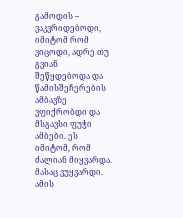გამოდის – ვაკვრიდებოდი, იმიტომ რომ ვიცოდი, ადრე თუ გვიან შეწყდებოდა და წამისშეჩერების ამბავზე ვფიქრობდი და მსგავსი ფუჭი ამბები. ეს იმიტომ, რომ ძალიან მიყვარდა. მასაც ვუყვარდი. ამის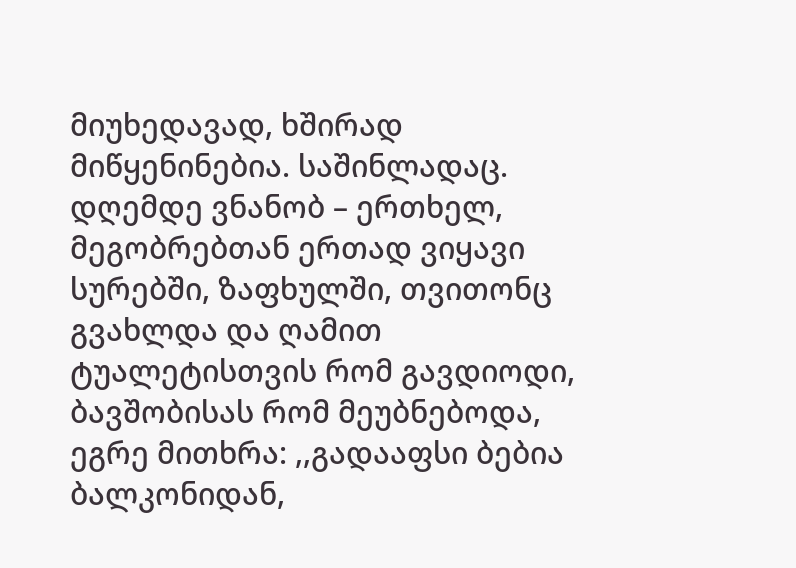მიუხედავად, ხშირად მიწყენინებია. საშინლადაც. დღემდე ვნანობ – ერთხელ, მეგობრებთან ერთად ვიყავი სურებში, ზაფხულში, თვითონც გვახლდა და ღამით ტუალეტისთვის რომ გავდიოდი, ბავშობისას რომ მეუბნებოდა, ეგრე მითხრა: ,,გადააფსი ბებია ბალკონიდან,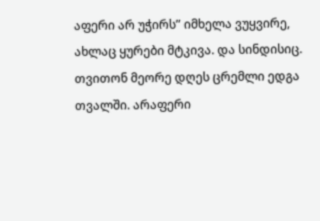აფერი არ უჭირს” იმხელა ვუყვირე, ახლაც ყურები მტკივა. და სინდისიც. თვითონ მეორე დღეს ცრემლი ედგა თვალში. არაფერი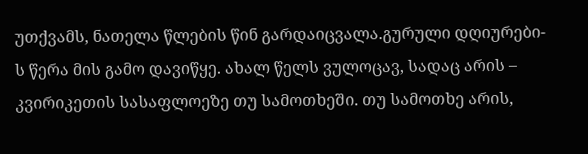უთქვამს, ნათელა წლების წინ გარდაიცვალა.გურული დღიურები-ს წერა მის გამო დავიწყე. ახალ წელს ვულოცავ, სადაც არის – კვირიკეთის სასაფლოეზე თუ სამოთხეში. თუ სამოთხე არის,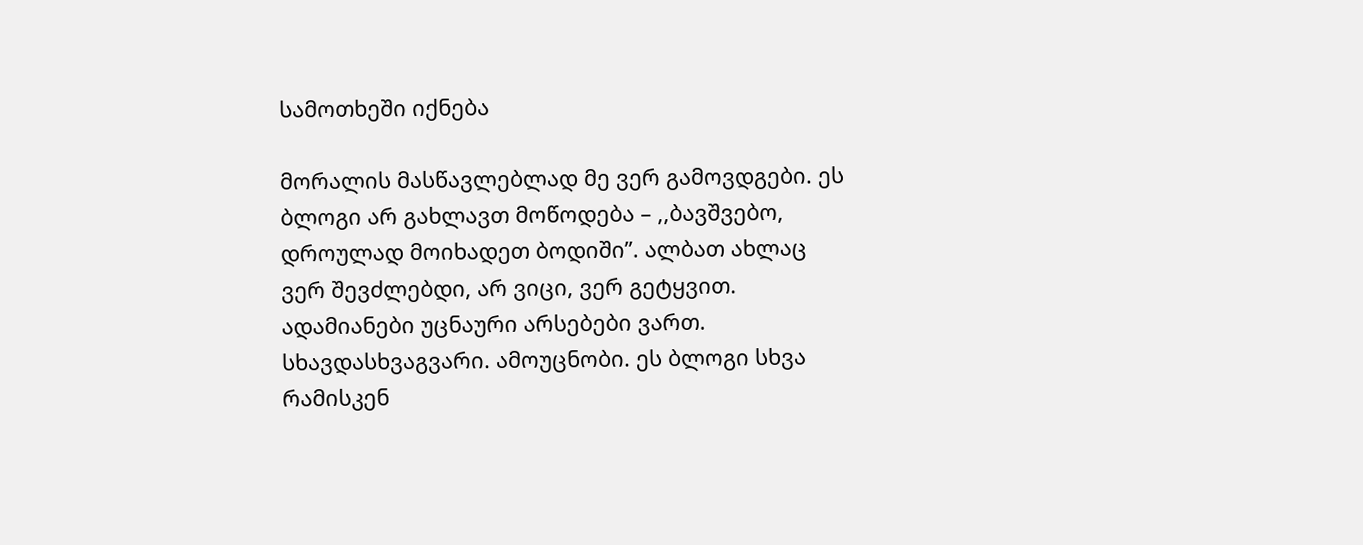სამოთხეში იქნება

მორალის მასწავლებლად მე ვერ გამოვდგები. ეს ბლოგი არ გახლავთ მოწოდება – ,,ბავშვებო, დროულად მოიხადეთ ბოდიში’’. ალბათ ახლაც ვერ შევძლებდი, არ ვიცი, ვერ გეტყვით. ადამიანები უცნაური არსებები ვართ. სხავდასხვაგვარი. ამოუცნობი. ეს ბლოგი სხვა რამისკენ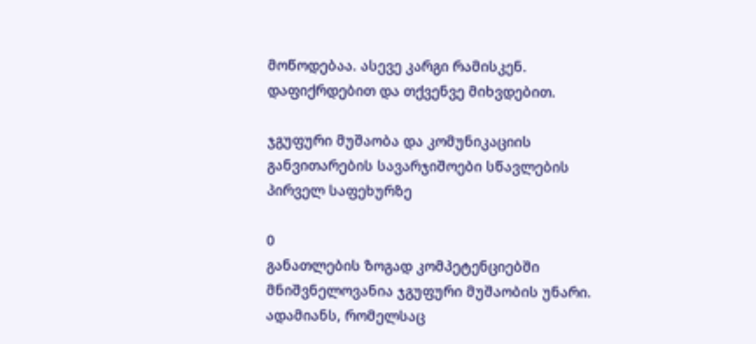მოწოდებაა. ასევე კარგი რამისკენ. დაფიქრდებით და თქვენვე მიხვდებით.

ჯგუფური მუშაობა და კომუნიკაციის განვითარების სავარჯიშოები სწავლების პირველ საფეხურზე

0
განათლების ზოგად კომპეტენციებში მნიშვნელოვანია ჯგუფური მუშაობის უნარი. ადამიანს, რომელსაც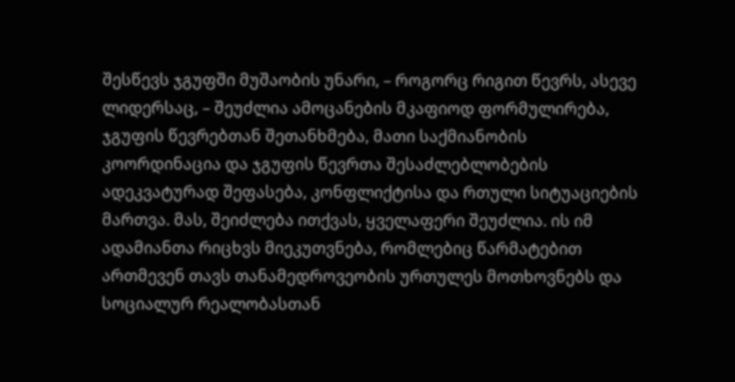შესწევს ჯგუფში მუშაობის უნარი, – როგორც რიგით წევრს, ასევე ლიდერსაც, – შეუძლია ამოცანების მკაფიოდ ფორმულირება, ჯგუფის წევრებთან შეთანხმება, მათი საქმიანობის კოორდინაცია და ჯგუფის წევრთა შესაძლებლობების ადეკვატურად შეფასება, კონფლიქტისა და რთული სიტუაციების მართვა. მას, შეიძლება ითქვას, ყველაფერი შეუძლია. ის იმ ადამიანთა რიცხვს მიეკუთვნება, რომლებიც წარმატებით ართმევენ თავს თანამედროვეობის ურთულეს მოთხოვნებს და სოციალურ რეალობასთან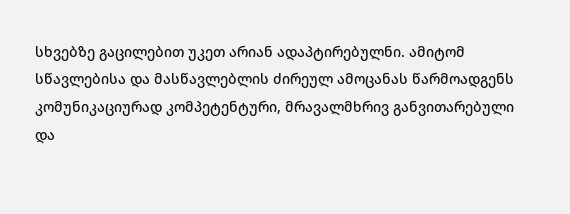სხვებზე გაცილებით უკეთ არიან ადაპტირებულნი. ამიტომ სწავლებისა და მასწავლებლის ძირეულ ამოცანას წარმოადგენს კომუნიკაციურად კომპეტენტური, მრავალმხრივ განვითარებული და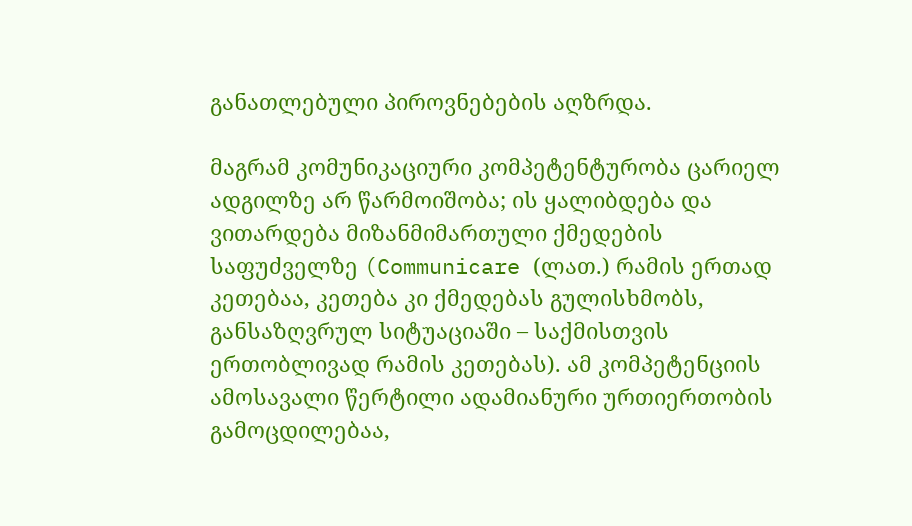განათლებული პიროვნებების აღზრდა.

მაგრამ კომუნიკაციური კომპეტენტურობა ცარიელ ადგილზე არ წარმოიშობა; ის ყალიბდება და ვითარდება მიზანმიმართული ქმედების საფუძველზე (Communicare (ლათ.) რამის ერთად კეთებაა, კეთება კი ქმედებას გულისხმობს, განსაზღვრულ სიტუაციაში – საქმისთვის ერთობლივად რამის კეთებას). ამ კომპეტენციის ამოსავალი წერტილი ადამიანური ურთიერთობის გამოცდილებაა,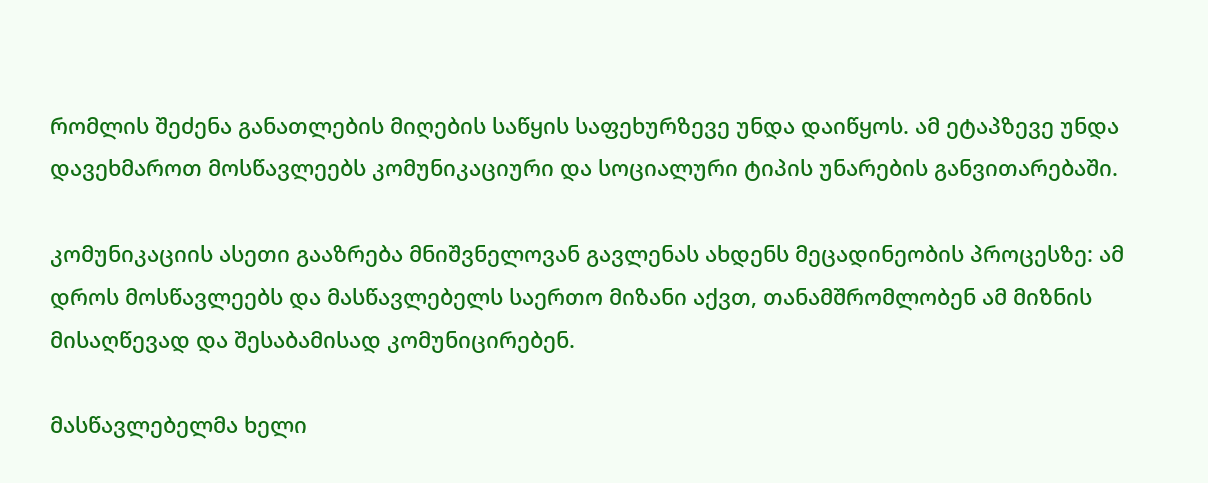რომლის შეძენა განათლების მიღების საწყის საფეხურზევე უნდა დაიწყოს. ამ ეტაპზევე უნდა დავეხმაროთ მოსწავლეებს კომუნიკაციური და სოციალური ტიპის უნარების განვითარებაში.

კომუნიკაციის ასეთი გააზრება მნიშვნელოვან გავლენას ახდენს მეცადინეობის პროცესზე: ამ დროს მოსწავლეებს და მასწავლებელს საერთო მიზანი აქვთ, თანამშრომლობენ ამ მიზნის მისაღწევად და შესაბამისად კომუნიცირებენ.

მასწავლებელმა ხელი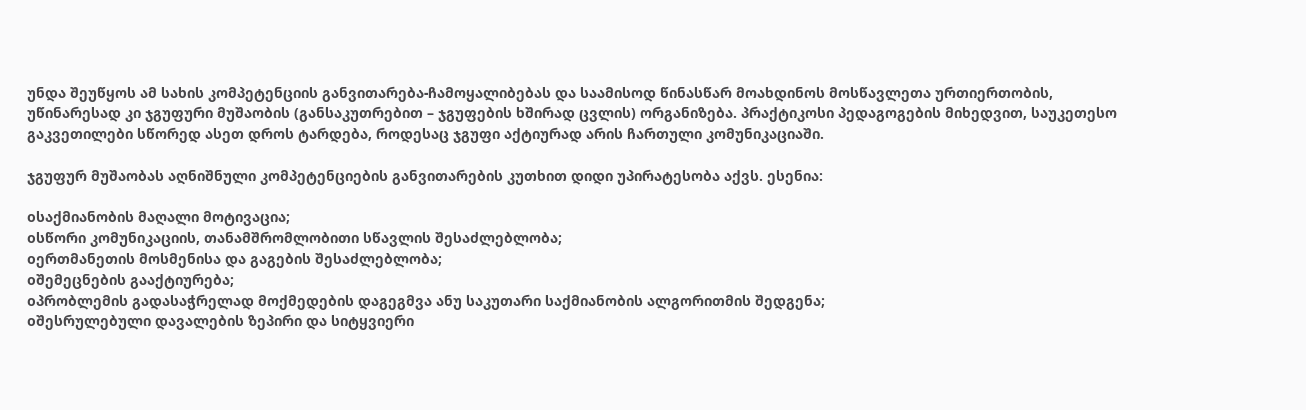უნდა შეუწყოს ამ სახის კომპეტენციის განვითარება-ჩამოყალიბებას და საამისოდ წინასწარ მოახდინოს მოსწავლეთა ურთიერთობის, უწინარესად კი ჯგუფური მუშაობის (განსაკუთრებით – ჯგუფების ხშირად ცვლის) ორგანიზება. პრაქტიკოსი პედაგოგების მიხედვით, საუკეთესო გაკვეთილები სწორედ ასეთ დროს ტარდება, როდესაც ჯგუფი აქტიურად არის ჩართული კომუნიკაციაში.

ჯგუფურ მუშაობას აღნიშნული კომპეტენციების განვითარების კუთხით დიდი უპირატესობა აქვს. ესენია:

oსაქმიანობის მაღალი მოტივაცია;
oსწორი კომუნიკაციის, თანამშრომლობითი სწავლის შესაძლებლობა;
oერთმანეთის მოსმენისა და გაგების შესაძლებლობა;
oშემეცნების გააქტიურება;
oპრობლემის გადასაჭრელად მოქმედების დაგეგმვა ანუ საკუთარი საქმიანობის ალგორითმის შედგენა;
oშესრულებული დავალების ზეპირი და სიტყვიერი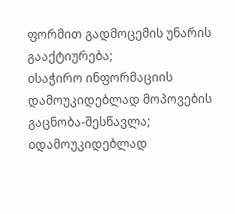ფორმით გადმოცემის უნარის გააქტიურება;
oსაჭირო ინფორმაციის დამოუკიდებლად მოპოვების გაცნობა-შესწავლა;
oდამოუკიდებლად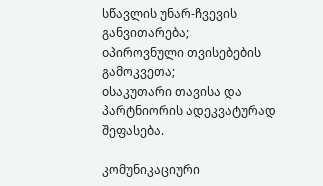სწავლის უნარ-ჩვევის განვითარება;
oპიროვნული თვისებების გამოკვეთა;
oსაკუთარი თავისა და პარტნიორის ადეკვატურად შეფასება.

კომუნიკაციური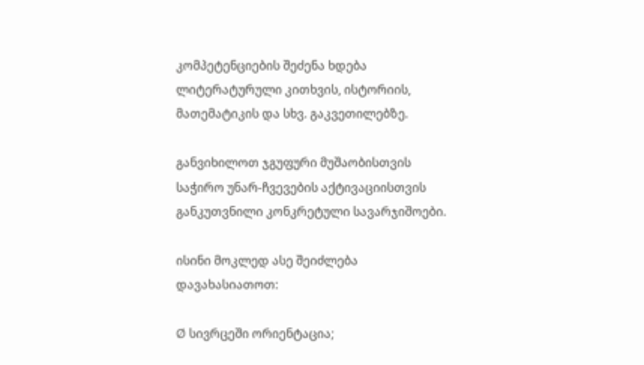კომპეტენციების შეძენა ხდება ლიტერატურული კითხვის, ისტორიის, მათემატიკის და სხვ. გაკვეთილებზე.

განვიხილოთ ჯგუფური მუშაობისთვის საჭირო უნარ-ჩვევების აქტივაციისთვის განკუთვნილი კონკრეტული სავარჯიშოები.

ისინი მოკლედ ასე შეიძლება დავახასიათოთ:

Ø სივრცეში ორიენტაცია;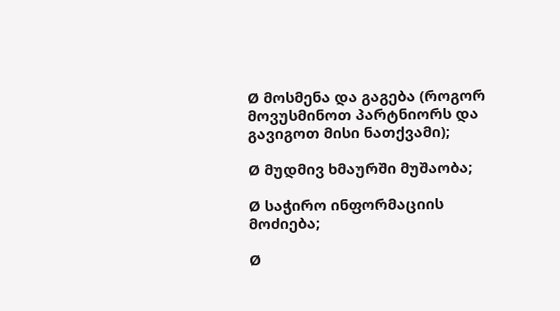Ø მოსმენა და გაგება (როგორ მოვუსმინოთ პარტნიორს და გავიგოთ მისი ნათქვამი);

Ø მუდმივ ხმაურში მუშაობა;

Ø საჭირო ინფორმაციის მოძიება;

Ø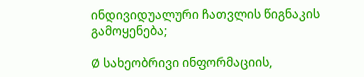ინდივიდუალური ჩათვლის წიგნაკის გამოყენება;

Ø სახეობრივი ინფორმაციის,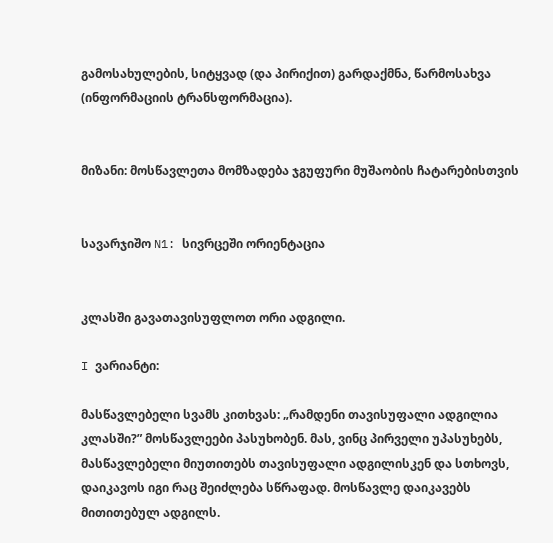გამოსახულების, სიტყვად (და პირიქით) გარდაქმნა, წარმოსახვა (ინფორმაციის ტრანსფორმაცია).


მიზანი: მოსწავლეთა მომზადება ჯგუფური მუშაობის ჩატარებისთვის


სავარჯიშო N1: სივრცეში ორიენტაცია


კლასში გავათავისუფლოთ ორი ადგილი.

I ვარიანტი:

მასწავლებელი სვამს კითხვას: „რამდენი თავისუფალი ადგილია კლასში?” მოსწავლეები პასუხობენ. მას, ვინც პირველი უპასუხებს, მასწავლებელი მიუთითებს თავისუფალი ადგილისკენ და სთხოვს, დაიკავოს იგი რაც შეიძლება სწრაფად. მოსწავლე დაიკავებს მითითებულ ადგილს.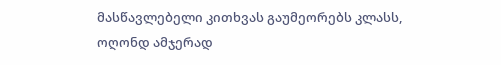მასწავლებელი კითხვას გაუმეორებს კლასს, ოღონდ ამჯერად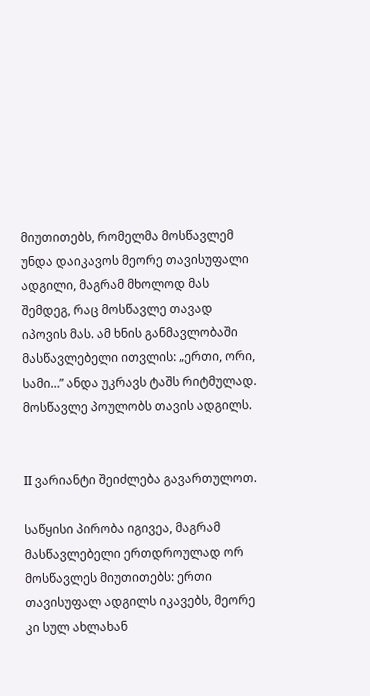მიუთითებს, რომელმა მოსწავლემ უნდა დაიკავოს მეორე თავისუფალი ადგილი, მაგრამ მხოლოდ მას შემდეგ, რაც მოსწავლე თავად იპოვის მას. ამ ხნის განმავლობაში მასწავლებელი ითვლის: „ერთი, ორი, სამი…” ანდა უკრავს ტაშს რიტმულად. მოსწავლე პოულობს თავის ადგილს.


II ვარიანტი შეიძლება გავართულოთ.

საწყისი პირობა იგივეა, მაგრამ მასწავლებელი ერთდროულად ორ მოსწავლეს მიუთითებს: ერთი თავისუფალ ადგილს იკავებს, მეორე კი სულ ახლახან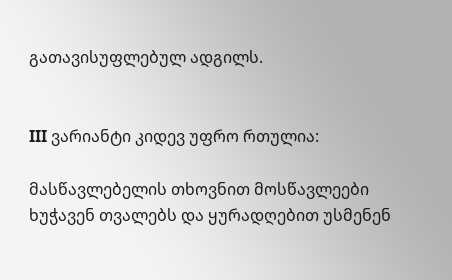გათავისუფლებულ ადგილს.


III ვარიანტი კიდევ უფრო რთულია:

მასწავლებელის თხოვნით მოსწავლეები ხუჭავენ თვალებს და ყურადღებით უსმენენ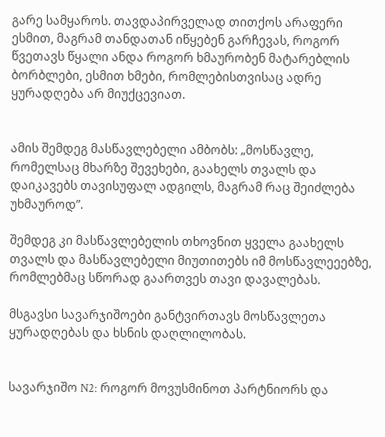გარე სამყაროს. თავდაპირველად თითქოს არაფერი ესმით, მაგრამ თანდათან იწყებენ გარჩევას, როგორ წვეთავს წყალი ანდა როგორ ხმაურობენ მატარებლის ბორბლები, ესმით ხმები, რომლებისთვისაც ადრე ყურადღება არ მიუქცევიათ.


ამის შემდეგ მასწავლებელი ამბობს: „მოსწავლე, რომელსაც მხარზე შევეხები, გაახელს თვალს და დაიკავებს თავისუფალ ადგილს, მაგრამ რაც შეიძლება უხმაუროდ”.

შემდეგ კი მასწავლებელის თხოვნით ყველა გაახელს თვალს და მასწავლებელი მიუთითებს იმ მოსწავლეეებზე, რომლებმაც სწორად გაართვეს თავი დავალებას.

მსგავსი სავარჯიშოები განტვირთავს მოსწავლეთა ყურადღებას და ხსნის დაღლილობას.


სავარჯიშო N2: როგორ მოვუსმინოთ პარტნიორს და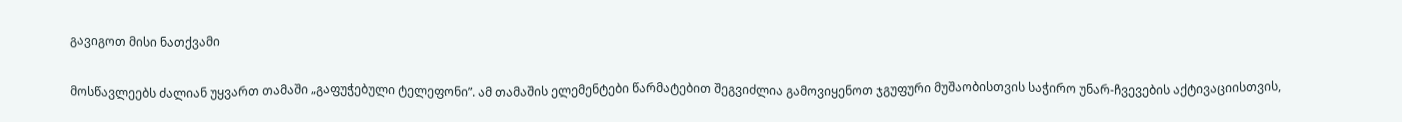გავიგოთ მისი ნათქვამი

მოსწავლეებს ძალიან უყვართ თამაში „გაფუჭებული ტელეფონი”. ამ თამაშის ელემენტები წარმატებით შეგვიძლია გამოვიყენოთ ჯგუფური მუშაობისთვის საჭირო უნარ-ჩვევების აქტივაციისთვის,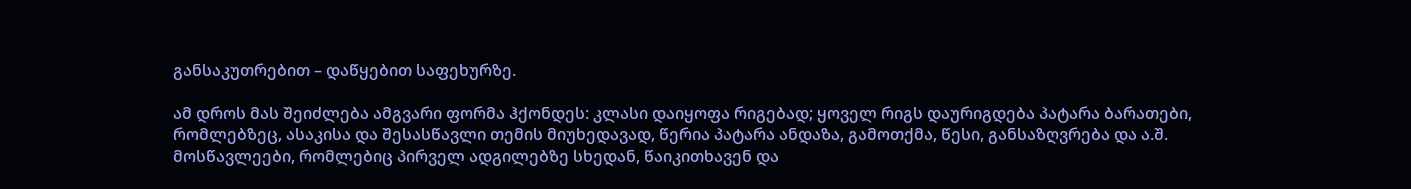განსაკუთრებით – დაწყებით საფეხურზე.

ამ დროს მას შეიძლება ამგვარი ფორმა ჰქონდეს: კლასი დაიყოფა რიგებად; ყოველ რიგს დაურიგდება პატარა ბარათები, რომლებზეც, ასაკისა და შესასწავლი თემის მიუხედავად, წერია პატარა ანდაზა, გამოთქმა, წესი, განსაზღვრება და ა.შ. მოსწავლეები, რომლებიც პირველ ადგილებზე სხედან, წაიკითხავენ და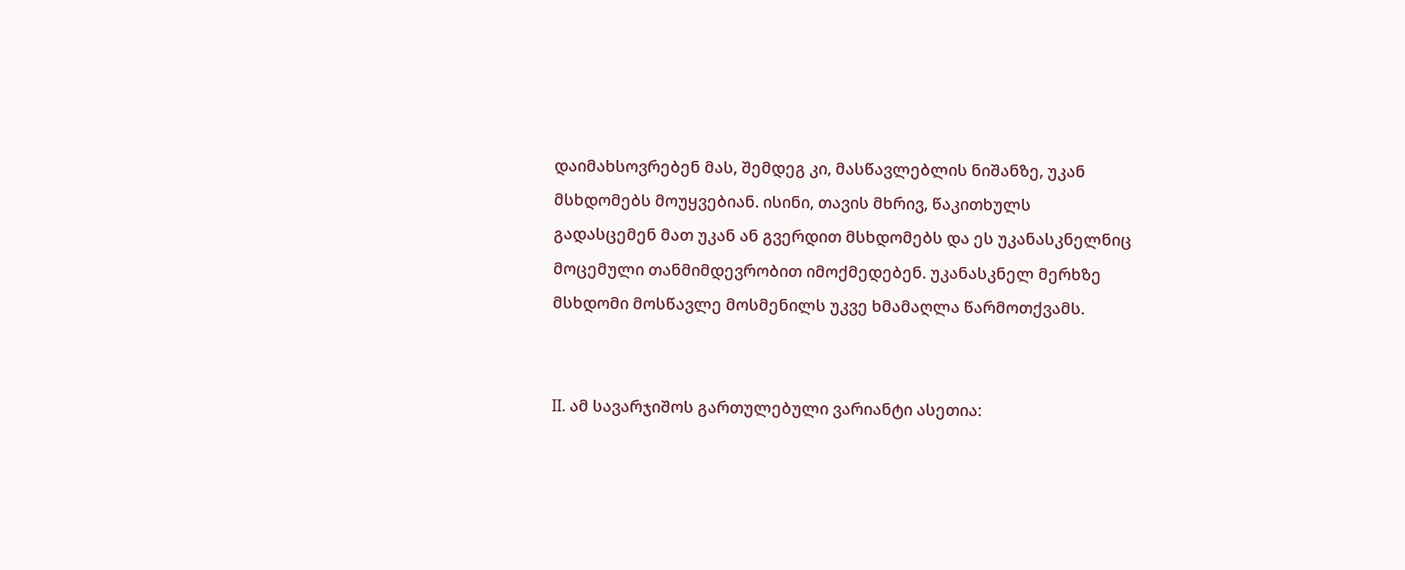დაიმახსოვრებენ მას, შემდეგ კი, მასწავლებლის ნიშანზე, უკან მსხდომებს მოუყვებიან. ისინი, თავის მხრივ, წაკითხულს გადასცემენ მათ უკან ან გვერდით მსხდომებს და ეს უკანასკნელნიც მოცემული თანმიმდევრობით იმოქმედებენ. უკანასკნელ მერხზე მსხდომი მოსწავლე მოსმენილს უკვე ხმამაღლა წარმოთქვამს.


II. ამ სავარჯიშოს გართულებული ვარიანტი ასეთია: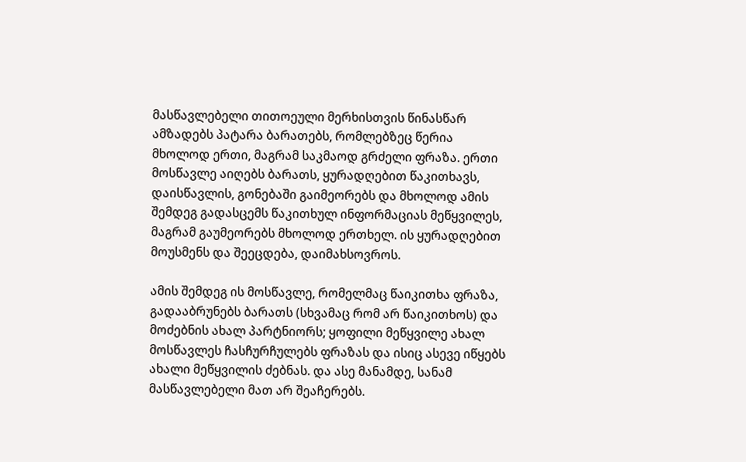მასწავლებელი თითოეული მერხისთვის წინასწარ ამზადებს პატარა ბარათებს, რომლებზეც წერია მხოლოდ ერთი, მაგრამ საკმაოდ გრძელი ფრაზა. ერთი მოსწავლე აიღებს ბარათს, ყურადღებით წაკითხავს, დაისწავლის, გონებაში გაიმეორებს და მხოლოდ ამის შემდეგ გადასცემს წაკითხულ ინფორმაციას მეწყვილეს, მაგრამ გაუმეორებს მხოლოდ ერთხელ. ის ყურადღებით მოუსმენს და შეეცდება, დაიმახსოვროს.

ამის შემდეგ ის მოსწავლე, რომელმაც წაიკითხა ფრაზა, გადააბრუნებს ბარათს (სხვამაც რომ არ წაიკითხოს) და მოძებნის ახალ პარტნიორს; ყოფილი მეწყვილე ახალ მოსწავლეს ჩასჩურჩულებს ფრაზას და ისიც ასევე იწყებს ახალი მეწყვილის ძებნას. და ასე მანამდე, სანამ მასწავლებელი მათ არ შეაჩერებს.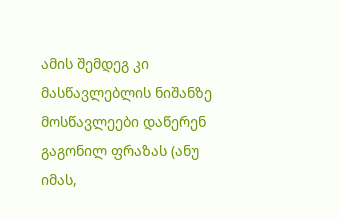ამის შემდეგ კი მასწავლებლის ნიშანზე მოსწავლეები დაწერენ გაგონილ ფრაზას (ანუ იმას,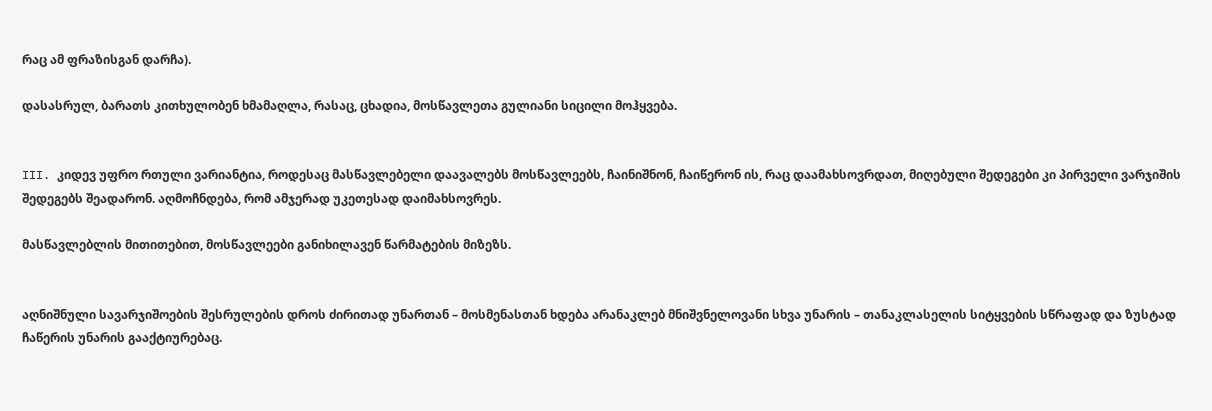რაც ამ ფრაზისგან დარჩა).

დასასრულ, ბარათს კითხულობენ ხმამაღლა, რასაც, ცხადია, მოსწავლეთა გულიანი სიცილი მოჰყვება.


III. კიდევ უფრო რთული ვარიანტია, როდესაც მასწავლებელი დაავალებს მოსწავლეებს, ჩაინიშნონ, ჩაიწერონ ის, რაც დაამახსოვრდათ, მიღებული შედეგები კი პირველი ვარჯიშის შედეგებს შეადარონ. აღმოჩნდება, რომ ამჯერად უკეთესად დაიმახსოვრეს.

მასწავლებლის მითითებით, მოსწავლეები განიხილავენ წარმატების მიზეზს.


აღნიშნული სავარჯიშოების შესრულების დროს ძირითად უნართან – მოსმენასთან ხდება არანაკლებ მნიშვნელოვანი სხვა უნარის – თანაკლასელის სიტყვების სწრაფად და ზუსტად ჩაწერის უნარის გააქტიურებაც.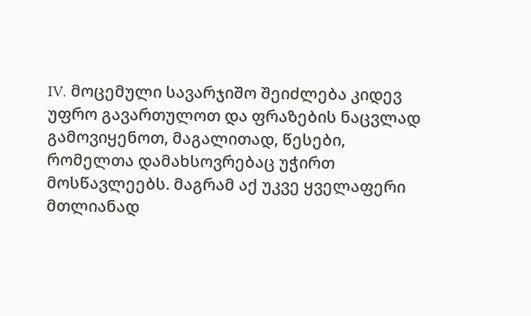IV. მოცემული სავარჯიშო შეიძლება კიდევ უფრო გავართულოთ და ფრაზების ნაცვლად გამოვიყენოთ, მაგალითად, წესები, რომელთა დამახსოვრებაც უჭირთ მოსწავლეებს. მაგრამ აქ უკვე ყველაფერი მთლიანად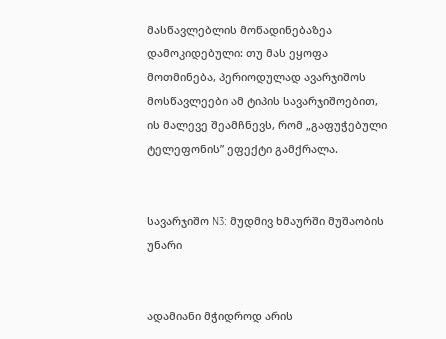მასწავლებლის მოწადინებაზეა დამოკიდებული: თუ მას ეყოფა მოთმინება, პერიოდულად ავარჯიშოს მოსწავლეები ამ ტიპის სავარჯიშოებით, ის მალევე შეამჩნევს, რომ „გაფუჭებული ტელეფონის” ეფექტი გამქრალა.


სავარჯიშო N3: მუდმივ ხმაურში მუშაობის უნარი


ადამიანი მჭიდროდ არის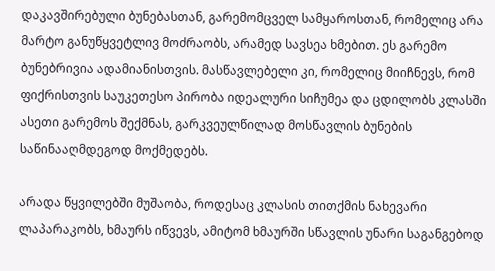დაკავშირებული ბუნებასთან, გარემომცველ სამყაროსთან, რომელიც არა მარტო განუწყვეტლივ მოძრაობს, არამედ სავსეა ხმებით. ეს გარემო ბუნებრივია ადამიანისთვის. მასწავლებელი კი, რომელიც მიიჩნევს, რომ ფიქრისთვის საუკეთესო პირობა იდეალური სიჩუმეა და ცდილობს კლასში ასეთი გარემოს შექმნას, გარკვეულწილად მოსწავლის ბუნების საწინააღმდეგოდ მოქმედებს.

არადა წყვილებში მუშაობა, როდესაც კლასის თითქმის ნახევარი ლაპარაკობს, ხმაურს იწვევს, ამიტომ ხმაურში სწავლის უნარი საგანგებოდ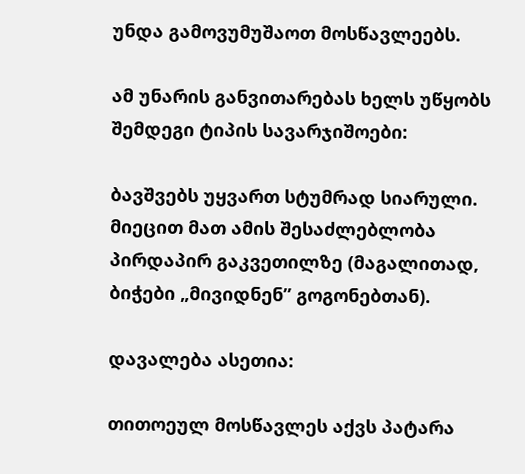უნდა გამოვუმუშაოთ მოსწავლეებს.

ამ უნარის განვითარებას ხელს უწყობს შემდეგი ტიპის სავარჯიშოები:

ბავშვებს უყვართ სტუმრად სიარული. მიეცით მათ ამის შესაძლებლობა პირდაპირ გაკვეთილზე (მაგალითად, ბიჭები „მივიდნენ” გოგონებთან).

დავალება ასეთია:

თითოეულ მოსწავლეს აქვს პატარა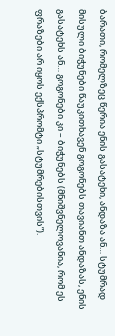ბარათი, რომელზეც წერია ენის გასატეხი, ანდაზა ან… სტუმრად მისული ბიჭუნები წაუკითხავენ გოგონებს თავიანთ ანდაზას, ენის გასატეხს ან… გოგონები კი – ბიჭუნებს (მნიშვნელოვანია, რომ ეს ფრაზები არ იყოს ექსპრომტი „სტუმრებისთვის”).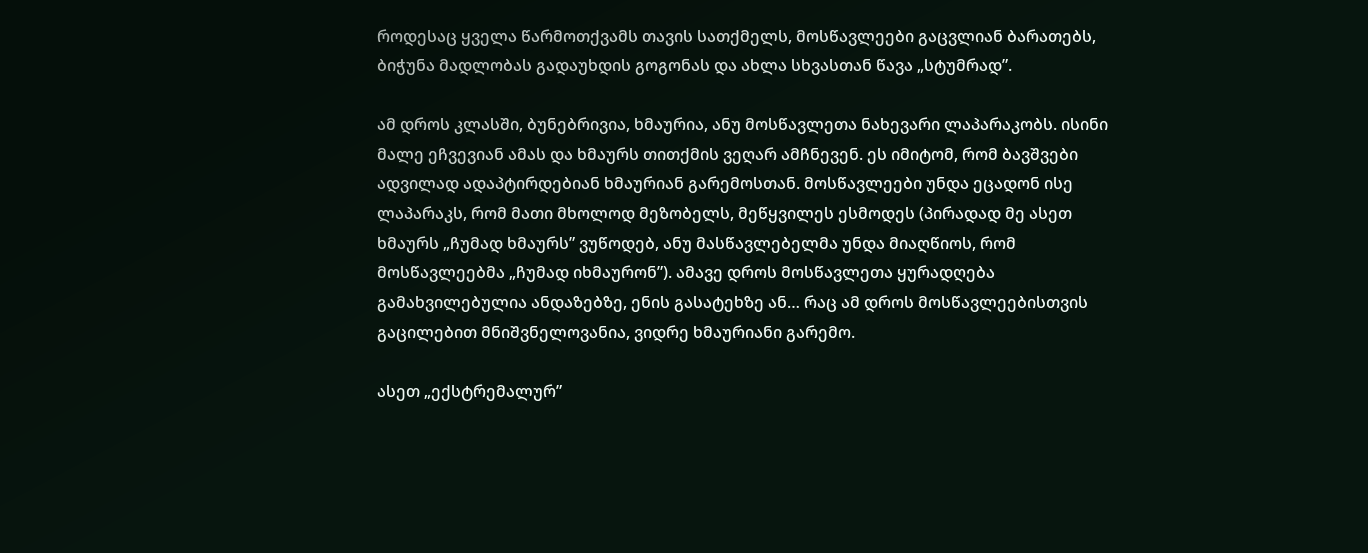როდესაც ყველა წარმოთქვამს თავის სათქმელს, მოსწავლეები გაცვლიან ბარათებს, ბიჭუნა მადლობას გადაუხდის გოგონას და ახლა სხვასთან წავა „სტუმრად”.

ამ დროს კლასში, ბუნებრივია, ხმაურია, ანუ მოსწავლეთა ნახევარი ლაპარაკობს. ისინი მალე ეჩვევიან ამას და ხმაურს თითქმის ვეღარ ამჩნევენ. ეს იმიტომ, რომ ბავშვები ადვილად ადაპტირდებიან ხმაურიან გარემოსთან. მოსწავლეები უნდა ეცადონ ისე ლაპარაკს, რომ მათი მხოლოდ მეზობელს, მეწყვილეს ესმოდეს (პირადად მე ასეთ ხმაურს „ჩუმად ხმაურს” ვუწოდებ, ანუ მასწავლებელმა უნდა მიაღწიოს, რომ მოსწავლეებმა „ჩუმად იხმაურონ”). ამავე დროს მოსწავლეთა ყურადღება გამახვილებულია ანდაზებზე, ენის გასატეხზე ან… რაც ამ დროს მოსწავლეებისთვის გაცილებით მნიშვნელოვანია, ვიდრე ხმაურიანი გარემო.

ასეთ „ექსტრემალურ”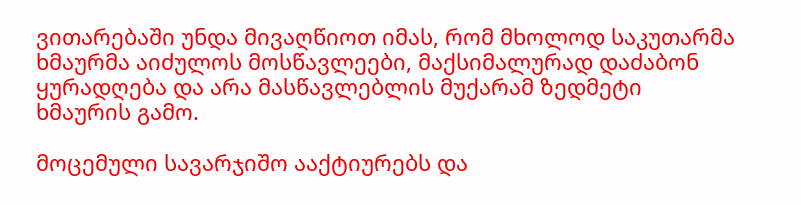ვითარებაში უნდა მივაღწიოთ იმას, რომ მხოლოდ საკუთარმა ხმაურმა აიძულოს მოსწავლეები, მაქსიმალურად დაძაბონ ყურადღება და არა მასწავლებლის მუქარამ ზედმეტი ხმაურის გამო.

მოცემული სავარჯიშო ააქტიურებს და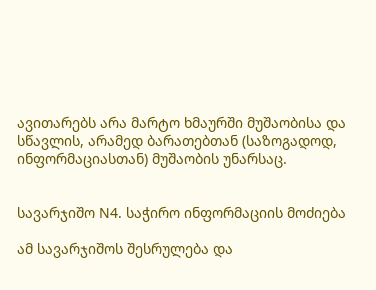ავითარებს არა მარტო ხმაურში მუშაობისა და სწავლის, არამედ ბარათებთან (საზოგადოდ, ინფორმაციასთან) მუშაობის უნარსაც.


სავარჯიშო N4. საჭირო ინფორმაციის მოძიება

ამ სავარჯიშოს შესრულება და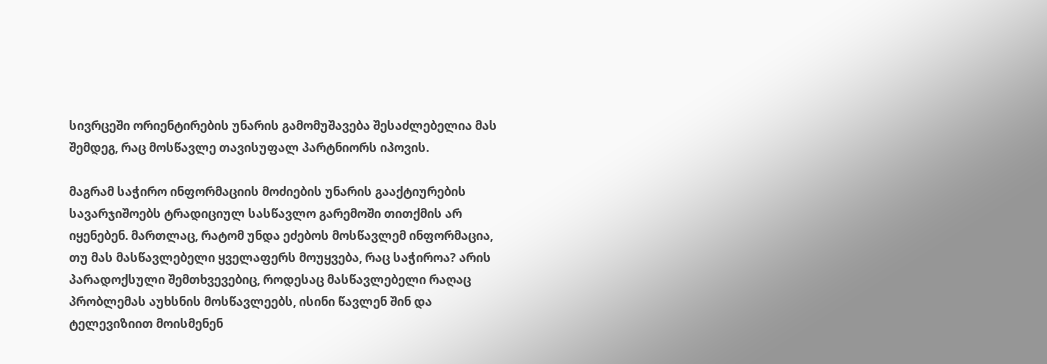სივრცეში ორიენტირების უნარის გამომუშავება შესაძლებელია მას შემდეგ, რაც მოსწავლე თავისუფალ პარტნიორს იპოვის.

მაგრამ საჭირო ინფორმაციის მოძიების უნარის გააქტიურების სავარჯიშოებს ტრადიციულ სასწავლო გარემოში თითქმის არ იყენებენ. მართლაც, რატომ უნდა ეძებოს მოსწავლემ ინფორმაცია, თუ მას მასწავლებელი ყველაფერს მოუყვება, რაც საჭიროა? არის პარადოქსული შემთხვევებიც, როდესაც მასწავლებელი რაღაც პრობლემას აუხსნის მოსწავლეებს, ისინი წავლენ შინ და ტელევიზიით მოისმენენ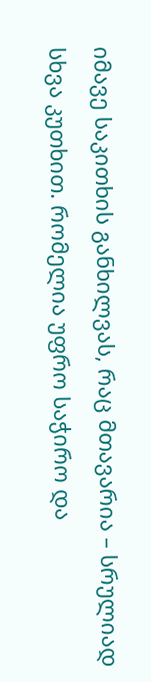იმავე საკითხის განხილვას, რაც მთავარია – სრულიად სხვა კუთხით. რომელია უფრო საჭირო და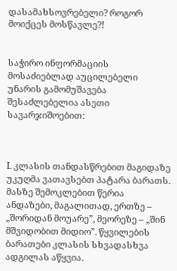დასამახსოვრებელი? როგორ მოიქცეს მოსწავლე?!


საჭირო ინფორმაციის მოსაძიებლად აუცილებელი უნარის გამომუშავება შესაძლებელია ასეთი სავარჯიშოებით:



I. კლასის თანდასწრებით მაგიდაზე უკუღმა ვათავსებთ პატარა ბარათს. მასზე შემოკლებით წერია ანდაზები, მაგალითად, ერთზე – „შორიდან მოუარე”, მეორეზე – „შინ მშვიდობით მიდიო”. წყვილების ბარათები კლასის სხვადასხვა ადგილას აწყვია.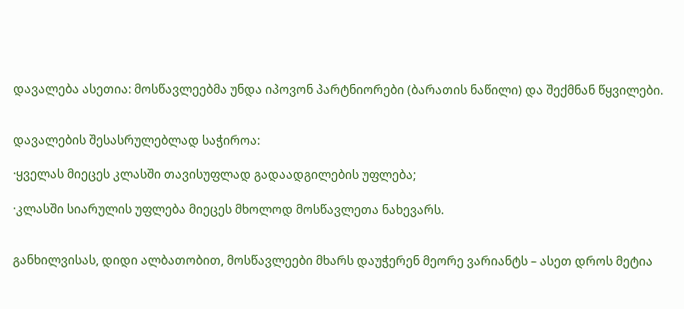დავალება ასეთია: მოსწავლეებმა უნდა იპოვონ პარტნიორები (ბარათის ნაწილი) და შექმნან წყვილები.


დავალების შესასრულებლად საჭიროა:

·ყველას მიეცეს კლასში თავისუფლად გადაადგილების უფლება;

·კლასში სიარულის უფლება მიეცეს მხოლოდ მოსწავლეთა ნახევარს.


განხილვისას, დიდი ალბათობით, მოსწავლეები მხარს დაუჭერენ მეორე ვარიანტს – ასეთ დროს მეტია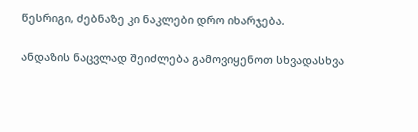წესრიგი, ძებნაზე კი ნაკლები დრო იხარჯება.

ანდაზის ნაცვლად შეიძლება გამოვიყენოთ სხვადასხვა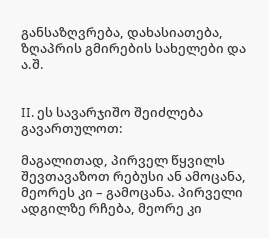განსაზღვრება, დახასიათება, ზღაპრის გმირების სახელები და ა.შ.


II. ეს სავარჯიშო შეიძლება გავართულოთ:

მაგალითად, პირველ წყვილს შევთავაზოთ რებუსი ან ამოცანა, მეორეს კი – გამოცანა. პირველი ადგილზე რჩება, მეორე კი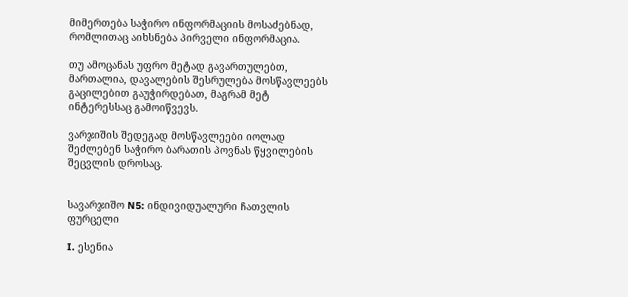მიმერთება საჭირო ინფორმაციის მოსაძებნად, რომლითაც აიხსნება პირველი ინფორმაცია.

თუ ამოცანას უფრო მეტად გავართულებთ, მართალია, დავალების შესრულება მოსწავლეებს  გაცილებით გაუჭირდებათ, მაგრამ მეტ ინტერესსაც გამოიწვევს.

ვარჯიშის შედეგად მოსწავლეები იოლად შეძლებენ საჭირო ბარათის პოვნას წყვილების შეცვლის დროსაც.


სავარჯიშო N5: ინდივიდუალური ჩათვლის ფურცელი

I. ესენია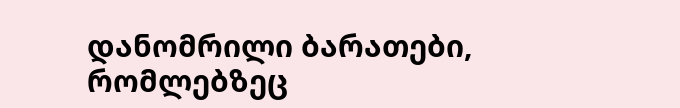დანომრილი ბარათები, რომლებზეც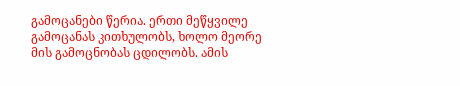გამოცანები წერია. ერთი მეწყვილე გამოცანას კითხულობს, ხოლო მეორე მის გამოცნობას ცდილობს. ამის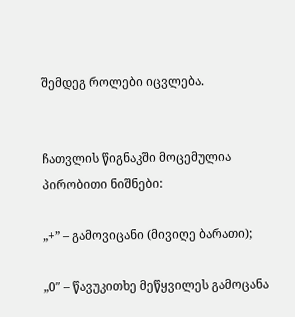შემდეგ როლები იცვლება.


ჩათვლის წიგნაკში მოცემულია პირობითი ნიშნები:

„+” – გამოვიცანი (მივიღე ბარათი);

„0″ – წავუკითხე მეწყვილეს გამოცანა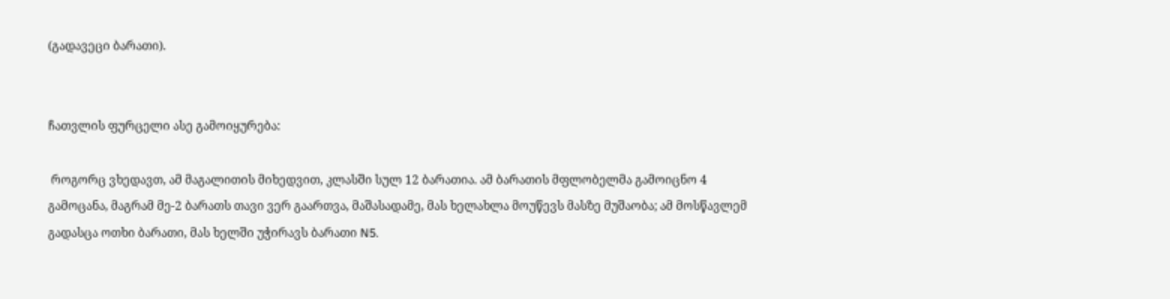(გადავეცი ბარათი).


ჩათვლის ფურცელი ასე გამოიყურება:

 როგორც ვხედავთ, ამ მაგალითის მიხედვით, კლასში სულ 12 ბარათია. ამ ბარათის მფლობელმა გამოიცნო 4 გამოცანა, მაგრამ მე-2 ბარათს თავი ვერ გაართვა, მაშასადამე, მას ხელახლა მოუწევს მასზე მუშაობა; ამ მოსწავლემ გადასცა ოთხი ბარათი, მას ხელში უჭირავს ბარათი N5.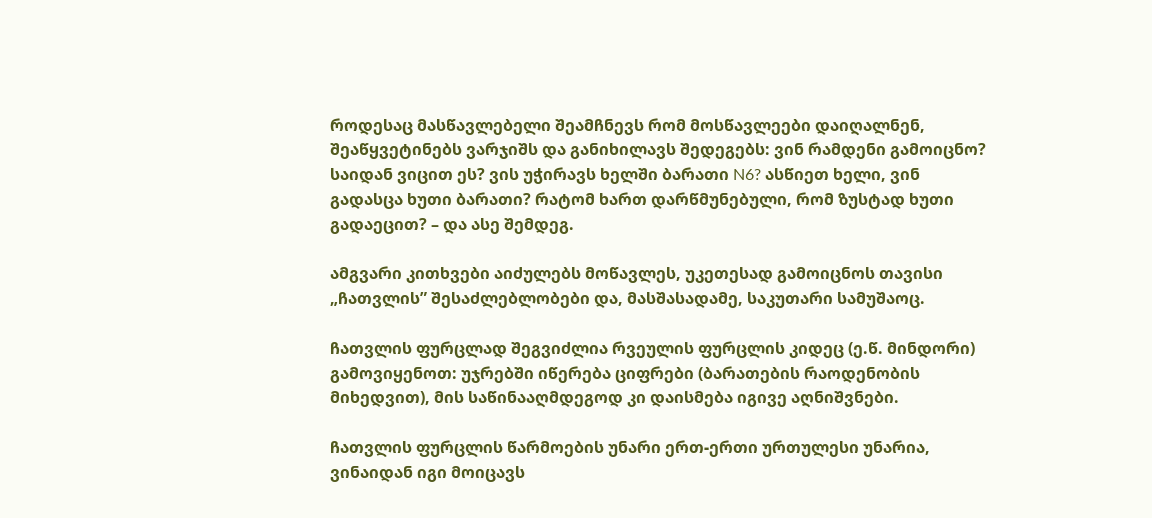როდესაც მასწავლებელი შეამჩნევს რომ მოსწავლეები დაიღალნენ, შეაწყვეტინებს ვარჯიშს და განიხილავს შედეგებს: ვინ რამდენი გამოიცნო? საიდან ვიცით ეს? ვის უჭირავს ხელში ბარათი N6? ასწიეთ ხელი, ვინ გადასცა ხუთი ბარათი? რატომ ხართ დარწმუნებული, რომ ზუსტად ხუთი გადაეცით? – და ასე შემდეგ.

ამგვარი კითხვები აიძულებს მოწავლეს, უკეთესად გამოიცნოს თავისი „ჩათვლის” შესაძლებლობები და, მასშასადამე, საკუთარი სამუშაოც.

ჩათვლის ფურცლად შეგვიძლია რვეულის ფურცლის კიდეც (ე.წ. მინდორი) გამოვიყენოთ: უჯრებში იწერება ციფრები (ბარათების რაოდენობის მიხედვით), მის საწინააღმდეგოდ კი დაისმება იგივე აღნიშვნები.

ჩათვლის ფურცლის წარმოების უნარი ერთ-ერთი ურთულესი უნარია, ვინაიდან იგი მოიცავს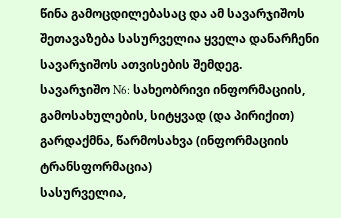წინა გამოცდილებასაც და ამ სავარჯიშოს შეთავაზება სასურველია ყველა დანარჩენი სავარჯიშოს ათვისების შემდეგ.
სავარჯიშო N6: სახეობრივი ინფორმაციის, გამოსახულების, სიტყვად (და პირიქით) გარდაქმნა, წარმოსახვა (ინფორმაციის ტრანსფორმაცია)
სასურველია,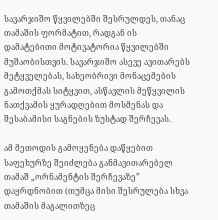სავარჯიშო წყვილებში შესრულდეს, თანაც თამაშის ფორმატით, რადგან ის დამატებითი მოტივატორია წყვილებში მუშაობისთვის. სავარჯიშო ასევე ავითარებს მეტყველებას, სახეობრივი მონაცემების გამოთქმას სიტყვით, ასწავლის მეწყვილის ნათქვამის ყურადღებით მოსმენას და შესაბამისი საგნების ზუსტად შერჩევას.

ამ მეთოდის გამოყენება დაწყებით საფეხურზე შეიძლება განმავითარებელ თამაშ „ორნამენტის შერჩევაზე” დაყრდნობით (თუმცა მისი შესრულება სხვა თამაშის მაგალითზეც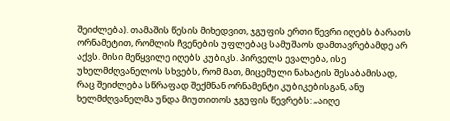შეიძლება). თამაშის წესის მიხედვით, ჯგუფის ერთი წევრი იღებს ბარათს ორნამეტით, რომლის ჩვენების უფლებაც სამუშაოს დამთავრებამდე არ აქვს. მისი მეწყვილე იღებს კუბიკს. პირველს ევალება, ისე უხელმძღვანელოს სხვებს, რომ მათ, მიცემული ნახატის შესაბამისად, რაც შეიძლება სწრაფად შექმნან ორნამენტი კუბიკებისგან, ანუ ხელმძღვანელმა უნდა მიუთითოს ჯგუფის წევრებს: „აიღე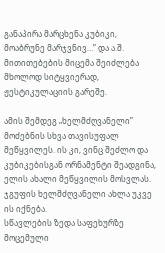განაპირა მარცხენა კუბიკი, მოაბრუნე მარჯვნივ…” და ა.შ. მითითებების მიცემა შეიძლება მხოლოდ სიტყვიერად, ჟესტიკულაციის გარეშე.

ამის შემდეგ „ხელმძღვანელი” მოძებნის სხვა თავისუფალ მეწყვილეს. ის კი, ვინც შეძლო და კუბიკებისგან ორნამენტი შეადგინა, ელის ახალი მეწყვილის მოსვლას. ჯგუფის ხელმძღვანელი ახლა უკვე ის იქნება.
სწავლების ზედა საფეხურზე მოცემული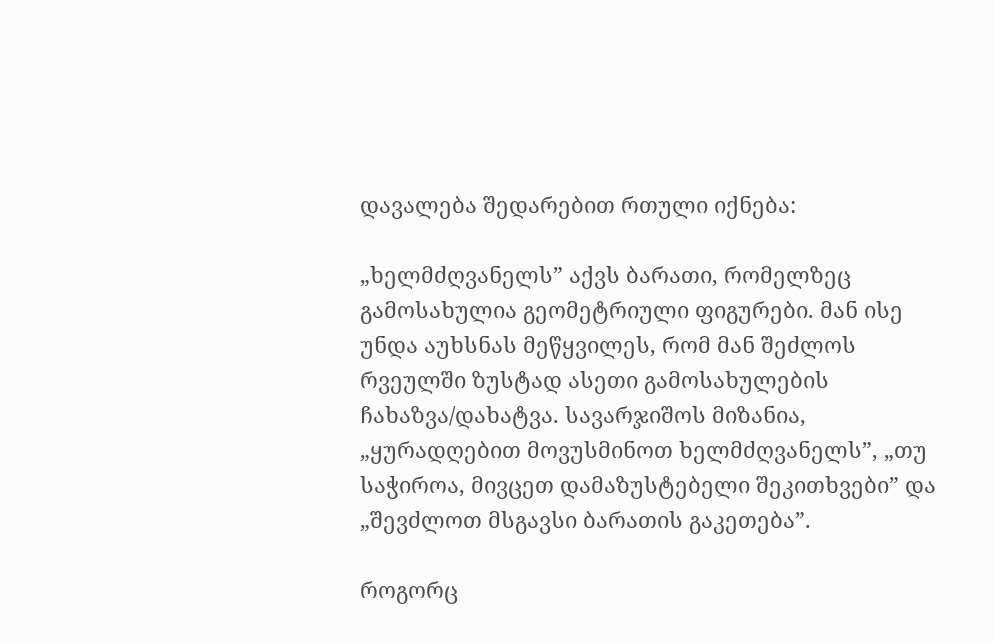დავალება შედარებით რთული იქნება:

„ხელმძღვანელს” აქვს ბარათი, რომელზეც გამოსახულია გეომეტრიული ფიგურები. მან ისე უნდა აუხსნას მეწყვილეს, რომ მან შეძლოს რვეულში ზუსტად ასეთი გამოსახულების ჩახაზვა/დახატვა. სავარჯიშოს მიზანია, „ყურადღებით მოვუსმინოთ ხელმძღვანელს”, „თუ საჭიროა, მივცეთ დამაზუსტებელი შეკითხვები” და „შევძლოთ მსგავსი ბარათის გაკეთება”.

როგორც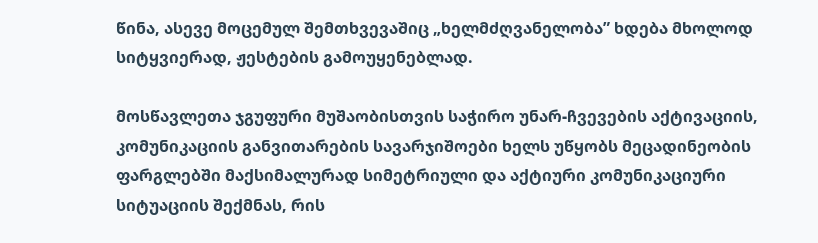წინა, ასევე მოცემულ შემთხვევაშიც „ხელმძღვანელობა” ხდება მხოლოდ სიტყვიერად, ჟესტების გამოუყენებლად.

მოსწავლეთა ჯგუფური მუშაობისთვის საჭირო უნარ-ჩვევების აქტივაციის, კომუნიკაციის განვითარების სავარჯიშოები ხელს უწყობს მეცადინეობის ფარგლებში მაქსიმალურად სიმეტრიული და აქტიური კომუნიკაციური სიტუაციის შექმნას, რის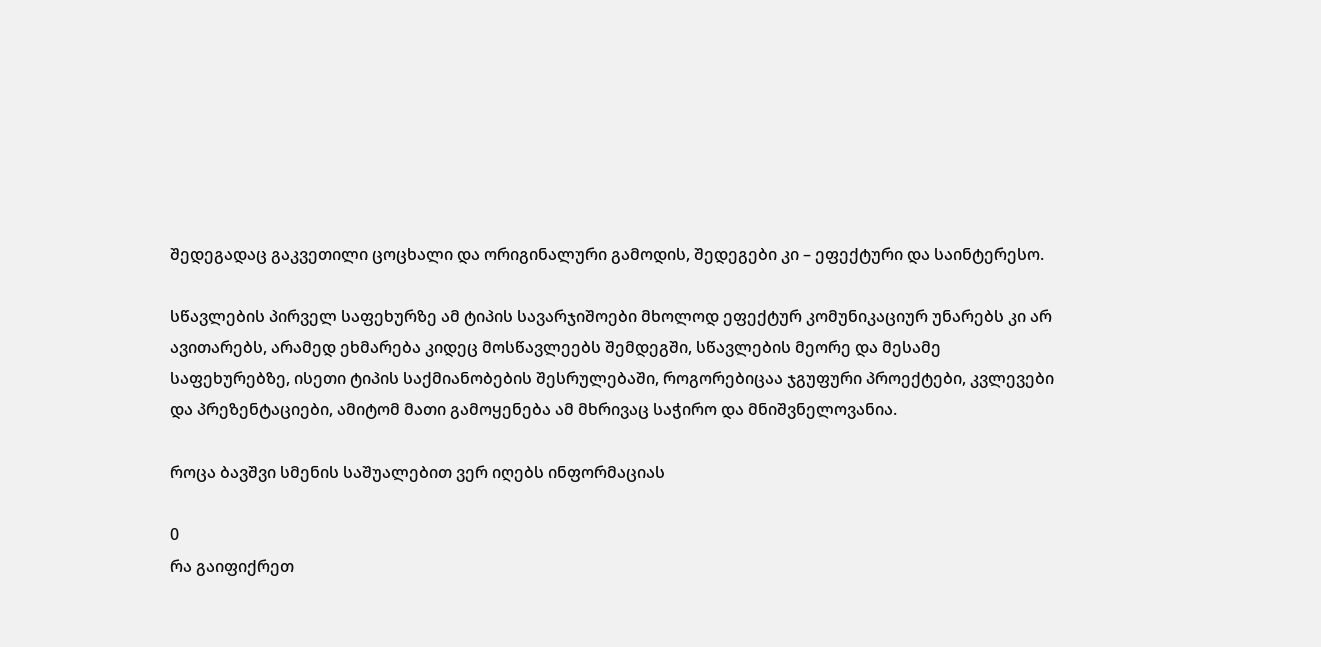შედეგადაც გაკვეთილი ცოცხალი და ორიგინალური გამოდის, შედეგები კი – ეფექტური და საინტერესო.

სწავლების პირველ საფეხურზე ამ ტიპის სავარჯიშოები მხოლოდ ეფექტურ კომუნიკაციურ უნარებს კი არ ავითარებს, არამედ ეხმარება კიდეც მოსწავლეებს შემდეგში, სწავლების მეორე და მესამე საფეხურებზე, ისეთი ტიპის საქმიანობების შესრულებაში, როგორებიცაა ჯგუფური პროექტები, კვლევები და პრეზენტაციები, ამიტომ მათი გამოყენება ამ მხრივაც საჭირო და მნიშვნელოვანია.

როცა ბავშვი სმენის საშუალებით ვერ იღებს ინფორმაციას

0
რა გაიფიქრეთ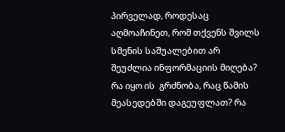პირველად, როდესაც აღმოაჩინეთ, რომ თქვენს შვილს სმენის საშუალებით არ შეუძლია ინფორმაციის მიღება? რა იყო ის  გრძნობა, რაც წამის მეასედებში დაგეუფლათ? რა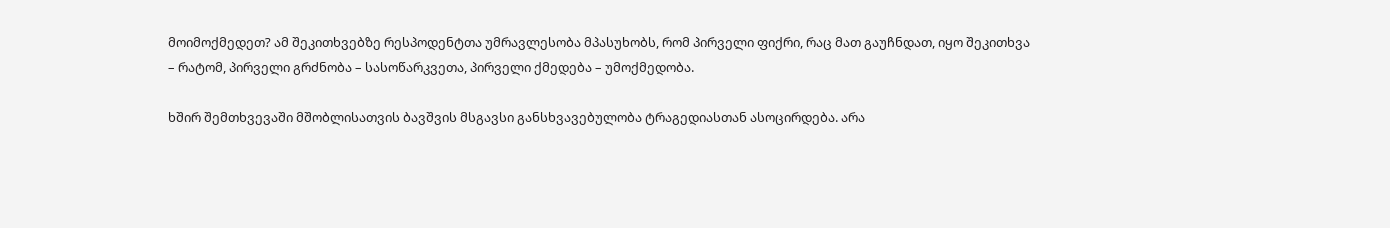მოიმოქმედეთ? ამ შეკითხვებზე რესპოდენტთა უმრავლესობა მპასუხობს, რომ პირველი ფიქრი, რაც მათ გაუჩნდათ, იყო შეკითხვა – რატომ, პირველი გრძნობა – სასოწარკვეთა, პირველი ქმედება – უმოქმედობა.

ხშირ შემთხვევაში მშობლისათვის ბავშვის მსგავსი განსხვავებულობა ტრაგედიასთან ასოცირდება. არა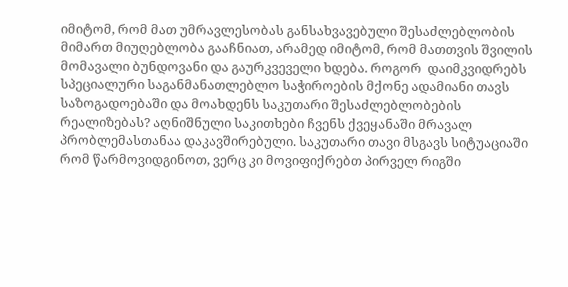იმიტომ, რომ მათ უმრავლესობას განსახვავებული შესაძლებლობის მიმართ მიუღებლობა გააჩნიათ, არამედ იმიტომ, რომ მათთვის შვილის მომავალი ბუნდოვანი და გაურკვეველი ხდება. როგორ  დაიმკვიდრებს  სპეციალური საგანმანათლებლო საჭიროების მქონე ადამიანი თავს  საზოგადოებაში და მოახდენს საკუთარი შესაძლებლობების რეალიზებას? აღნიშნული საკითხები ჩვენს ქვეყანაში მრავალ პრობლემასთანაა დაკავშირებული. საკუთარი თავი მსგავს სიტუაციაში რომ წარმოვიდგინოთ, ვერც კი მოვიფიქრებთ პირველ რიგში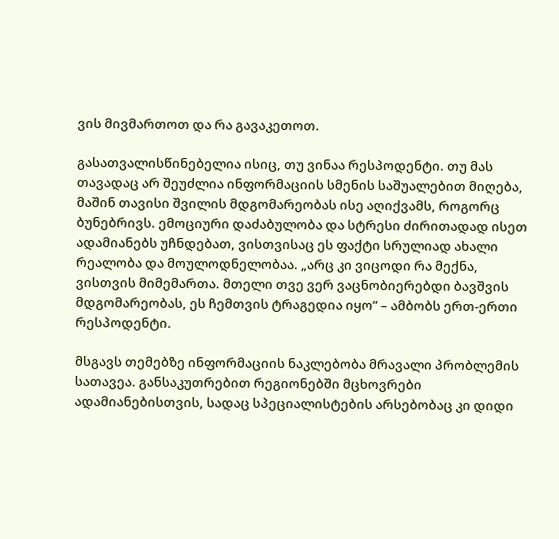ვის მივმართოთ და რა გავაკეთოთ.

გასათვალისწინებელია ისიც, თუ ვინაა რესპოდენტი. თუ მას თავადაც არ შეუძლია ინფორმაციის სმენის საშუალებით მიღება, მაშინ თავისი შვილის მდგომარეობას ისე აღიქვამს, როგორც ბუნებრივს. ემოციური დაძაბულობა და სტრესი ძირითადად ისეთ ადამიანებს უჩნდებათ, ვისთვისაც ეს ფაქტი სრულიად ახალი რეალობა და მოულოდნელობაა. „არც კი ვიცოდი რა მექნა, ვისთვის მიმემართა. მთელი თვე ვერ ვაცნობიერებდი ბავშვის მდგომარეობას, ეს ჩემთვის ტრაგედია იყო” – ამბობს ერთ-ერთი რესპოდენტი.

მსგავს თემებზე ინფორმაციის ნაკლებობა მრავალი პრობლემის სათავეა. განსაკუთრებით რეგიონებში მცხოვრები ადამიანებისთვის, სადაც სპეციალისტების არსებობაც კი დიდი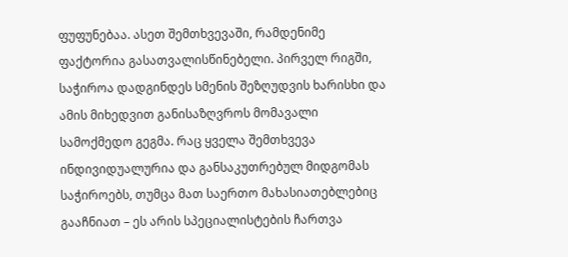ფუფუნებაა. ასეთ შემთხვევაში, რამდენიმე ფაქტორია გასათვალისწინებელი. პირველ რიგში, საჭიროა დადგინდეს სმენის შეზღუდვის ხარისხი და ამის მიხედვით განისაზღვროს მომავალი სამოქმედო გეგმა. რაც ყველა შემთხვევა ინდივიდუალურია და განსაკუთრებულ მიდგომას საჭიროებს, თუმცა მათ საერთო მახასიათებლებიც გააჩნიათ – ეს არის სპეციალისტების ჩართვა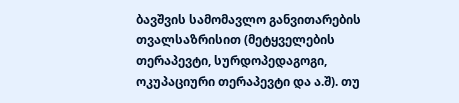ბავშვის სამომავლო განვითარების თვალსაზრისით (მეტყველების თერაპევტი, სურდოპედაგოგი, ოკუპაციური თერაპევტი და ა.შ). თუ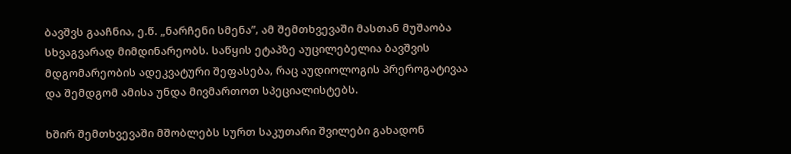ბავშვს გააჩნია, ე.წ. „ნარჩენი სმენა”, ამ შემთხვევაში მასთან მუშაობა სხვაგვარად მიმდინარეობს. საწყის ეტაპზე აუცილებელია ბავშვის მდგომარეობის ადეკვატური შეფასება, რაც აუდიოლოგის პრეროგატივაა და შემდგომ ამისა უნდა მივმართოთ სპეციალისტებს.

ხშირ შემთხვევაში მშობლებს სურთ საკუთარი შვილები გახადონ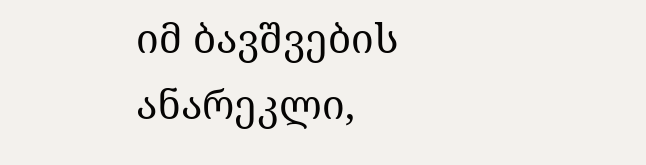იმ ბავშვების ანარეკლი,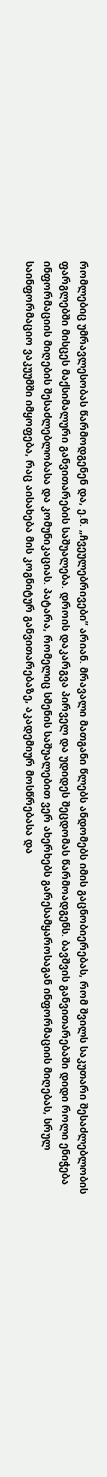რომლებიც უმრავლესობას წარმოდგენენ და, ე.წ. „ჩვეულებრივები” არიან. მრავალი მათგანი წლებს ანდომებს იმის გაცნობიერებას, რომ შვილს საკუთარი შესაძლებლობის ფარგლებში მისცეს მაქსიმალური განვითარების საშუალება. დროის დაკარგვა პირველ და უდიდეს შეცდომას წარმოადგენს. ბავშვის განვითარებაში დიდი როლი ენიჭება ინფორმაციის მიღების შესაძლებლობასა და კომუნიკაციას. პატარა, რომელიც სმენის საშუალებით ვერ ახერხებს გარესამყაროსაგან ინფორმაციის მიღებას, სრულ საინფორმაციო ვაკუუმში იმყოფება, რაც აისახება მის კოგნიტურ განვითარებაზე, აკადემიურ მოსწრებასა და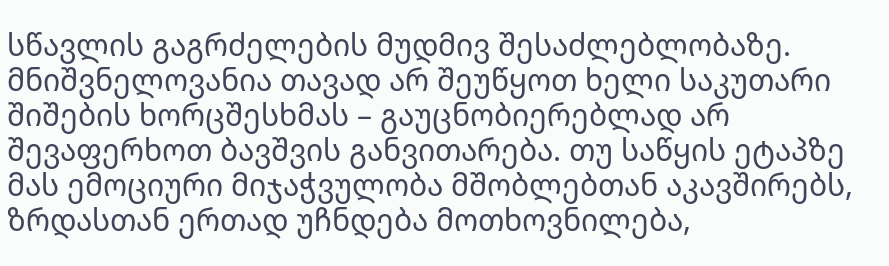სწავლის გაგრძელების მუდმივ შესაძლებლობაზე. მნიშვნელოვანია თავად არ შეუწყოთ ხელი საკუთარი შიშების ხორცშესხმას – გაუცნობიერებლად არ შევაფერხოთ ბავშვის განვითარება. თუ საწყის ეტაპზე მას ემოციური მიჯაჭვულობა მშობლებთან აკავშირებს, ზრდასთან ერთად უჩნდება მოთხოვნილება,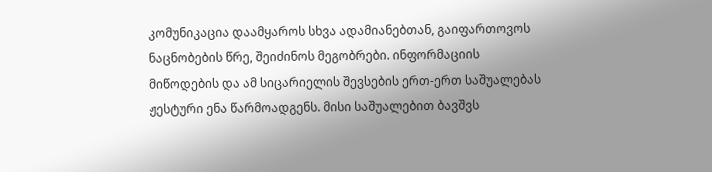კომუნიკაცია დაამყაროს სხვა ადამიანებთან, გაიფართოვოს ნაცნობების წრე, შეიძინოს მეგობრები. ინფორმაციის მიწოდების და ამ სიცარიელის შევსების ერთ-ერთ საშუალებას ჟესტური ენა წარმოადგენს. მისი საშუალებით ბავშვს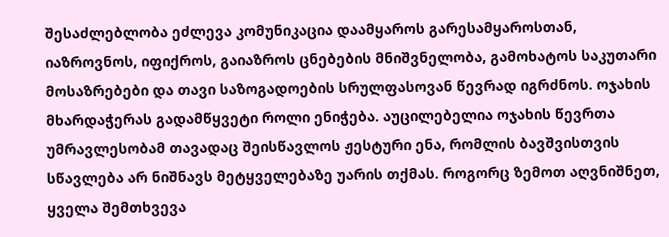შესაძლებლობა ეძლევა კომუნიკაცია დაამყაროს გარესამყაროსთან, იაზროვნოს, იფიქროს, გაიაზროს ცნებების მნიშვნელობა, გამოხატოს საკუთარი მოსაზრებები და თავი საზოგადოების სრულფასოვან წევრად იგრძნოს. ოჯახის მხარდაჭერას გადამწყვეტი როლი ენიჭება. აუცილებელია ოჯახის წევრთა უმრავლესობამ თავადაც შეისწავლოს ჟესტური ენა, რომლის ბავშვისთვის სწავლება არ ნიშნავს მეტყველებაზე უარის თქმას. როგორც ზემოთ აღვნიშნეთ, ყველა შემთხვევა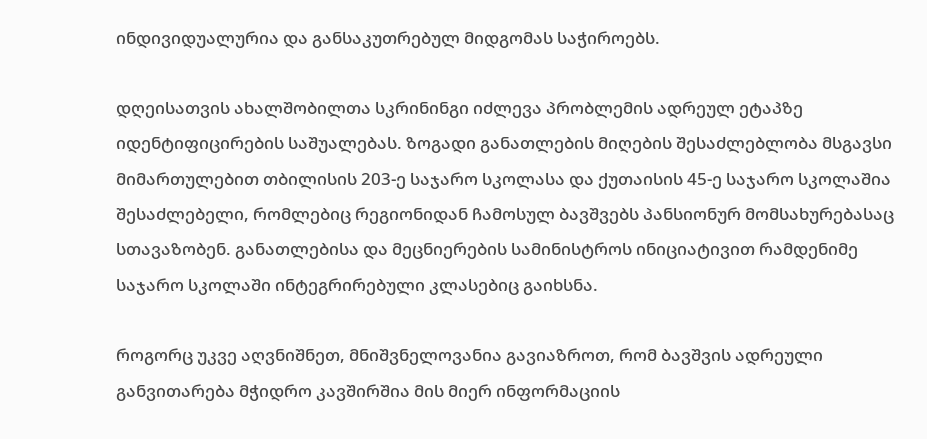ინდივიდუალურია და განსაკუთრებულ მიდგომას საჭიროებს.

დღეისათვის ახალშობილთა სკრინინგი იძლევა პრობლემის ადრეულ ეტაპზე იდენტიფიცირების საშუალებას. ზოგადი განათლების მიღების შესაძლებლობა მსგავსი მიმართულებით თბილისის 203-ე საჯარო სკოლასა და ქუთაისის 45-ე საჯარო სკოლაშია შესაძლებელი, რომლებიც რეგიონიდან ჩამოსულ ბავშვებს პანსიონურ მომსახურებასაც სთავაზობენ. განათლებისა და მეცნიერების სამინისტროს ინიციატივით რამდენიმე საჯარო სკოლაში ინტეგრირებული კლასებიც გაიხსნა.

როგორც უკვე აღვნიშნეთ, მნიშვნელოვანია გავიაზროთ, რომ ბავშვის ადრეული განვითარება მჭიდრო კავშირშია მის მიერ ინფორმაციის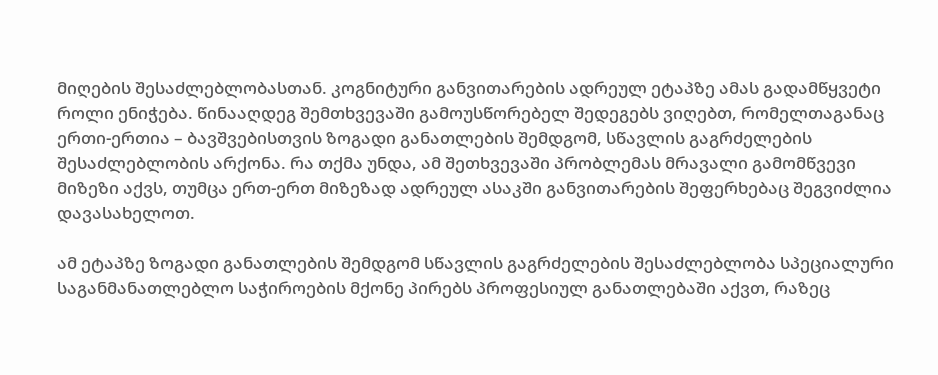მიღების შესაძლებლობასთან. კოგნიტური განვითარების ადრეულ ეტაპზე ამას გადამწყვეტი როლი ენიჭება. წინააღდეგ შემთხვევაში გამოუსწორებელ შედეგებს ვიღებთ, რომელთაგანაც ერთი-ერთია – ბავშვებისთვის ზოგადი განათლების შემდგომ, სწავლის გაგრძელების შესაძლებლობის არქონა. რა თქმა უნდა, ამ შეთხვევაში პრობლემას მრავალი გამომწვევი მიზეზი აქვს, თუმცა ერთ-ერთ მიზეზად ადრეულ ასაკში განვითარების შეფერხებაც შეგვიძლია დავასახელოთ.

ამ ეტაპზე ზოგადი განათლების შემდგომ სწავლის გაგრძელების შესაძლებლობა სპეციალური საგანმანათლებლო საჭიროების მქონე პირებს პროფესიულ განათლებაში აქვთ, რაზეც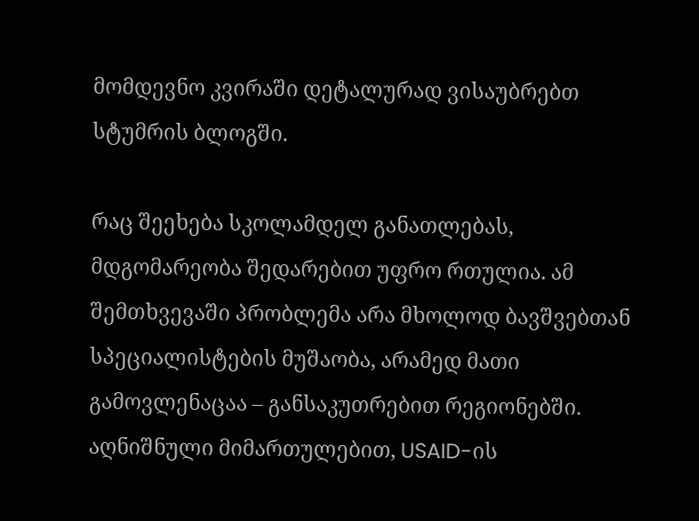მომდევნო კვირაში დეტალურად ვისაუბრებთ სტუმრის ბლოგში.

რაც შეეხება სკოლამდელ განათლებას, მდგომარეობა შედარებით უფრო რთულია. ამ შემთხვევაში პრობლემა არა მხოლოდ ბავშვებთან სპეციალისტების მუშაობა, არამედ მათი გამოვლენაცაა – განსაკუთრებით რეგიონებში. აღნიშნული მიმართულებით, USAID-ის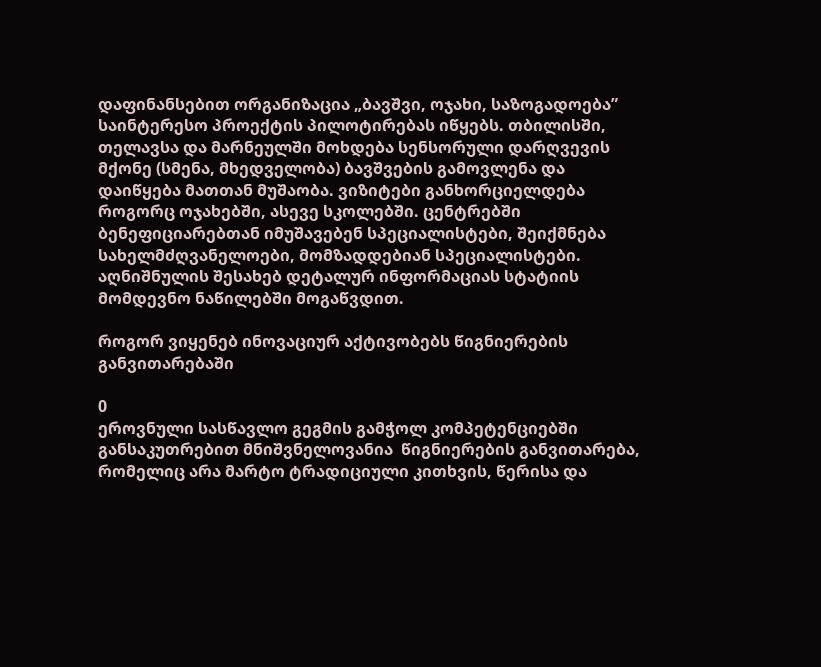დაფინანსებით ორგანიზაცია „ბავშვი, ოჯახი, საზოგადოება” საინტერესო პროექტის პილოტირებას იწყებს. თბილისში, თელავსა და მარნეულში მოხდება სენსორული დარღვევის მქონე (სმენა, მხედველობა) ბავშვების გამოვლენა და დაიწყება მათთან მუშაობა. ვიზიტები განხორციელდება როგორც ოჯახებში, ასევე სკოლებში. ცენტრებში ბენეფიციარებთან იმუშავებენ სპეციალისტები, შეიქმნება სახელმძღვანელოები, მომზადდებიან სპეციალისტები. აღნიშნულის შესახებ დეტალურ ინფორმაციას სტატიის მომდევნო ნაწილებში მოგაწვდით.

როგორ ვიყენებ ინოვაციურ აქტივობებს წიგნიერების განვითარებაში

0
ეროვნული სასწავლო გეგმის გამჭოლ კომპეტენციებში განსაკუთრებით მნიშვნელოვანია  წიგნიერების განვითარება, რომელიც არა მარტო ტრადიციული კითხვის, წერისა და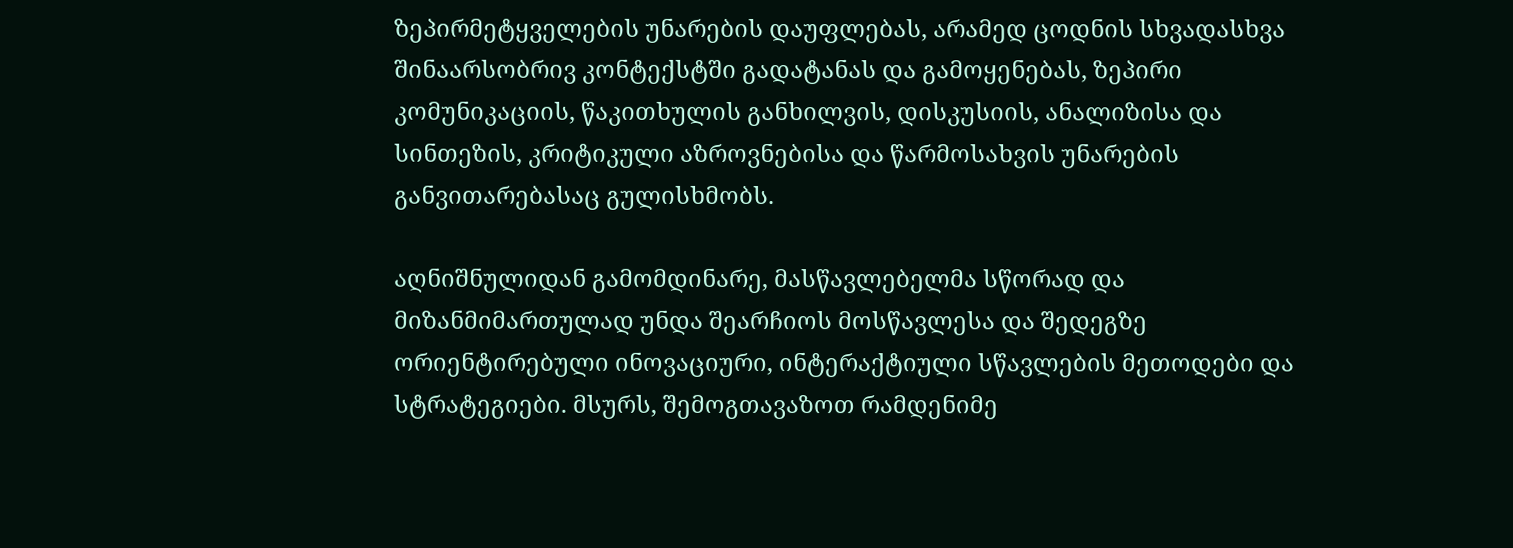ზეპირმეტყველების უნარების დაუფლებას, არამედ ცოდნის სხვადასხვა შინაარსობრივ კონტექსტში გადატანას და გამოყენებას, ზეპირი კომუნიკაციის, წაკითხულის განხილვის, დისკუსიის, ანალიზისა და სინთეზის, კრიტიკული აზროვნებისა და წარმოსახვის უნარების განვითარებასაც გულისხმობს.

აღნიშნულიდან გამომდინარე, მასწავლებელმა სწორად და მიზანმიმართულად უნდა შეარჩიოს მოსწავლესა და შედეგზე ორიენტირებული ინოვაციური, ინტერაქტიული სწავლების მეთოდები და სტრატეგიები. მსურს, შემოგთავაზოთ რამდენიმე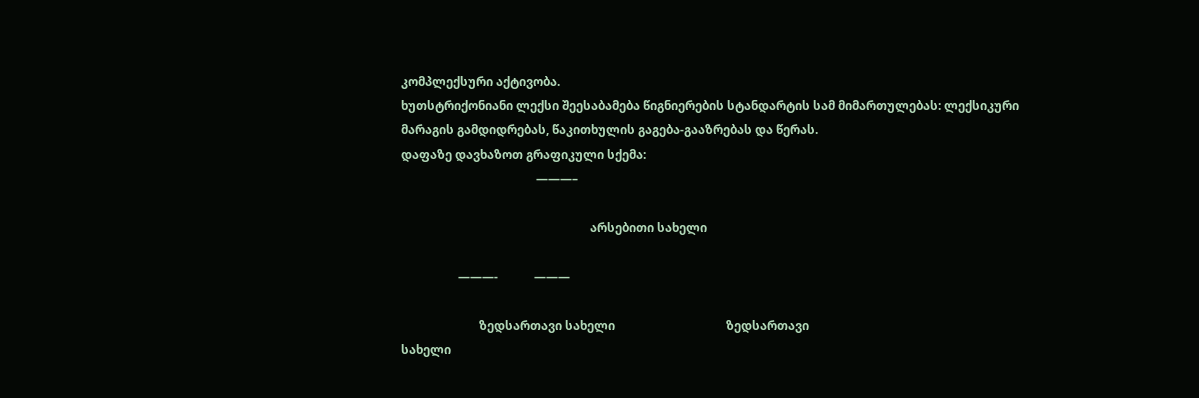კომპლექსური აქტივობა.
ხუთსტრიქონიანი ლექსი შეესაბამება წიგნიერების სტანდარტის სამ მიმართულებას: ლექსიკური მარაგის გამდიდრებას, წაკითხულის გაგება-გააზრებას და წერას.
დაფაზე დავხაზოთ გრაფიკული სქემა:
                                             ———–

                                                               არსებითი სახელი

                   ———-            ———

                          ზედსართავი სახელი                                     ზედსართავი
სახელი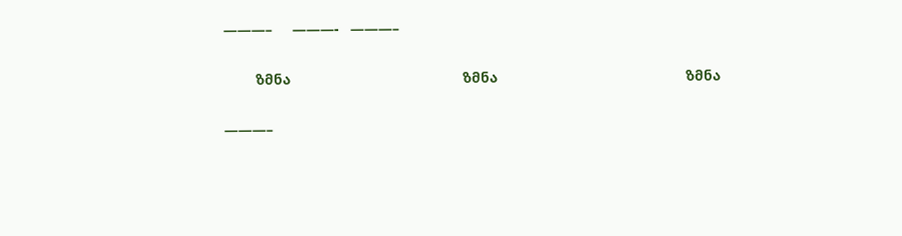———–     ———-   ———–

        ზმნა                                           ზმნა                                               ზმნა

———–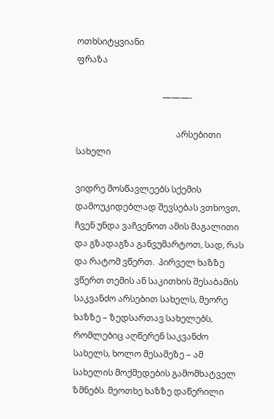ოთხსიტყვიანი
ფრაზა

                                           ———-

                                                  არსებითი სახელი

ვიდრე მოსწავლეებს სქემის დამოუკიდებლად შევსებას ვთხოვთ, ჩვენ უნდა ვაჩვენოთ ამის მაგალითი და გზადაგზა განვუმარტოთ, სად, რას და რატომ ვწერთ.  პირველ ხაზზე ვწერთ თემის ან საკითხის შესაბამის საკვანძო არსებით სახელს, მეორე ხაზზე – ზედსართავ სახელებს, რომლებიც აღწერენ საკვანძო  სახელს, ხოლო მესამეზე – ამ სახელის მოქმედების გამომხატველ ზმნებს. მეოთხე ხაზზე დაწერილი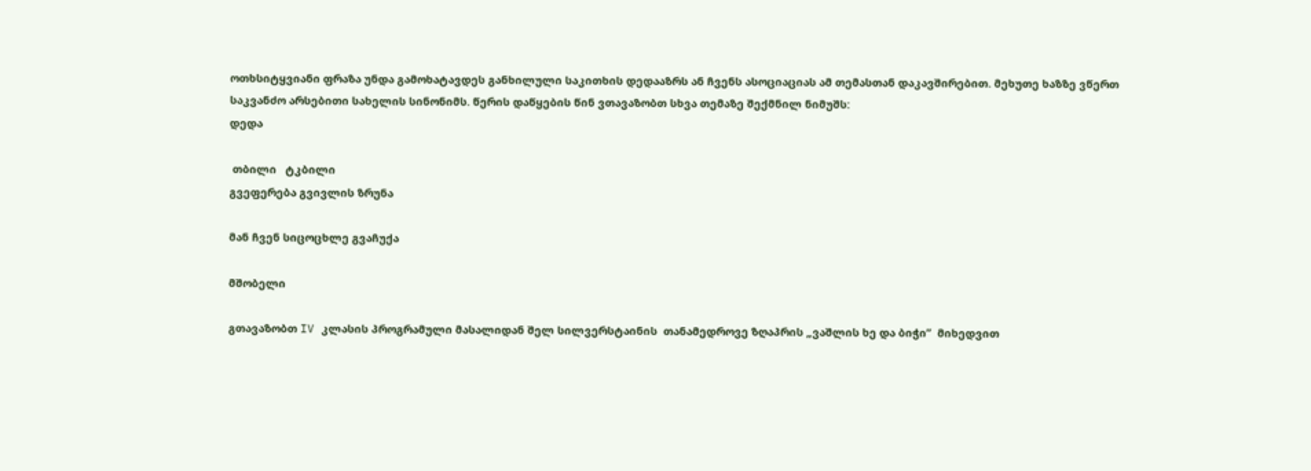ოთხსიტყვიანი ფრაზა უნდა გამოხატავდეს განხილული საკითხის დედააზრს ან ჩვენს ასოციაციას ამ თემასთან დაკავშირებით. მეხუთე ხაზზე ვწერთ საკვანძო არსებითი სახელის სინონიმს. წერის დაწყების წინ ვთავაზობთ სხვა თემაზე შექმნილ ნიმუშს:
დედა

 თბილი   ტკბილი
გვეფერება გვივლის ზრუნა

მან ჩვენ სიცოცხლე გვაჩუქა

მშობელი

გთავაზობთ IV კლასის პროგრამული მასალიდან შელ სილვერსტაინის  თანამედროვე ზღაპრის „ვაშლის ხე და ბიჭი”  მიხედვით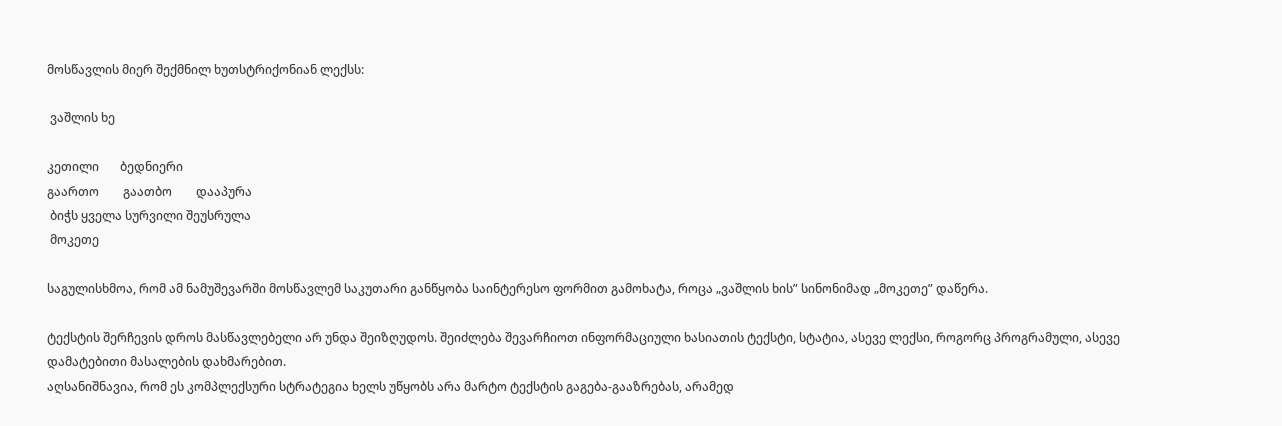მოსწავლის მიერ შექმნილ ხუთსტრიქონიან ლექსს:

 ვაშლის ხე

კეთილი       ბედნიერი
გაართო        გაათბო        დააპურა
 ბიჭს ყველა სურვილი შეუსრულა
 მოკეთე

საგულისხმოა, რომ ამ ნამუშევარში მოსწავლემ საკუთარი განწყობა საინტერესო ფორმით გამოხატა, როცა „ვაშლის ხის” სინონიმად „მოკეთე” დაწერა.

ტექსტის შერჩევის დროს მასწავლებელი არ უნდა შეიზღუდოს. შეიძლება შევარჩიოთ ინფორმაციული ხასიათის ტექსტი, სტატია, ასევე ლექსი, როგორც პროგრამული, ასევე დამატებითი მასალების დახმარებით.
აღსანიშნავია, რომ ეს კომპლექსური სტრატეგია ხელს უწყობს არა მარტო ტექსტის გაგება-გააზრებას, არამედ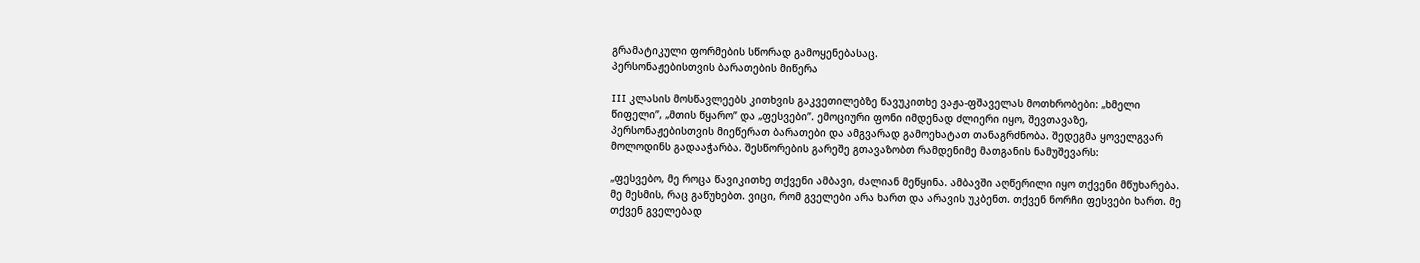გრამატიკული ფორმების სწორად გამოყენებასაც.
პერსონაჟებისთვის ბარათების მიწერა

III კლასის მოსწავლეებს კითხვის გაკვეთილებზე წავუკითხე ვაჟა-ფშაველას მოთხრობები: „ხმელი წიფელი”, „მთის წყარო” და „ფესვები”. ემოციური ფონი იმდენად ძლიერი იყო, შევთავაზე, პერსონაჟებისთვის მიეწერათ ბარათები და ამგვარად გამოეხატათ თანაგრძნობა. შედეგმა ყოველგვარ მოლოდინს გადააჭარბა. შესწორების გარეშე გთავაზობთ რამდენიმე მათგანის ნამუშევარს:

„ფესვებო, მე როცა წავიკითხე თქვენი ამბავი, ძალიან მეწყინა. ამბავში აღწერილი იყო თქვენი მწუხარება. მე მესმის, რაც გაწუხებთ. ვიცი, რომ გველები არა ხართ და არავის უკბენთ. თქვენ ნორჩი ფესვები ხართ. მე თქვენ გველებად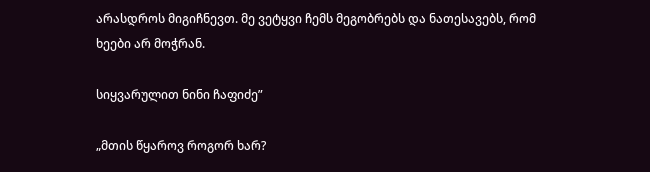არასდროს მიგიჩნევთ. მე ვეტყვი ჩემს მეგობრებს და ნათესავებს, რომ ხეები არ მოჭრან.

სიყვარულით ნინი ჩაფიძე”

„მთის წყაროვ როგორ ხარ?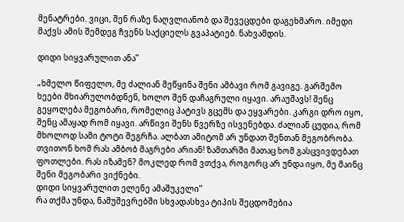მენატრები. ვიცი, შენ რაზე ნაღვლიანობ და შევეცდები დაგეხმარო. იმედი მაქვს ამის შემდეგ ჩვენს საქციელს გვაპატიებ. ნახვამდის.

დიდი სიყვარულით ანა”

„ხმელო წიფელო, მე ძალიან მეწყინა შენი ამბავი რომ გავიგე. გარშემო ხეები მხიარულობდნენ, ხოლო შენ დაჩაგრული იყავი. არაუშავს! შენც გეყოლება მეგობარი, რომელიც პატივს გცემს და ეყვარები. კარგი დრო იყო, შენც ამაყად რომ იყავი. არწივი შენს წვერზე ისვენებდა. ძალიან ცუდია, რომ მხოლოდ სამი ტოტი შეგრჩა. ალბათ ამიტომ არ უნდათ შენთან მეგობრობა. თვითონ ხომ რას ამბობ მაგრები არიან! ზამთარში მათაც ხომ გასცვივდებათ ფოთლები. რას იზამენ? მოკლედ რომ ვთქვა, როგორც არ უნდა იყო, მე მაინც შენი მეგობარი ვიქნები.
დიდი სიყვარულით ელენე ამაშუკელი”
რა თქმა უნდა, ნამუშევრებში სხვადასხვა ტიპის შეცდომებია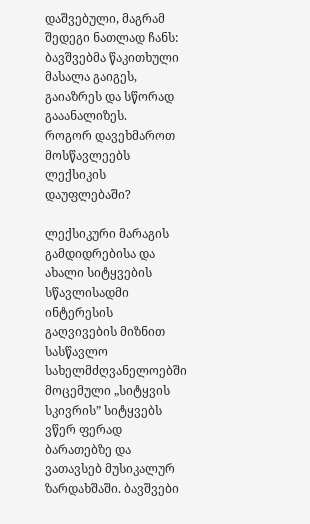დაშვებული, მაგრამ შედეგი ნათლად ჩანს: ბავშვებმა წაკითხული მასალა გაიგეს, გაიაზრეს და სწორად გააანალიზეს.
როგორ დავეხმაროთ მოსწავლეებს ლექსიკის დაუფლებაში?

ლექსიკური მარაგის გამდიდრებისა და ახალი სიტყვების სწავლისადმი ინტერესის გაღვივების მიზნით სასწავლო სახელმძღვანელოებში მოცემული „სიტყვის სკივრის” სიტყვებს ვწერ ფერად ბარათებზე და ვათავსებ მუსიკალურ ზარდახშაში. ბავშვები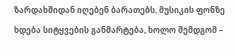ზარდახშიდან იღებენ ბარათებს. მუსიკის ფონზე ხდება სიტყვების განმარტება, ხოლო შემდგომ –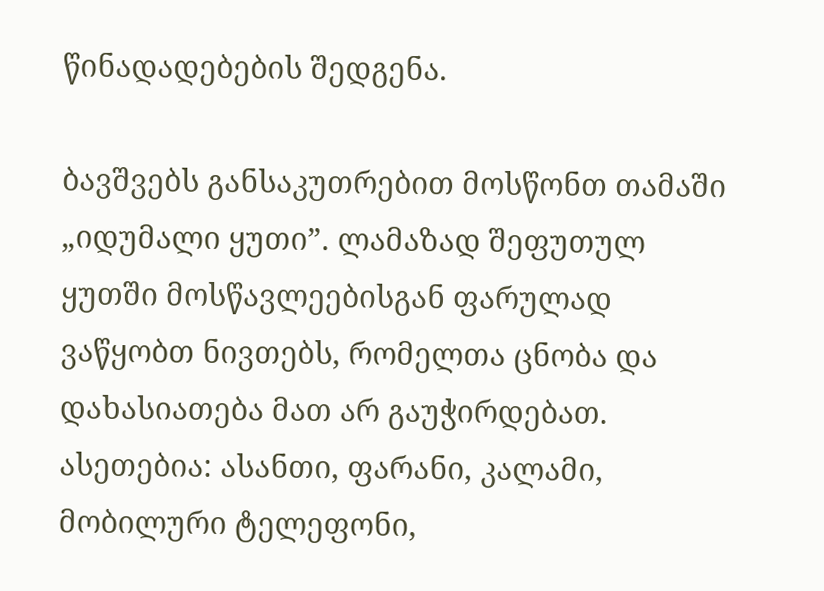წინადადებების შედგენა.

ბავშვებს განსაკუთრებით მოსწონთ თამაში „იდუმალი ყუთი”. ლამაზად შეფუთულ ყუთში მოსწავლეებისგან ფარულად ვაწყობთ ნივთებს, რომელთა ცნობა და დახასიათება მათ არ გაუჭირდებათ. ასეთებია: ასანთი, ფარანი, კალამი, მობილური ტელეფონი,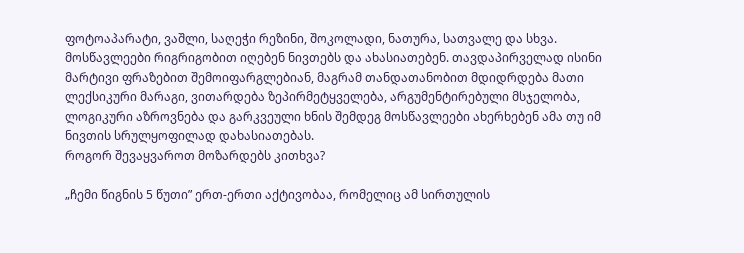ფოტოაპარატი, ვაშლი, საღეჭი რეზინი, შოკოლადი, ნათურა, სათვალე და სხვა. მოსწავლეები რიგრიგობით იღებენ ნივთებს და ახასიათებენ. თავდაპირველად ისინი მარტივი ფრაზებით შემოიფარგლებიან, მაგრამ თანდათანობით მდიდრდება მათი ლექსიკური მარაგი, ვითარდება ზეპირმეტყველება, არგუმენტირებული მსჯელობა, ლოგიკური აზროვნება და გარკვეული ხნის შემდეგ მოსწავლეები ახერხებენ ამა თუ იმ ნივთის სრულყოფილად დახასიათებას.
როგორ შევაყვაროთ მოზარდებს კითხვა?

„ჩემი წიგნის 5 წუთი” ერთ-ერთი აქტივობაა, რომელიც ამ სირთულის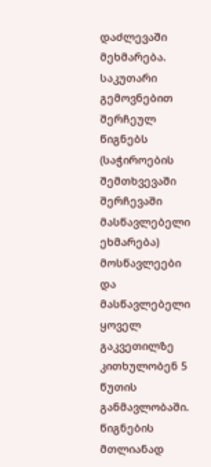დაძლევაში მეხმარება. საკუთარი გემოვნებით შერჩეულ წიგნებს (საჭიროების შემთხვევაში შერჩევაში მასწავლებელი ეხმარება) მოსწავლეები და მასწავლებელი ყოველ გაკვეთილზე კითხულობენ 5 წუთის განმავლობაში. წიგნების მთლიანად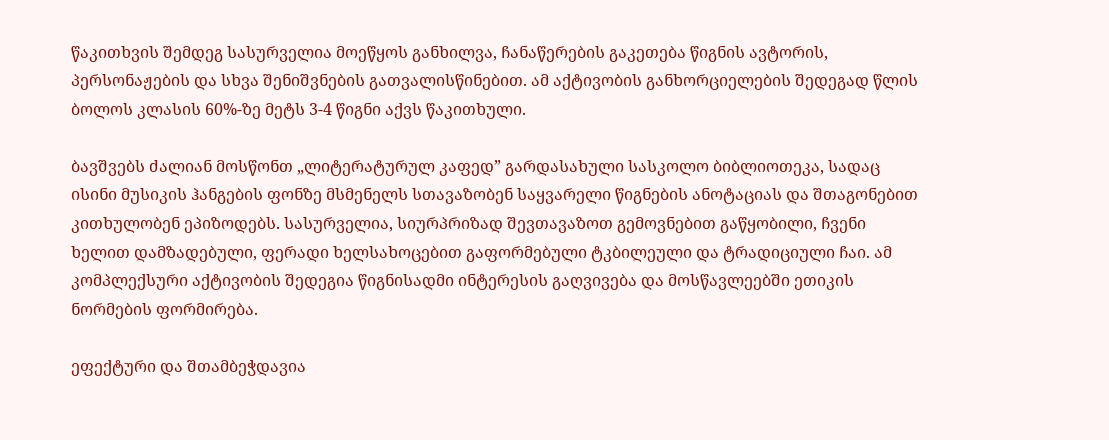წაკითხვის შემდეგ სასურველია მოეწყოს განხილვა, ჩანაწერების გაკეთება წიგნის ავტორის, პერსონაჟების და სხვა შენიშვნების გათვალისწინებით. ამ აქტივობის განხორციელების შედეგად წლის ბოლოს კლასის 60%-ზე მეტს 3-4 წიგნი აქვს წაკითხული.

ბავშვებს ძალიან მოსწონთ „ლიტერატურულ კაფედ” გარდასახული სასკოლო ბიბლიოთეკა, სადაც ისინი მუსიკის ჰანგების ფონზე მსმენელს სთავაზობენ საყვარელი წიგნების ანოტაციას და შთაგონებით კითხულობენ ეპიზოდებს. სასურველია, სიურპრიზად შევთავაზოთ გემოვნებით გაწყობილი, ჩვენი ხელით დამზადებული, ფერადი ხელსახოცებით გაფორმებული ტკბილეული და ტრადიციული ჩაი. ამ კომპლექსური აქტივობის შედეგია წიგნისადმი ინტერესის გაღვივება და მოსწავლეებში ეთიკის ნორმების ფორმირება.

ეფექტური და შთამბეჭდავია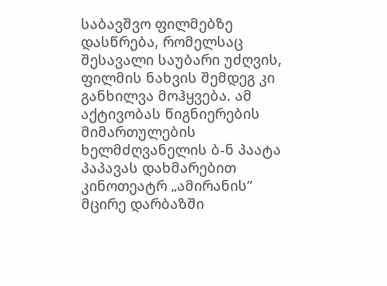საბავშვო ფილმებზე დასწრება, რომელსაც შესავალი საუბარი უძღვის, ფილმის ნახვის შემდეგ კი განხილვა მოჰყვება. ამ აქტივობას წიგნიერების მიმართულების ხელმძღვანელის ბ-ნ პაატა პაპავას დახმარებით კინოთეატრ „ამირანის” მცირე დარბაზში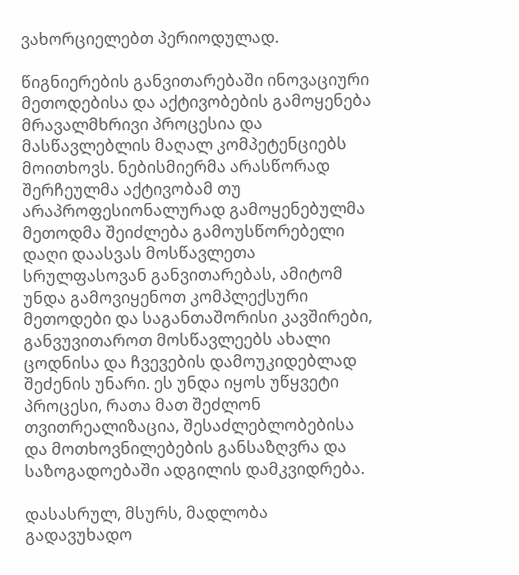ვახორციელებთ პერიოდულად.

წიგნიერების განვითარებაში ინოვაციური მეთოდებისა და აქტივობების გამოყენება მრავალმხრივი პროცესია და მასწავლებლის მაღალ კომპეტენციებს მოითხოვს. ნებისმიერმა არასწორად შერჩეულმა აქტივობამ თუ არაპროფესიონალურად გამოყენებულმა მეთოდმა შეიძლება გამოუსწორებელი დაღი დაასვას მოსწავლეთა სრულფასოვან განვითარებას, ამიტომ უნდა გამოვიყენოთ კომპლექსური მეთოდები და საგანთაშორისი კავშირები, განვუვითაროთ მოსწავლეებს ახალი ცოდნისა და ჩვევების დამოუკიდებლად შეძენის უნარი. ეს უნდა იყოს უწყვეტი პროცესი, რათა მათ შეძლონ თვითრეალიზაცია, შესაძლებლობებისა და მოთხოვნილებების განსაზღვრა და საზოგადოებაში ადგილის დამკვიდრება.

დასასრულ, მსურს, მადლობა გადავუხადო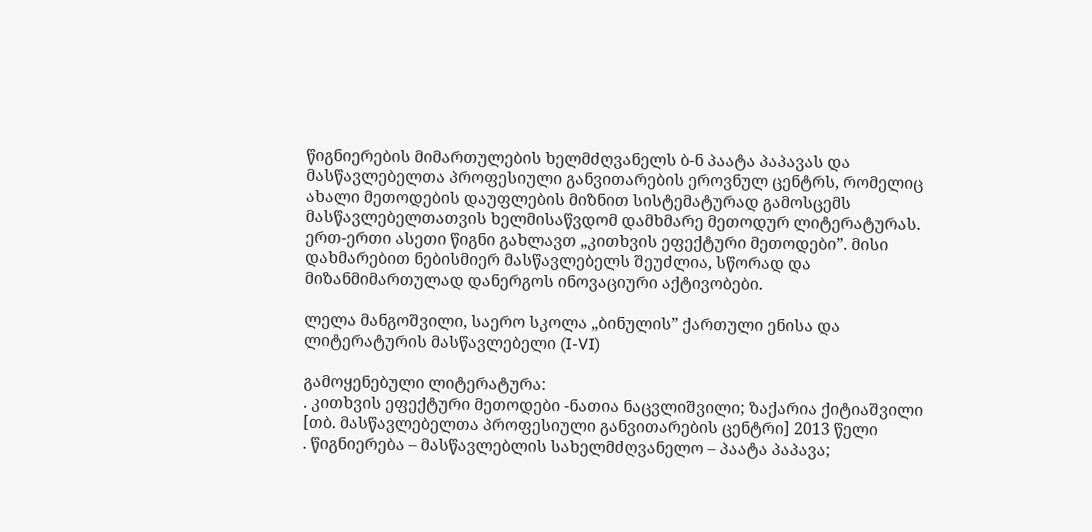წიგნიერების მიმართულების ხელმძღვანელს ბ-ნ პაატა პაპავას და მასწავლებელთა პროფესიული განვითარების ეროვნულ ცენტრს, რომელიც ახალი მეთოდების დაუფლების მიზნით სისტემატურად გამოსცემს მასწავლებელთათვის ხელმისაწვდომ დამხმარე მეთოდურ ლიტერატურას. ერთ-ერთი ასეთი წიგნი გახლავთ „კითხვის ეფექტური მეთოდები”. მისი დახმარებით ნებისმიერ მასწავლებელს შეუძლია, სწორად და მიზანმიმართულად დანერგოს ინოვაციური აქტივობები.

ლელა მანგოშვილი, საერო სკოლა „ბინულის” ქართული ენისა და ლიტერატურის მასწავლებელი (I-VI)

გამოყენებული ლიტერატურა:
. კითხვის ეფექტური მეთოდები -ნათია ნაცვლიშვილი; ზაქარია ქიტიაშვილი [თბ. მასწავლებელთა პროფესიული განვითარების ცენტრი] 2013 წელი
. წიგნიერება – მასწავლებლის სახელმძღვანელო – პაატა პაპავა;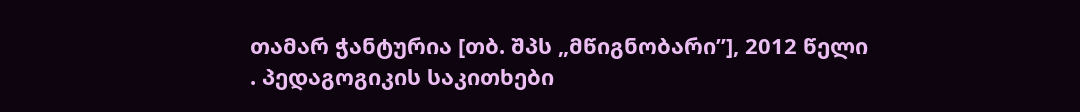თამარ ჭანტურია [თბ. შპს „მწიგნობარი”], 2012 წელი
. პედაგოგიკის საკითხები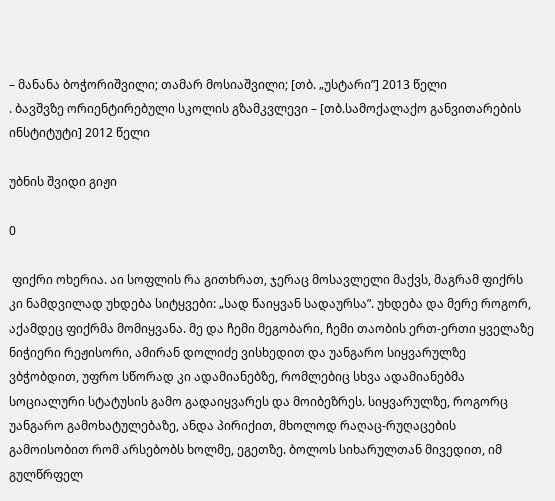– მანანა ბოჭორიშვილი; თამარ მოსიაშვილი; [თბ. „უსტარი”] 2013 წელი
. ბავშვზე ორიენტირებული სკოლის გზამკვლევი – [თბ.სამოქალაქო განვითარების ინსტიტუტი] 2012 წელი

უბნის შვიდი გიჟი

0

 ფიქრი ოხერია. აი სოფლის რა გითხრათ, ჯერაც მოსავლელი მაქვს, მაგრამ ფიქრს კი ნამდვილად უხდება სიტყვები: „სად წაიყვან სადაურსა”. უხდება და მერე როგორ, აქამდეც ფიქრმა მომიყვანა. მე და ჩემი მეგობარი, ჩემი თაობის ერთ-ერთი ყველაზე ნიჭიერი რეჟისორი, ამირან დოლიძე ვისხედით და უანგარო სიყვარულზე ვბჭობდით, უფრო სწორად კი ადამიანებზე, რომლებიც სხვა ადამიანებმა სოციალური სტატუსის გამო გადაიყვარეს და მოიბეზრეს. სიყვარულზე, როგორც უანგარო გამოხატულებაზე, ანდა პირიქით, მხოლოდ რაღაც-რუღაცების გამოისობით რომ არსებობს ხოლმე, ეგეთზე. ბოლოს სიხარულთან მივედით, იმ გულწრფელ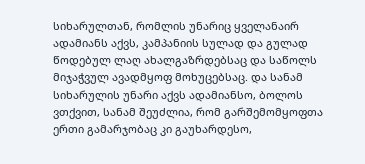სიხარულთან, რომლის უნარიც ყველანაირ ადამიანს აქვს, კამპანიის სულად და გულად წოდებულ ლაღ ახალგაზრდებსაც და საწოლს მიჯაჭვულ ავადმყოფ მოხუცებსაც. და სანამ სიხარულის უნარი აქვს ადამიანსო, ბოლოს ვთქვით, სანამ შეუძლია, რომ გარშემომყოფთა ერთი გამარჯობაც კი გაუხარდესო,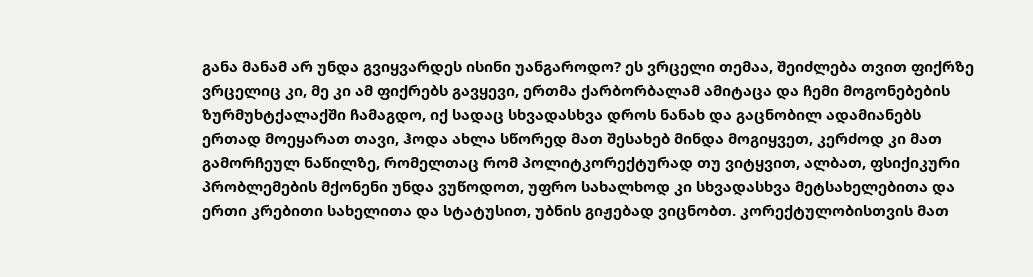განა მანამ არ უნდა გვიყვარდეს ისინი უანგაროდო? ეს ვრცელი თემაა, შეიძლება თვით ფიქრზე ვრცელიც კი, მე კი ამ ფიქრებს გავყევი, ერთმა ქარბორბალამ ამიტაცა და ჩემი მოგონებების ზურმუხტქალაქში ჩამაგდო, იქ სადაც სხვადასხვა დროს ნანახ და გაცნობილ ადამიანებს ერთად მოეყარათ თავი, ჰოდა ახლა სწორედ მათ შესახებ მინდა მოგიყვეთ, კერძოდ კი მათ გამორჩეულ ნაწილზე, რომელთაც რომ პოლიტკორექტურად თუ ვიტყვით, ალბათ, ფსიქიკური პრობლემების მქონენი უნდა ვუწოდოთ, უფრო სახალხოდ კი სხვადასხვა მეტსახელებითა და ერთი კრებითი სახელითა და სტატუსით, უბნის გიჟებად ვიცნობთ. კორექტულობისთვის მათ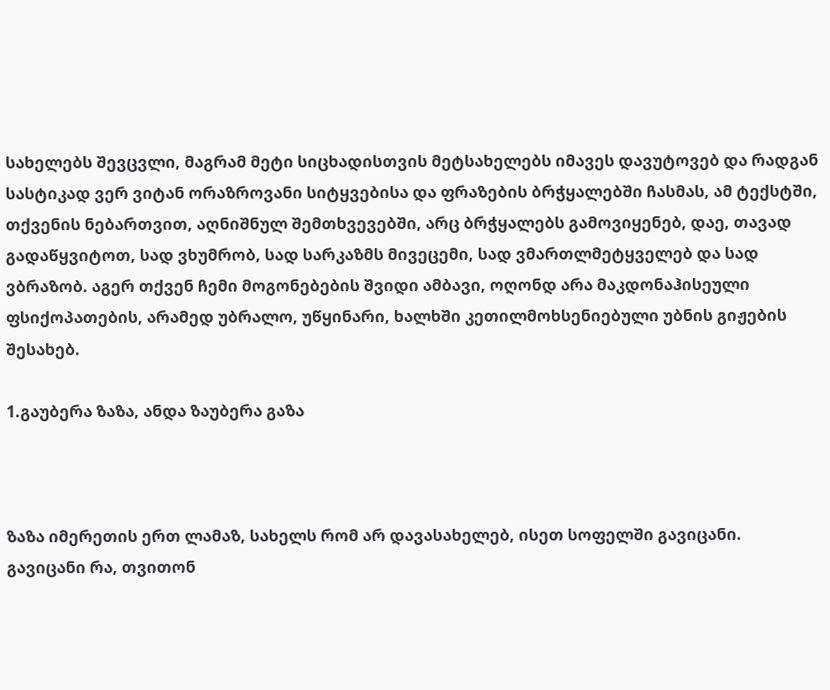სახელებს შევცვლი, მაგრამ მეტი სიცხადისთვის მეტსახელებს იმავეს დავუტოვებ და რადგან სასტიკად ვერ ვიტან ორაზროვანი სიტყვებისა და ფრაზების ბრჭყალებში ჩასმას, ამ ტექსტში, თქვენის ნებართვით, აღნიშნულ შემთხვევებში, არც ბრჭყალებს გამოვიყენებ, დაე, თავად გადაწყვიტოთ, სად ვხუმრობ, სად სარკაზმს მივეცემი, სად ვმართლმეტყველებ და სად ვბრაზობ. აგერ თქვენ ჩემი მოგონებების შვიდი ამბავი, ოღონდ არა მაკდონაჰისეული ფსიქოპათების, არამედ უბრალო, უწყინარი, ხალხში კეთილმოხსენიებული უბნის გიჟების შესახებ.

1.გაუბერა ზაზა, ანდა ზაუბერა გაზა



ზაზა იმერეთის ერთ ლამაზ, სახელს რომ არ დავასახელებ, ისეთ სოფელში გავიცანი. გავიცანი რა, თვითონ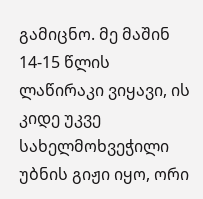გამიცნო. მე მაშინ 14-15 წლის ლაწირაკი ვიყავი, ის კიდე უკვე სახელმოხვეჭილი უბნის გიჟი იყო, ორი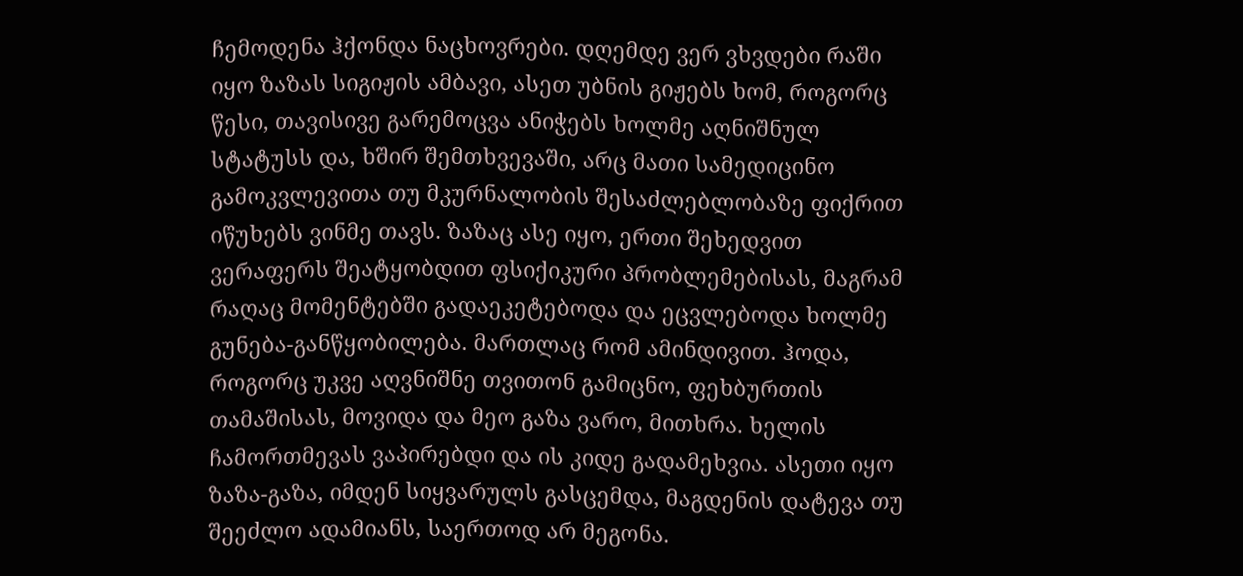ჩემოდენა ჰქონდა ნაცხოვრები. დღემდე ვერ ვხვდები რაში იყო ზაზას სიგიჟის ამბავი, ასეთ უბნის გიჟებს ხომ, როგორც წესი, თავისივე გარემოცვა ანიჭებს ხოლმე აღნიშნულ სტატუსს და, ხშირ შემთხვევაში, არც მათი სამედიცინო გამოკვლევითა თუ მკურნალობის შესაძლებლობაზე ფიქრით იწუხებს ვინმე თავს. ზაზაც ასე იყო, ერთი შეხედვით ვერაფერს შეატყობდით ფსიქიკური პრობლემებისას, მაგრამ რაღაც მომენტებში გადაეკეტებოდა და ეცვლებოდა ხოლმე გუნება-განწყობილება. მართლაც რომ ამინდივით. ჰოდა, როგორც უკვე აღვნიშნე თვითონ გამიცნო, ფეხბურთის თამაშისას, მოვიდა და მეო გაზა ვარო, მითხრა. ხელის ჩამორთმევას ვაპირებდი და ის კიდე გადამეხვია. ასეთი იყო ზაზა-გაზა, იმდენ სიყვარულს გასცემდა, მაგდენის დატევა თუ შეეძლო ადამიანს, საერთოდ არ მეგონა.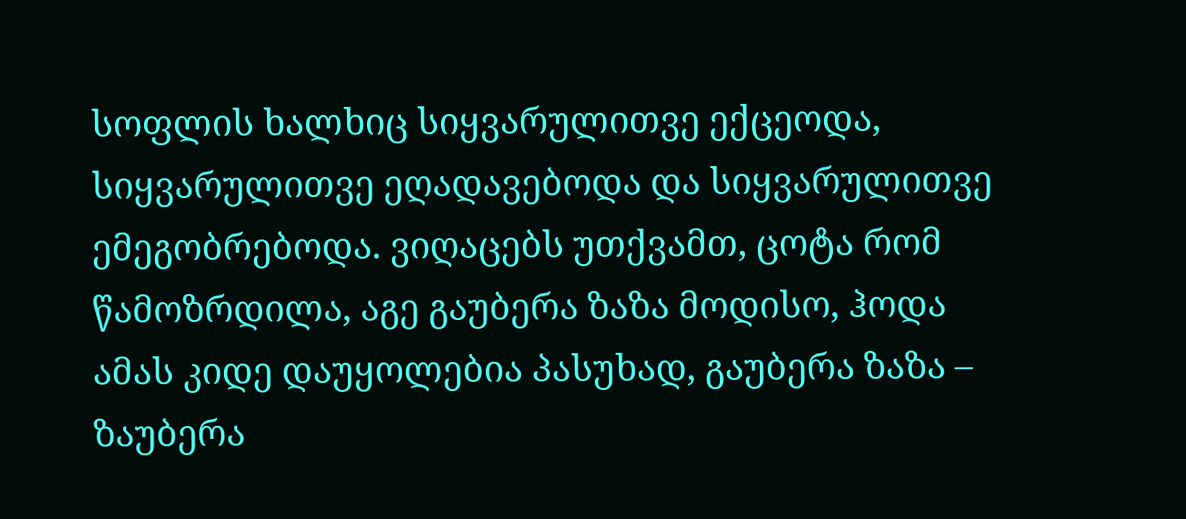სოფლის ხალხიც სიყვარულითვე ექცეოდა, სიყვარულითვე ეღადავებოდა და სიყვარულითვე ემეგობრებოდა. ვიღაცებს უთქვამთ, ცოტა რომ წამოზრდილა, აგე გაუბერა ზაზა მოდისო, ჰოდა ამას კიდე დაუყოლებია პასუხად, გაუბერა ზაზა – ზაუბერა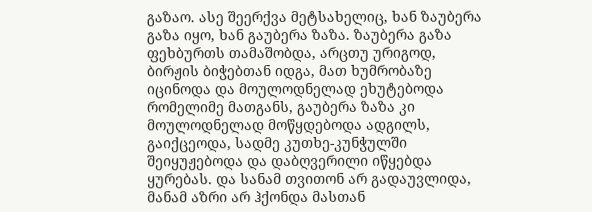გაზაო. ასე შეერქვა მეტსახელიც, ხან ზაუბერა გაზა იყო, ხან გაუბერა ზაზა. ზაუბერა გაზა ფეხბურთს თამაშობდა, არცთუ ურიგოდ, ბირჟის ბიჭებთან იდგა, მათ ხუმრობაზე იცინოდა და მოულოდნელად ეხუტებოდა რომელიმე მათგანს, გაუბერა ზაზა კი მოულოდნელად მოწყდებოდა ადგილს, გაიქცეოდა, სადმე კუთხე-კუნჭულში შეიყუჟებოდა და დაბღვერილი იწყებდა ყურებას. და სანამ თვითონ არ გადაუვლიდა, მანამ აზრი არ ჰქონდა მასთან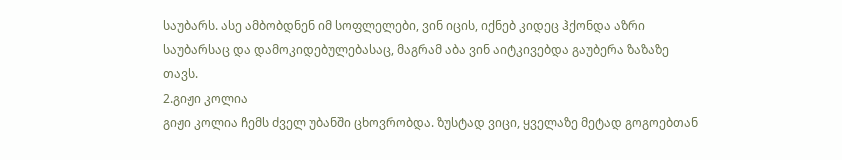საუბარს. ასე ამბობდნენ იმ სოფლელები, ვინ იცის, იქნებ კიდეც ჰქონდა აზრი საუბარსაც და დამოკიდებულებასაც, მაგრამ აბა ვინ აიტკივებდა გაუბერა ზაზაზე თავს.
2.გიჟი კოლია
გიჟი კოლია ჩემს ძველ უბანში ცხოვრობდა. ზუსტად ვიცი, ყველაზე მეტად გოგოებთან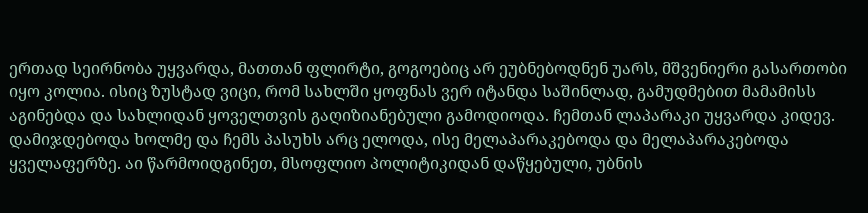ერთად სეირნობა უყვარდა, მათთან ფლირტი, გოგოებიც არ ეუბნებოდნენ უარს, მშვენიერი გასართობი იყო კოლია. ისიც ზუსტად ვიცი, რომ სახლში ყოფნას ვერ იტანდა საშინლად, გამუდმებით მამამისს აგინებდა და სახლიდან ყოველთვის გაღიზიანებული გამოდიოდა. ჩემთან ლაპარაკი უყვარდა კიდევ. დამიჯდებოდა ხოლმე და ჩემს პასუხს არც ელოდა, ისე მელაპარაკებოდა და მელაპარაკებოდა ყველაფერზე. აი წარმოიდგინეთ, მსოფლიო პოლიტიკიდან დაწყებული, უბნის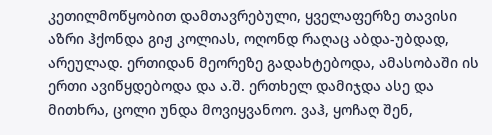კეთილმოწყობით დამთავრებული, ყველაფერზე თავისი აზრი ჰქონდა გიჟ კოლიას, ოღონდ რაღაც აბდა-უბდად, არეულად. ერთიდან მეორეზე გადახტებოდა, ამასობაში ის ერთი ავიწყდებოდა და ა.შ. ერთხელ დამიჯდა ასე და მითხრა, ცოლი უნდა მოვიყვანოო. ვაჰ, ყოჩაღ შენ,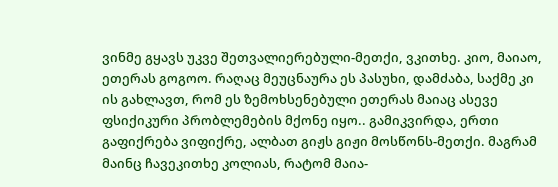ვინმე გყავს უკვე შეთვალიერებული-მეთქი, ვკითხე. კიო, მაიაო, ეთერას გოგოო. რაღაც მეუცნაურა ეს პასუხი, დამძაბა, საქმე კი ის გახლავთ, რომ ეს ზემოხსენებული ეთერას მაიაც ასევე ფსიქიკური პრობლემების მქონე იყო.. გამიკვირდა, ერთი გაფიქრება ვიფიქრე, ალბათ გიჟს გიჟი მოსწონს-მეთქი. მაგრამ მაინც ჩავეკითხე კოლიას, რატომ მაია-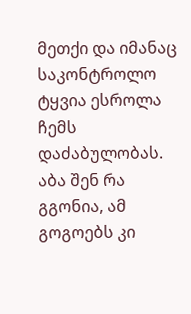მეთქი და იმანაც საკონტროლო ტყვია ესროლა ჩემს დაძაბულობას. აბა შენ რა გგონია, ამ გოგოებს კი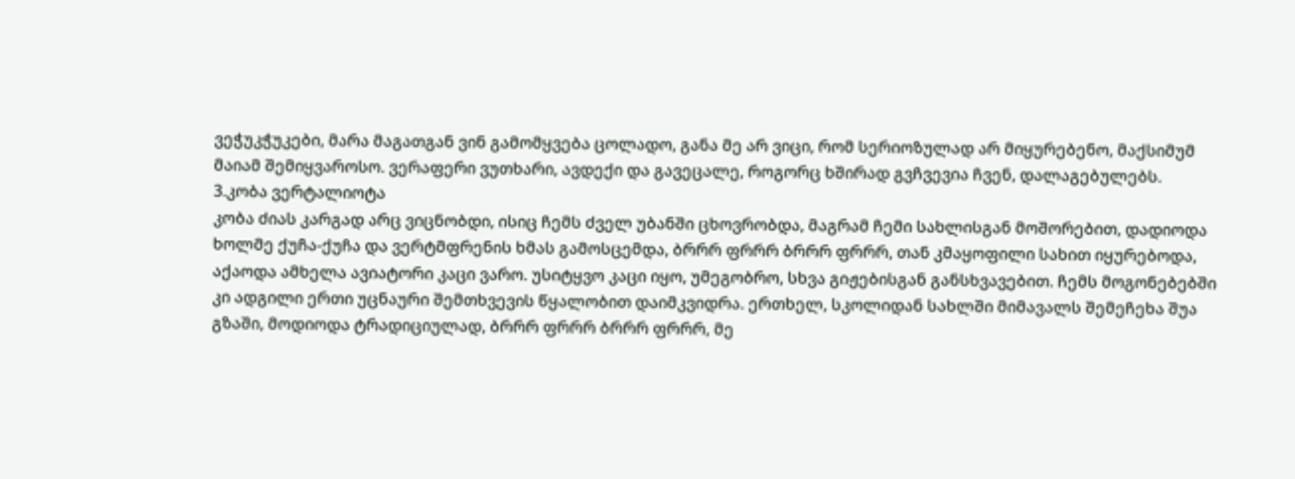ვეჭუკჭუკები, მარა მაგათგან ვინ გამომყვება ცოლადო, განა მე არ ვიცი, რომ სერიოზულად არ მიყურებენო, მაქსიმუმ მაიამ შემიყვაროსო. ვერაფერი ვუთხარი, ავდექი და გავეცალე, როგორც ხშირად გვჩვევია ჩვენ, დალაგებულებს.
3.კობა ვერტალიოტა
კობა ძიას კარგად არც ვიცნობდი, ისიც ჩემს ძველ უბანში ცხოვრობდა, მაგრამ ჩემი სახლისგან მოშორებით, დადიოდა ხოლმე ქუჩა-ქუჩა და ვერტმფრენის ხმას გამოსცემდა, ბრრრ ფრრრ ბრრრ ფრრრ, თან კმაყოფილი სახით იყურებოდა, აქაოდა ამხელა ავიატორი კაცი ვარო. უსიტყვო კაცი იყო, უმეგობრო, სხვა გიჟებისგან განსხვავებით. ჩემს მოგონებებში კი ადგილი ერთი უცნაური შემთხვევის წყალობით დაიმკვიდრა. ერთხელ, სკოლიდან სახლში მიმავალს შემეჩეხა შუა გზაში, მოდიოდა ტრადიციულად, ბრრრ ფრრრ ბრრრ ფრრრ, მე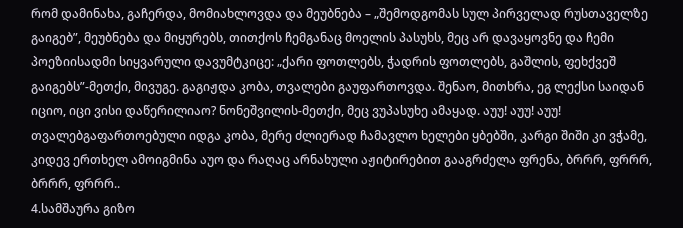რომ დამინახა, გაჩერდა, მომიახლოვდა და მეუბნება – „შემოდგომას სულ პირველად რუსთაველზე გაიგებ”, მეუბნება და მიყურებს, თითქოს ჩემგანაც მოელის პასუხს, მეც არ დავაყოვნე და ჩემი პოეზიისადმი სიყვარული დავუმტკიცე: „ქარი ფოთლებს, ჭადრის ფოთლებს, გაშლის, ფეხქვეშ გაიგებს”-მეთქი, მივუგე. გაგიჟდა კობა, თვალები გაუფართოვდა. შენაო, მითხრა, ეგ ლექსი საიდან იციო, იცი ვისი დაწერილიაო? ნონეშვილის-მეთქი, მეც ვუპასუხე ამაყად. აუუ! აუუ! აუუ! თვალებგაფართოებული იდგა კობა, მერე ძლიერად ჩამავლო ხელები ყბებში, კარგი შიში კი ვჭამე, კიდევ ერთხელ ამოიგმინა აუო და რაღაც არნახული აჟიტირებით გააგრძელა ფრენა, ბრრრ, ფრრრ, ბრრრ, ფრრრ..
4.სამშაურა გიზო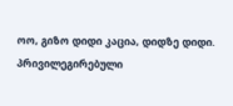ოო, გიზო დიდი კაცია, დიდზე დიდი. პრივილეგირებული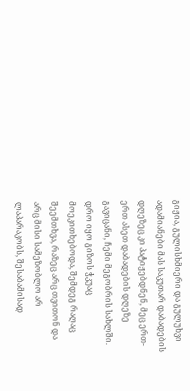გიჟია, გულისხმიერი და გულუხვი ადამიანები მას საკუთარ დაბადების დღეზეც კი პატიჟებდნენ, მეც ერთ-ერთ ასეთ დაბადების დღეზე გავიცანი, ჩემი მეგობრის სახლში. დრო იყო გიზოს ჭკუაც მოეკითხებოდა, შემდეგ რაღაც შეემთხვა, რაზეც არც თვითონ და არც მისი სამეზობლო არ ლაპარაკობს, შესაბამისად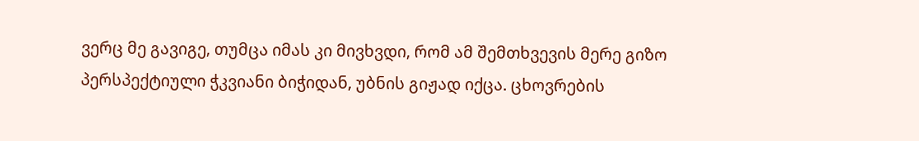ვერც მე გავიგე, თუმცა იმას კი მივხვდი, რომ ამ შემთხვევის მერე გიზო პერსპექტიული ჭკვიანი ბიჭიდან, უბნის გიჟად იქცა. ცხოვრების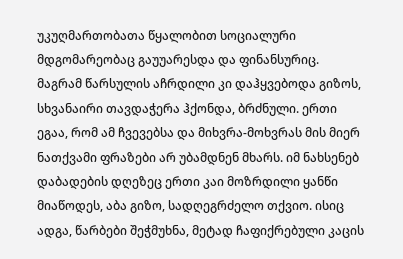უკუღმართობათა წყალობით სოციალური მდგომარეობაც გაუუარესდა და ფინანსურიც. მაგრამ წარსულის აჩრდილი კი დაჰყვებოდა გიზოს, სხვანაირი თავდაჭერა ჰქონდა, ბრძნული. ერთი ეგაა, რომ ამ ჩვევებსა და მიხვრა-მოხვრას მის მიერ ნათქვამი ფრაზები არ უბამდნენ მხარს. იმ ნახსენებ დაბადების დღეზეც ერთი კაი მოზრდილი ყანწი მიაწოდეს, აბა გიზო, სადღეგრძელო თქვიო. ისიც ადგა, წარბები შეჭმუხნა, მეტად ჩაფიქრებული კაცის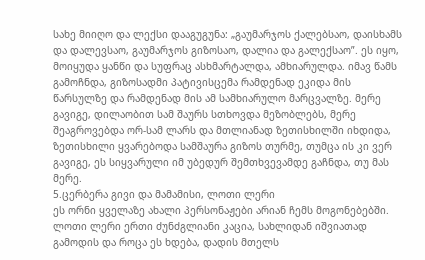სახე მიიღო და ლექსი დააგუგუნა: „გაუმარჯოს ქალებსაო, დაისხამს და დალევსაო, გაუმარჯოს გიზოსაო, დალია და გალექსაო”. ეს იყო, მოიყუდა ყანწი და სუფრაც ასხმარტალდა, ამხიარულდა. იმავ წამს გამოჩნდა, გიზოსადმი პატივისცემა რამდენად ეკიდა მის წარსულზე და რამდენად მის ამ სამხიარულო მარცვალზე. მერე გავიგე, დილაობით სამ შაურს სთხოვდა მეზობლებს, მერე შეაგროვებდა ორ-სამ ლარს და მთლიანად ზეთისხილში იხდიდა, ზეთისხილი ყვარებოდა სამშაურა გიზოს თურმე, თუმცა ის კი ვერ გავიგე, ეს სიყვარული იმ უბედურ შემთხვევამდე გაჩნდა, თუ მას მერე.
5.ცერბერა გივი და მამამისი, ლოთი ლერი
ეს ორნი ყველაზე ახალი პერსონაჟები არიან ჩემს მოგონებებში. ლოთი ლერი ერთი ძუნძგლიანი კაცია, სახლიდან იშვიათად გამოდის და როცა ეს ხდება, დადის მთელს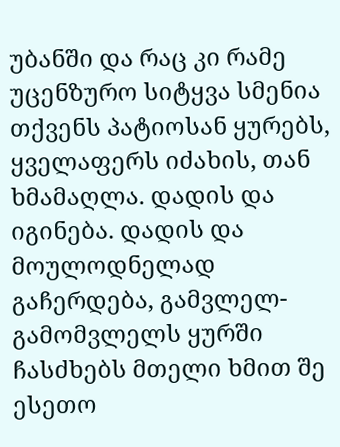უბანში და რაც კი რამე უცენზურო სიტყვა სმენია თქვენს პატიოსან ყურებს, ყველაფერს იძახის, თან ხმამაღლა. დადის და იგინება. დადის და მოულოდნელად გაჩერდება, გამვლელ-გამომვლელს ყურში ჩასძხებს მთელი ხმით შე ესეთო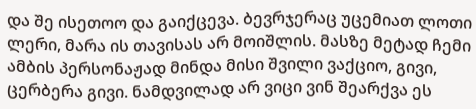და შე ისეთოო და გაიქცევა. ბევრჯერაც უცემიათ ლოთი ლერი, მარა ის თავისას არ მოიშლის. მასზე მეტად ჩემი ამბის პერსონაჟად მინდა მისი შვილი ვაქციო, გივი, ცერბერა გივი. ნამდვილად არ ვიცი ვინ შეარქვა ეს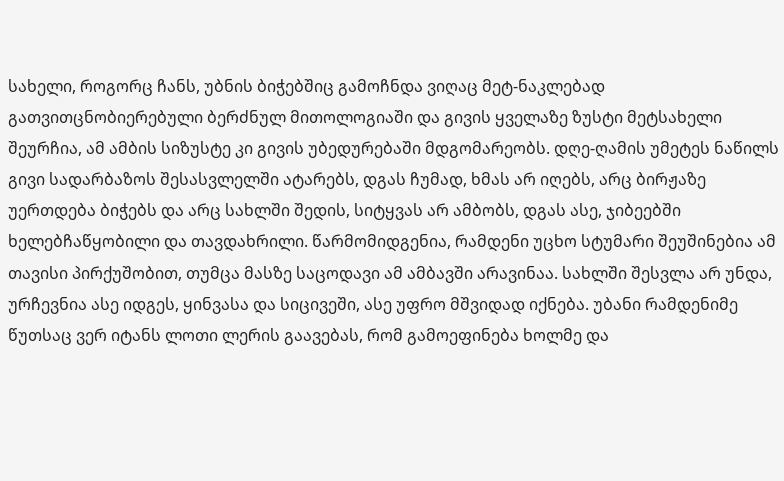სახელი, როგორც ჩანს, უბნის ბიჭებშიც გამოჩნდა ვიღაც მეტ-ნაკლებად გათვითცნობიერებული ბერძნულ მითოლოგიაში და გივის ყველაზე ზუსტი მეტსახელი შეურჩია, ამ ამბის სიზუსტე კი გივის უბედურებაში მდგომარეობს. დღე-ღამის უმეტეს ნაწილს გივი სადარბაზოს შესასვლელში ატარებს, დგას ჩუმად, ხმას არ იღებს, არც ბირჟაზე უერთდება ბიჭებს და არც სახლში შედის, სიტყვას არ ამბობს, დგას ასე, ჯიბეებში ხელებჩაწყობილი და თავდახრილი. წარმომიდგენია, რამდენი უცხო სტუმარი შეუშინებია ამ თავისი პირქუშობით, თუმცა მასზე საცოდავი ამ ამბავში არავინაა. სახლში შესვლა არ უნდა, ურჩევნია ასე იდგეს, ყინვასა და სიცივეში, ასე უფრო მშვიდად იქნება. უბანი რამდენიმე წუთსაც ვერ იტანს ლოთი ლერის გაავებას, რომ გამოეფინება ხოლმე და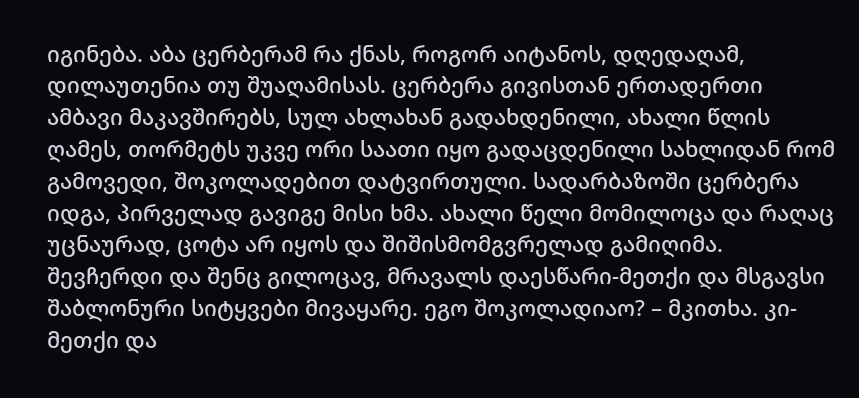იგინება. აბა ცერბერამ რა ქნას, როგორ აიტანოს, დღედაღამ, დილაუთენია თუ შუაღამისას. ცერბერა გივისთან ერთადერთი ამბავი მაკავშირებს, სულ ახლახან გადახდენილი, ახალი წლის ღამეს, თორმეტს უკვე ორი საათი იყო გადაცდენილი სახლიდან რომ გამოვედი, შოკოლადებით დატვირთული. სადარბაზოში ცერბერა იდგა, პირველად გავიგე მისი ხმა. ახალი წელი მომილოცა და რაღაც უცნაურად, ცოტა არ იყოს და შიშისმომგვრელად გამიღიმა. შევჩერდი და შენც გილოცავ, მრავალს დაესწარი-მეთქი და მსგავსი შაბლონური სიტყვები მივაყარე. ეგო შოკოლადიაო? – მკითხა. კი-მეთქი და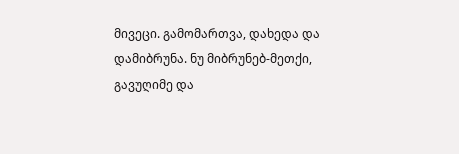მივეცი. გამომართვა, დახედა და დამიბრუნა. ნუ მიბრუნებ-მეთქი, გავუღიმე და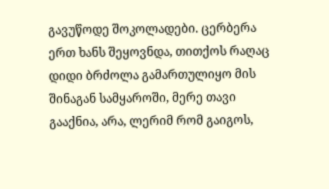გავუწოდე შოკოლადები. ცერბერა ერთ ხანს შეყოვნდა, თითქოს რაღაც დიდი ბრძოლა გამართულიყო მის შინაგან სამყაროში, მერე თავი გააქნია, არა, ლერიმ რომ გაიგოს,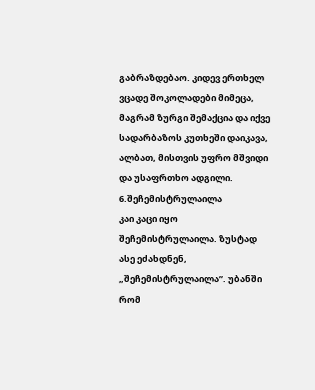გაბრაზდებაო. კიდევ ერთხელ ვცადე შოკოლადები მიმეცა, მაგრამ ზურგი შემაქცია და იქვე სადარბაზოს კუთხეში დაიკავა, ალბათ, მისთვის უფრო მშვიდი და უსაფრთხო ადგილი.
6.შეჩემისტრულაილა
კაი კაცი იყო შეჩემისტრულაილა. ზუსტად ასე ეძახდნენ, „შეჩემისტრულაილა”. უბანში რომ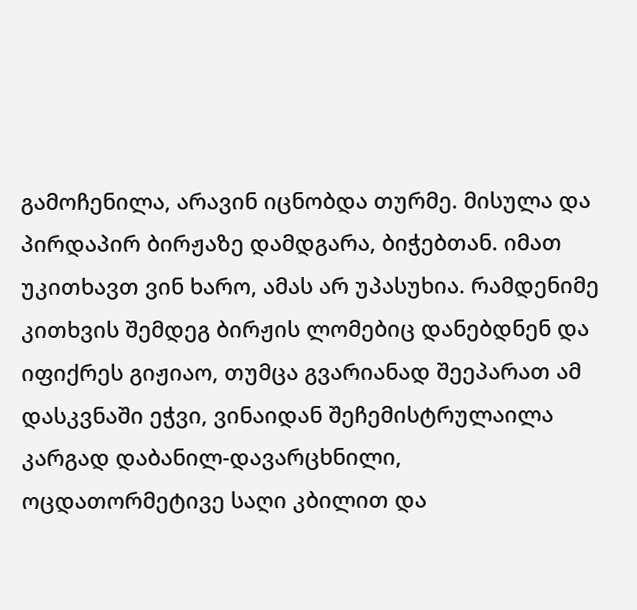გამოჩენილა, არავინ იცნობდა თურმე. მისულა და პირდაპირ ბირჟაზე დამდგარა, ბიჭებთან. იმათ უკითხავთ ვინ ხარო, ამას არ უპასუხია. რამდენიმე კითხვის შემდეგ ბირჟის ლომებიც დანებდნენ და იფიქრეს გიჟიაო, თუმცა გვარიანად შეეპარათ ამ დასკვნაში ეჭვი, ვინაიდან შეჩემისტრულაილა კარგად დაბანილ-დავარცხნილი, ოცდათორმეტივე საღი კბილით და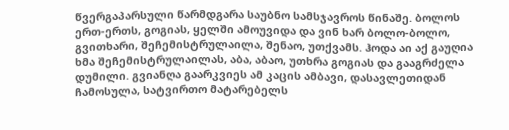წვერგაპარსული წარმდგარა საუბნო სამსჯავროს წინაშე. ბოლოს ერთ-ერთს, გოგიას, ყელში ამოუვიდა და ვინ ხარ ბოლო-ბოლო, გვითხარი, შეჩემისტრულაილა, შენაო, უთქვამს. ჰოდა აი აქ გაუღია ხმა შეჩემისტრულაილას, აბა, აბაო, უთხრა გოგიას და გააგრძელა დუმილი. გვიანღა გაარკვიეს ამ კაცის ამბავი, დასავლეთიდან ჩამოსულა, სატვირთო მატარებელს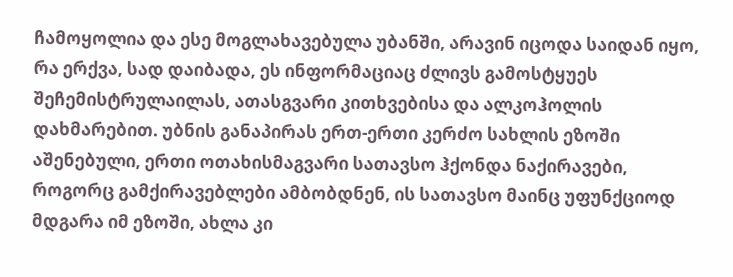ჩამოყოლია და ესე მოგლახავებულა უბანში, არავინ იცოდა საიდან იყო, რა ერქვა, სად დაიბადა, ეს ინფორმაციაც ძლივს გამოსტყუეს შეჩემისტრულაილას, ათასგვარი კითხვებისა და ალკოჰოლის დახმარებით. უბნის განაპირას ერთ-ერთი კერძო სახლის ეზოში აშენებული, ერთი ოთახისმაგვარი სათავსო ჰქონდა ნაქირავები, როგორც გამქირავებლები ამბობდნენ, ის სათავსო მაინც უფუნქციოდ მდგარა იმ ეზოში, ახლა კი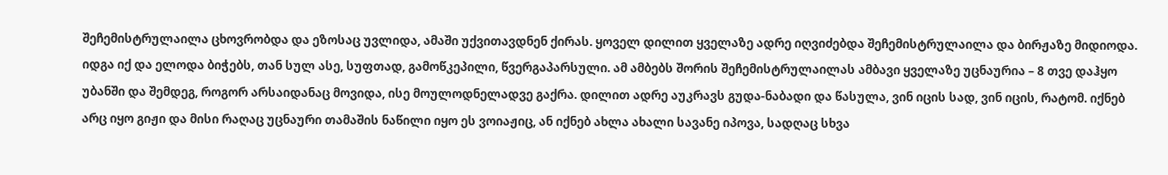შეჩემისტრულაილა ცხოვრობდა და ეზოსაც უვლიდა, ამაში უქვითავდნენ ქირას. ყოველ დილით ყველაზე ადრე იღვიძებდა შეჩემისტრულაილა და ბირჟაზე მიდიოდა. იდგა იქ და ელოდა ბიჭებს, თან სულ ასე, სუფთად, გამოწკეპილი, წვერგაპარსული. ამ ამბებს შორის შეჩემისტრულაილას ამბავი ყველაზე უცნაურია – 8 თვე დაჰყო უბანში და შემდეგ, როგორ არსაიდანაც მოვიდა, ისე მოულოდნელადვე გაქრა. დილით ადრე აუკრავს გუდა-ნაბადი და წასულა, ვინ იცის სად, ვინ იცის, რატომ. იქნებ არც იყო გიჟი და მისი რაღაც უცნაური თამაშის ნაწილი იყო ეს ვოიაჟიც, ან იქნებ ახლა ახალი სავანე იპოვა, სადღაც სხვა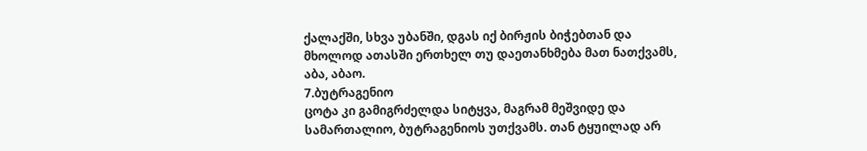ქალაქში, სხვა უბანში, დგას იქ ბირჟის ბიჭებთან და მხოლოდ ათასში ერთხელ თუ დაეთანხმება მათ ნათქვამს, აბა, აბაო.
7.ბუტრაგენიო
ცოტა კი გამიგრძელდა სიტყვა, მაგრამ მეშვიდე და სამართალიო, ბუტრაგენიოს უთქვამს. თან ტყუილად არ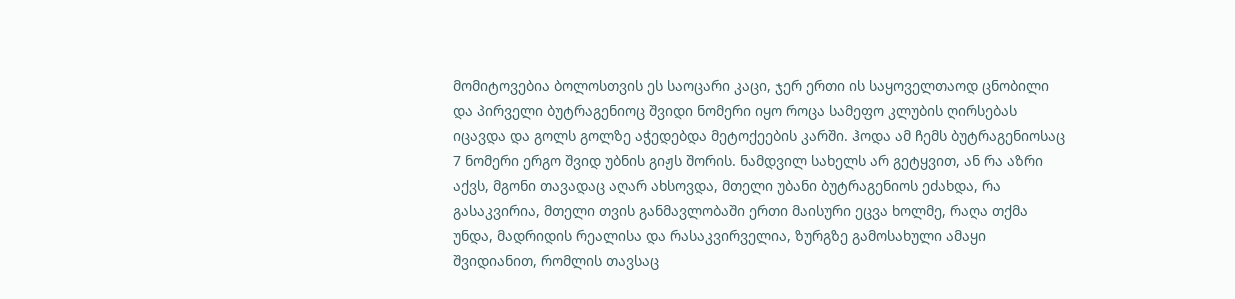მომიტოვებია ბოლოსთვის ეს საოცარი კაცი, ჯერ ერთი ის საყოველთაოდ ცნობილი და პირველი ბუტრაგენიოც შვიდი ნომერი იყო როცა სამეფო კლუბის ღირსებას იცავდა და გოლს გოლზე აჭედებდა მეტოქეების კარში. ჰოდა ამ ჩემს ბუტრაგენიოსაც 7 ნომერი ერგო შვიდ უბნის გიჟს შორის. ნამდვილ სახელს არ გეტყვით, ან რა აზრი აქვს, მგონი თავადაც აღარ ახსოვდა, მთელი უბანი ბუტრაგენიოს ეძახდა, რა გასაკვირია, მთელი თვის განმავლობაში ერთი მაისური ეცვა ხოლმე, რაღა თქმა უნდა, მადრიდის რეალისა და რასაკვირველია, ზურგზე გამოსახული ამაყი შვიდიანით, რომლის თავსაც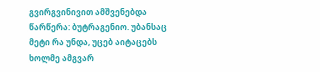გვირგვინივით ამშვენებდა წარწერა: ბუტრაგენიო. უბანსაც მეტი რა უნდა, უცებ აიტაცებს ხოლმე ამგვარ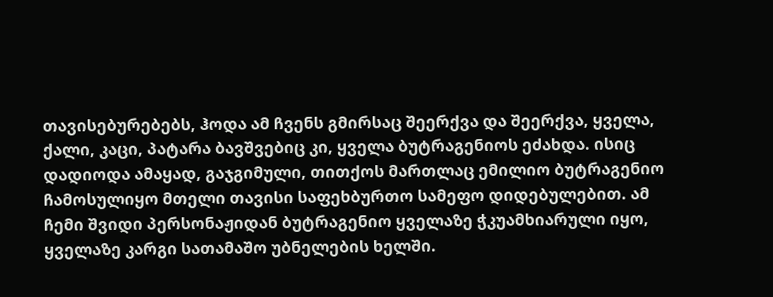თავისებურებებს, ჰოდა ამ ჩვენს გმირსაც შეერქვა და შეერქვა, ყველა, ქალი, კაცი, პატარა ბავშვებიც კი, ყველა ბუტრაგენიოს ეძახდა. ისიც დადიოდა ამაყად, გაჯგიმული, თითქოს მართლაც ემილიო ბუტრაგენიო ჩამოსულიყო მთელი თავისი საფეხბურთო სამეფო დიდებულებით. ამ ჩემი შვიდი პერსონაჟიდან ბუტრაგენიო ყველაზე ჭკუამხიარული იყო, ყველაზე კარგი სათამაშო უბნელების ხელში.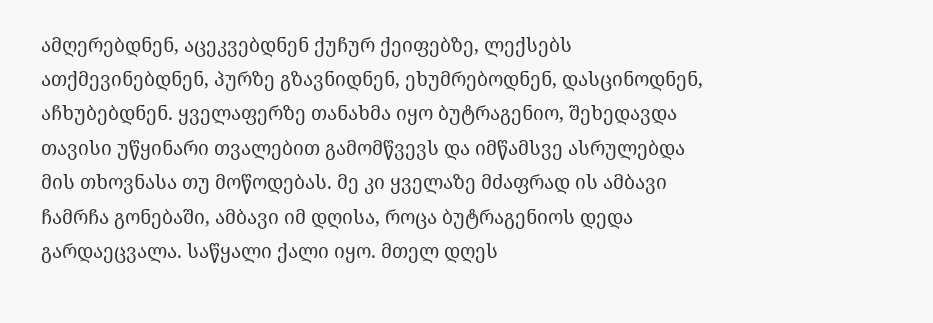ამღერებდნენ, აცეკვებდნენ ქუჩურ ქეიფებზე, ლექსებს ათქმევინებდნენ, პურზე გზავნიდნენ, ეხუმრებოდნენ, დასცინოდნენ, აჩხუბებდნენ. ყველაფერზე თანახმა იყო ბუტრაგენიო, შეხედავდა თავისი უწყინარი თვალებით გამომწვევს და იმწამსვე ასრულებდა მის თხოვნასა თუ მოწოდებას. მე კი ყველაზე მძაფრად ის ამბავი ჩამრჩა გონებაში, ამბავი იმ დღისა, როცა ბუტრაგენიოს დედა გარდაეცვალა. საწყალი ქალი იყო. მთელ დღეს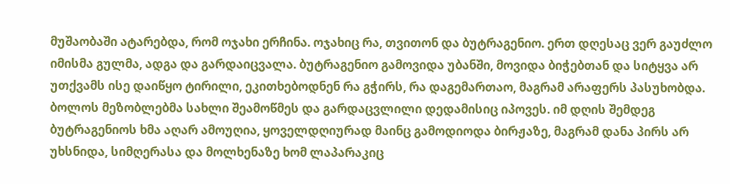მუშაობაში ატარებდა, რომ ოჯახი ერჩინა. ოჯახიც რა, თვითონ და ბუტრაგენიო. ერთ დღესაც ვერ გაუძლო იმისმა გულმა, ადგა და გარდაიცვალა. ბუტრაგენიო გამოვიდა უბანში, მოვიდა ბიჭებთან და სიტყვა არ უთქვამს ისე დაიწყო ტირილი, ეკითხებოდნენ რა გჭირს, რა დაგემართაო, მაგრამ არაფერს პასუხობდა. ბოლოს მეზობლებმა სახლი შეამოწმეს და გარდაცვლილი დედამისიც იპოვეს. იმ დღის შემდეგ ბუტრაგენიოს ხმა აღარ ამოუღია, ყოველდღიურად მაინც გამოდიოდა ბირჟაზე, მაგრამ დანა პირს არ უხსნიდა, სიმღერასა და მოლხენაზე ხომ ლაპარაკიც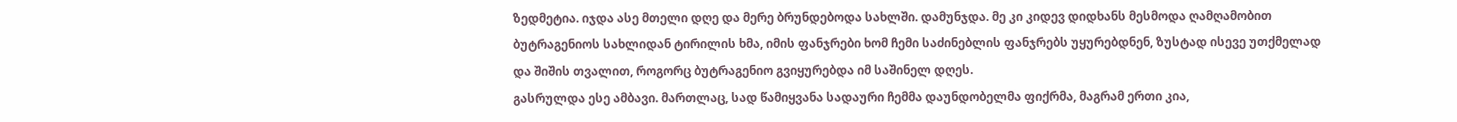ზედმეტია. იჯდა ასე მთელი დღე და მერე ბრუნდებოდა სახლში. დამუნჯდა. მე კი კიდევ დიდხანს მესმოდა ღამღამობით ბუტრაგენიოს სახლიდან ტირილის ხმა, იმის ფანჯრები ხომ ჩემი საძინებლის ფანჯრებს უყურებდნენ, ზუსტად ისევე უთქმელად და შიშის თვალით, როგორც ბუტრაგენიო გვიყურებდა იმ საშინელ დღეს.
გასრულდა ესე ამბავი. მართლაც, სად წამიყვანა სადაური ჩემმა დაუნდობელმა ფიქრმა, მაგრამ ერთი კია,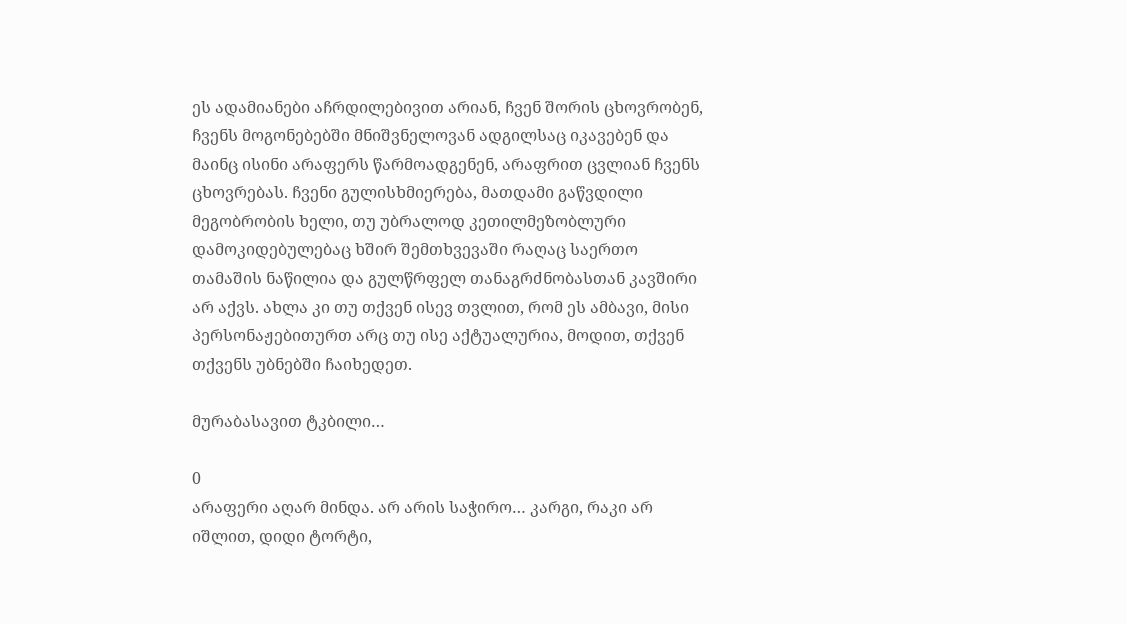ეს ადამიანები აჩრდილებივით არიან, ჩვენ შორის ცხოვრობენ, ჩვენს მოგონებებში მნიშვნელოვან ადგილსაც იკავებენ და მაინც ისინი არაფერს წარმოადგენენ, არაფრით ცვლიან ჩვენს ცხოვრებას. ჩვენი გულისხმიერება, მათდამი გაწვდილი მეგობრობის ხელი, თუ უბრალოდ კეთილმეზობლური დამოკიდებულებაც ხშირ შემთხვევაში რაღაც საერთო თამაშის ნაწილია და გულწრფელ თანაგრძნობასთან კავშირი არ აქვს. ახლა კი თუ თქვენ ისევ თვლით, რომ ეს ამბავი, მისი პერსონაჟებითურთ არც თუ ისე აქტუალურია, მოდით, თქვენ თქვენს უბნებში ჩაიხედეთ.

მურაბასავით ტკბილი…

0
არაფერი აღარ მინდა. არ არის საჭირო… კარგი, რაკი არ იშლით, დიდი ტორტი,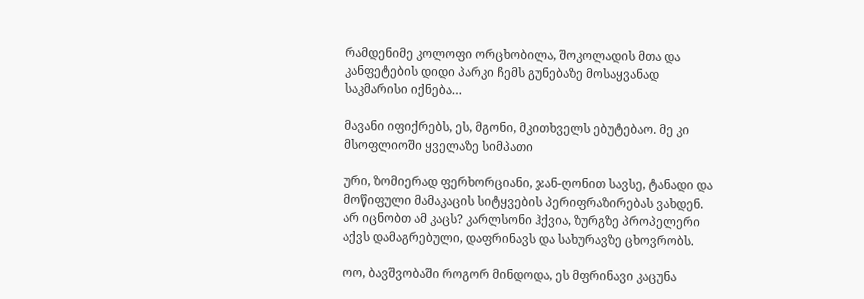რამდენიმე კოლოფი ორცხობილა, შოკოლადის მთა და კანფეტების დიდი პარკი ჩემს გუნებაზე მოსაყვანად საკმარისი იქნება…

მავანი იფიქრებს, ეს, მგონი, მკითხველს ებუტებაო. მე კი მსოფლიოში ყველაზე სიმპათი

ური, ზომიერად ფერხორციანი, ჯან-ღონით სავსე, ტანადი და მოწიფული მამაკაცის სიტყვების პერიფრაზირებას ვახდენ. არ იცნობთ ამ კაცს? კარლსონი ჰქვია, ზურგზე პროპელერი აქვს დამაგრებული, დაფრინავს და სახურავზე ცხოვრობს.

ოო, ბავშვობაში როგორ მინდოდა, ეს მფრინავი კაცუნა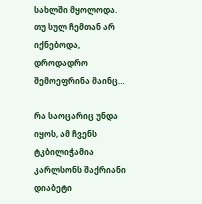სახლში მყოლოდა. თუ სულ ჩემთან არ იქნებოდა, დროდადრო შემოეფრინა მაინც…

რა საოცარიც უნდა იყოს, ამ ჩვენს ტკბილიჭამია კარლსონს შაქრიანი დიაბეტი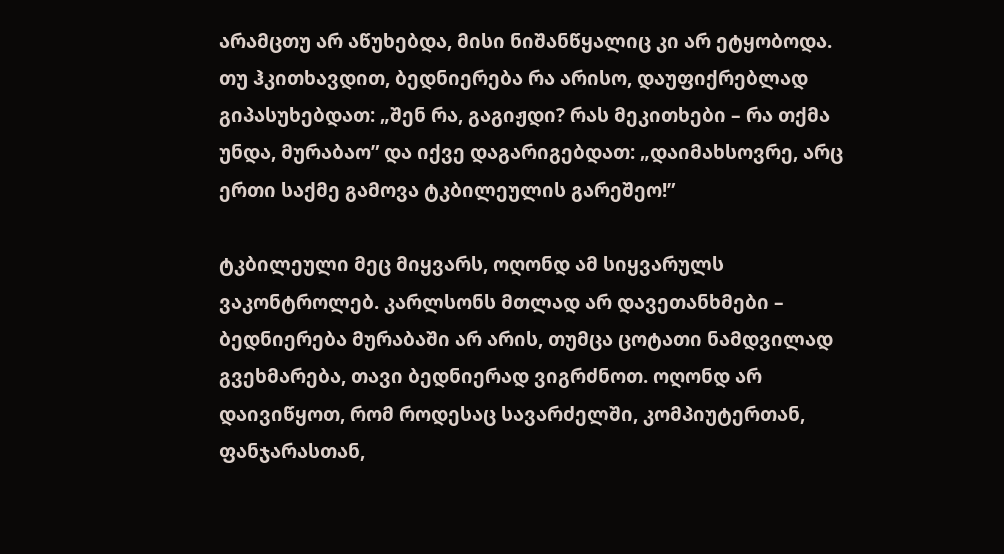არამცთუ არ აწუხებდა, მისი ნიშანწყალიც კი არ ეტყობოდა. თუ ჰკითხავდით, ბედნიერება რა არისო, დაუფიქრებლად გიპასუხებდათ: „შენ რა, გაგიჟდი? რას მეკითხები – რა თქმა უნდა, მურაბაო” და იქვე დაგარიგებდათ: „დაიმახსოვრე, არც ერთი საქმე გამოვა ტკბილეულის გარეშეო!”

ტკბილეული მეც მიყვარს, ოღონდ ამ სიყვარულს ვაკონტროლებ. კარლსონს მთლად არ დავეთანხმები – ბედნიერება მურაბაში არ არის, თუმცა ცოტათი ნამდვილად გვეხმარება, თავი ბედნიერად ვიგრძნოთ. ოღონდ არ დაივიწყოთ, რომ როდესაც სავარძელში, კომპიუტერთან, ფანჯარასთან,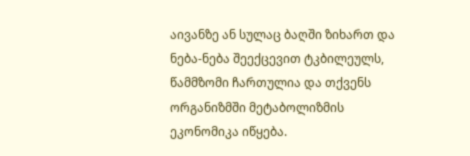აივანზე ან სულაც ბაღში ზიხართ და ნება-ნება შეექცევით ტკბილეულს, წამმზომი ჩართულია და თქვენს ორგანიზმში მეტაბოლიზმის ეკონომიკა იწყება.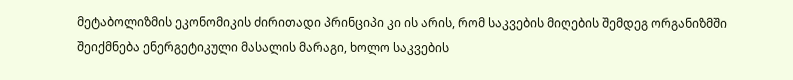მეტაბოლიზმის ეკონომიკის ძირითადი პრინციპი კი ის არის, რომ საკვების მიღების შემდეგ ორგანიზმში შეიქმნება ენერგეტიკული მასალის მარაგი, ხოლო საკვების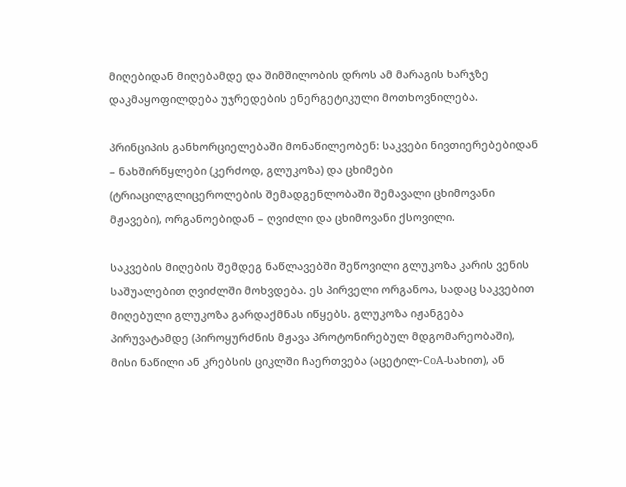მიღებიდან მიღებამდე და შიმშილობის დროს ამ მარაგის ხარჯზე დაკმაყოფილდება უჯრედების ენერგეტიკული მოთხოვნილება.

პრინციპის განხორციელებაში მონაწილეობენ: საკვები ნივთიერებებიდან – ნახშირწყლები (კერძოდ, გლუკოზა) და ცხიმები (ტრიაცილგლიცეროლების შემადგენლობაში შემავალი ცხიმოვანი მჟავები), ორგანოებიდან – ღვიძლი და ცხიმოვანი ქსოვილი.

საკვების მიღების შემდეგ ნაწლავებში შეწოვილი გლუკოზა კარის ვენის საშუალებით ღვიძლში მოხვდება. ეს პირველი ორგანოა, სადაც საკვებით მიღებული გლუკოზა გარდაქმნას იწყებს. გლუკოზა იჟანგება პირუვატამდე (პიროყურძნის მჟავა პროტონირებულ მდგომარეობაში), მისი ნაწილი ან კრებსის ციკლში ჩაერთვება (აცეტილ-CoA-სახით), ან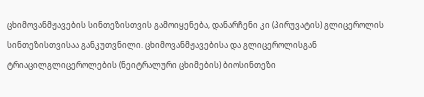ცხიმოვანმჟავების სინთეზისთვის გამოიყენება, დანარჩენი კი (პირუვატის) გლიცეროლის სინთეზისთვისაა განკუთვნილი. ცხიმოვანმჟავებისა და გლიცეროლისგან ტრიაცილგლიცეროლების (ნეიტრალური ცხიმების) ბიოსინთეზი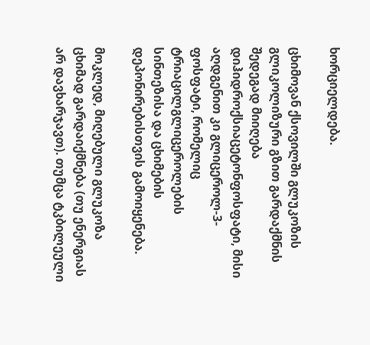ხორციელდება.

ცხიმოვან ქსოვილში გლუკოზის გლიკოლიზური გზით გარდაქმნის შედეგად მიიღება დიჰიდროქსიაცეტონფოსფატი, მისი აღდგენით კი გლიცეროლ-3-ფოსფატი, რომელიც ტრიაცილგლიცეროლების სინთეზისა და ცხიმების დეპონირებისთვის გამოიყენება.

მოკლედ, მიღებული გლუკოზა ცხიმად გარდაიქმნება (თუ ენერგიას არ დავხარჯავთ). თუმცა ტკბილეული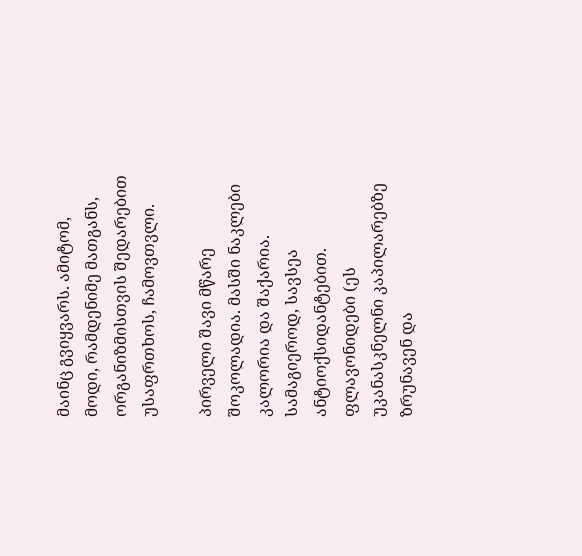მაინც გვიყვარს. ამიტომ, მოდი, რამდენიმე მათგანს, ორგანიზმისთვის შედარებით უსაფრთხოს, ჩამოვთვლი.

პირველი შავი მწარე შოკოლადია. მასში ნაკლები კალორია და შაქარია. სამაგიეროდ, სავსეა ანტიოქსიდანტებით. ფლავონიდები (ეს უკანასკნელნი კაპილარებზე ზრუნავენ და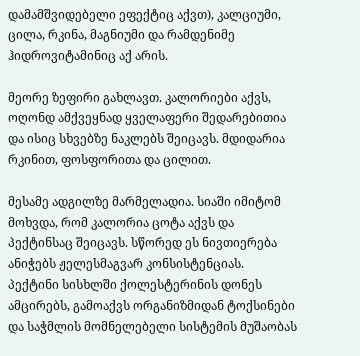დამამშვიდებელი ეფექტიც აქვთ), კალციუმი, ცილა, რკინა, მაგნიუმი და რამდენიმე ჰიდროვიტამინიც აქ არის.

მეორე ზეფირი გახლავთ. კალორიები აქვს, ოღონდ ამქვეყნად ყველაფერი შედარებითია და ისიც სხვებზე ნაკლებს შეიცავს. მდიდარია რკინით, ფოსფორითა და ცილით.

მესამე ადგილზე მარმელადია. სიაში იმიტომ მოხვდა, რომ კალორია ცოტა აქვს და პექტინსაც შეიცავს. სწორედ ეს ნივთიერება ანიჭებს ჟელესმაგვარ კონსისტენციას. პექტინი სისხლში ქოლესტერინის დონეს ამცირებს, გამოაქვს ორგანიზმიდან ტოქსინები და საჭმლის მომნელებელი სისტემის მუშაობას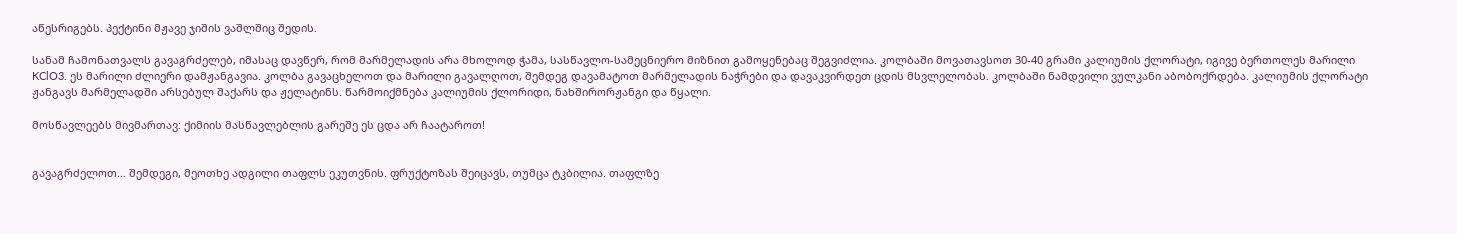აწესრიგებს. პექტინი მჟავე ჯიშის ვაშლშიც შედის.

სანამ ჩამონათვალს გავაგრძელებ, იმასაც დავწერ, რომ მარმელადის არა მხოლოდ ჭამა, სასწავლო-სამეცნიერო მიზნით გამოყენებაც შეგვიძლია. კოლბაში მოვათავსოთ 30-40 გრამი კალიუმის ქლორატი, იგივე ბერთოლეს მარილი KClO3. ეს მარილი ძლიერი დამჟანგავია. კოლბა გავაცხელოთ და მარილი გავალღოთ, შემდეგ დავამატოთ მარმელადის ნაჭრები და დავაკვირდეთ ცდის მსვლელობას. კოლბაში ნამდვილი ვულკანი აბობოქრდება. კალიუმის ქლორატი ჟანგავს მარმელადში არსებულ შაქარს და ჟელატინს. წარმოიქმნება კალიუმის ქლორიდი, ნახშირორჟანგი და წყალი.

მოსწავლეებს მივმართავ: ქიმიის მასწავლებლის გარეშე ეს ცდა არ ჩაატაროთ!


გავაგრძელოთ… შემდეგი, მეოთხე ადგილი თაფლს ეკუთვნის. ფრუქტოზას შეიცავს, თუმცა ტკბილია. თაფლზე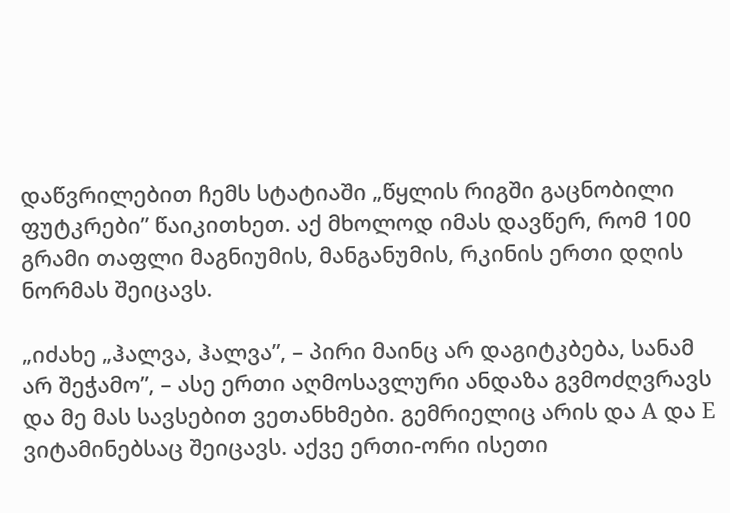დაწვრილებით ჩემს სტატიაში „წყლის რიგში გაცნობილი ფუტკრები” წაიკითხეთ. აქ მხოლოდ იმას დავწერ, რომ 100 გრამი თაფლი მაგნიუმის, მანგანუმის, რკინის ერთი დღის ნორმას შეიცავს.

„იძახე „ჰალვა, ჰალვა”, – პირი მაინც არ დაგიტკბება, სანამ არ შეჭამო”, – ასე ერთი აღმოსავლური ანდაზა გვმოძღვრავს და მე მას სავსებით ვეთანხმები. გემრიელიც არის და A და E ვიტამინებსაც შეიცავს. აქვე ერთი-ორი ისეთი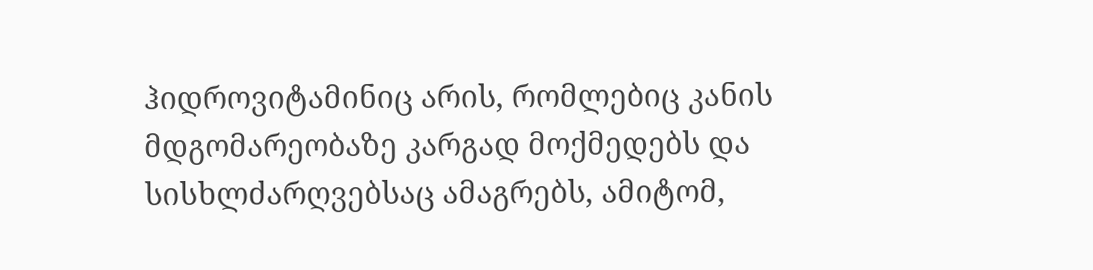ჰიდროვიტამინიც არის, რომლებიც კანის მდგომარეობაზე კარგად მოქმედებს და სისხლძარღვებსაც ამაგრებს, ამიტომ,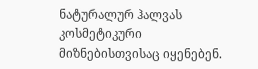ნატურალურ ჰალვას კოსმეტიკური მიზნებისთვისაც იყენებენ.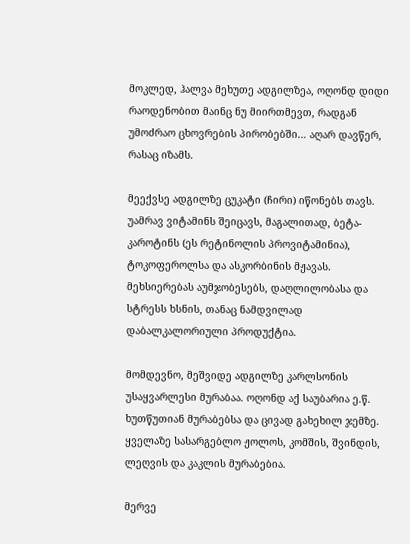მოკლედ, ჰალვა მეხუთე ადგილზეა, ოღონდ დიდი რაოდენობით მაინც ნუ მიირთმევთ, რადგან უმოძრაო ცხოვრების პირობებში… აღარ დავწერ, რასაც იზამს.

მეექვსე ადგილზე ცუკატი (ჩირი) იწონებს თავს. უამრავ ვიტამინს შეიცავს, მაგალითად, ბეტა-კაროტინს (ეს რეტინოლის პროვიტამინია), ტოკოფეროლსა და ასკორბინის მჟავას. მეხსიერებას აუმჯობესებს, დაღლილობასა და სტრესს ხსნის, თანაც ნამდვილად დაბალკალორიული პროდუქტია.

მომდევნო, მეშვიდე ადგილზე კარლსონის უსაყვარლესი მურაბაა. ოღონდ აქ საუბარია ე.წ. ხუთწუთიან მურაბებსა და ცივად გახეხილ ჯემზე. ყველაზე სასარგებლო ჟოლოს, კომშის, შვინდის, ლეღვის და კაკლის მურაბებია.

მერვე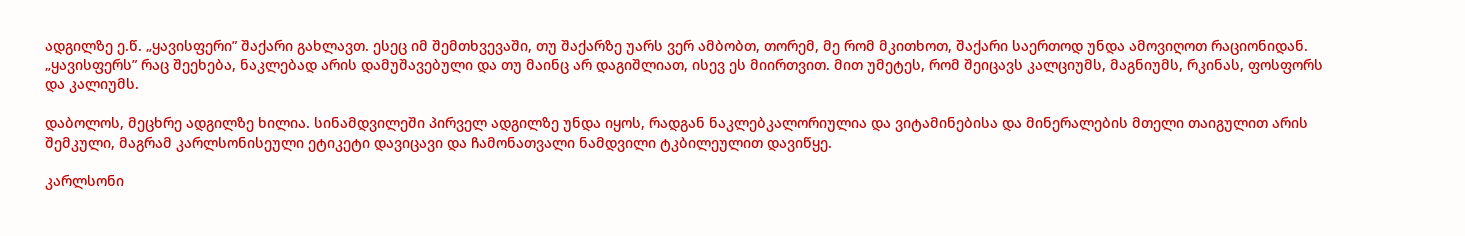ადგილზე ე.წ. „ყავისფერი” შაქარი გახლავთ. ესეც იმ შემთხვევაში, თუ შაქარზე უარს ვერ ამბობთ, თორემ, მე რომ მკითხოთ, შაქარი საერთოდ უნდა ამოვიღოთ რაციონიდან. „ყავისფერს” რაც შეეხება, ნაკლებად არის დამუშავებული და თუ მაინც არ დაგიშლიათ, ისევ ეს მიირთვით. მით უმეტეს, რომ შეიცავს კალციუმს, მაგნიუმს, რკინას, ფოსფორს და კალიუმს.

დაბოლოს, მეცხრე ადგილზე ხილია. სინამდვილეში პირველ ადგილზე უნდა იყოს, რადგან ნაკლებკალორიულია და ვიტამინებისა და მინერალების მთელი თაიგულით არის შემკული, მაგრამ კარლსონისეული ეტიკეტი დავიცავი და ჩამონათვალი ნამდვილი ტკბილეულით დავიწყე.

კარლსონი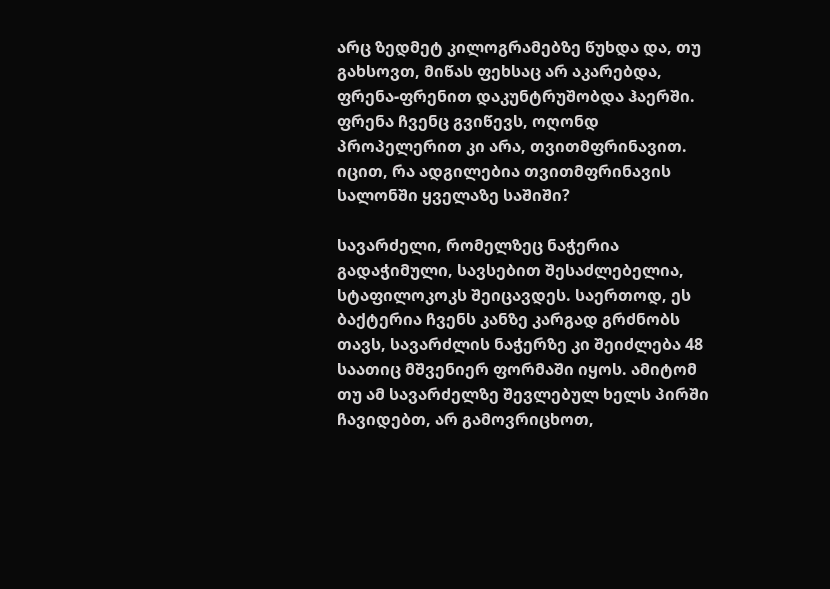არც ზედმეტ კილოგრამებზე წუხდა და, თუ გახსოვთ, მიწას ფეხსაც არ აკარებდა, ფრენა-ფრენით დაკუნტრუშობდა ჰაერში. ფრენა ჩვენც გვიწევს, ოღონდ პროპელერით კი არა, თვითმფრინავით. იცით, რა ადგილებია თვითმფრინავის სალონში ყველაზე საშიში?

სავარძელი, რომელზეც ნაჭერია გადაჭიმული, სავსებით შესაძლებელია, სტაფილოკოკს შეიცავდეს. საერთოდ, ეს ბაქტერია ჩვენს კანზე კარგად გრძნობს თავს, სავარძლის ნაჭერზე კი შეიძლება 48 საათიც მშვენიერ ფორმაში იყოს. ამიტომ თუ ამ სავარძელზე შევლებულ ხელს პირში ჩავიდებთ, არ გამოვრიცხოთ,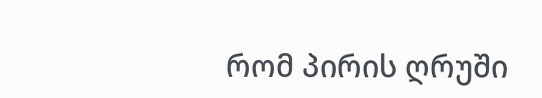რომ პირის ღრუში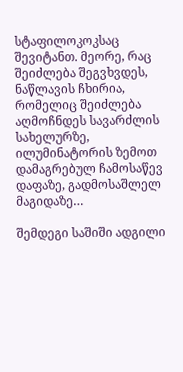სტაფილოკოკსაც შევიტანთ. მეორე, რაც შეიძლება შეგვხვდეს, ნაწლავის ჩხირია, რომელიც შეიძლება აღმოჩნდეს სავარძლის სახელურზე, ილუმინატორის ზემოთ დამაგრებულ ჩამოსაწევ დაფაზე, გადმოსაშლელ მაგიდაზე…

შემდეგი საშიში ადგილი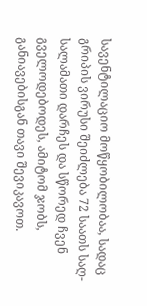სავენტილაციო მოწყობილობაა, სადაც გრიპის ვირუსი შეიძლება 72 საათს საღ-სალამათი დარჩეს და სწორედ ჩვენ გველოდებოდეს, ამიტომ ჯობს, განიავებისგან თავი შევიკავოთ.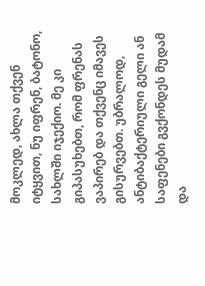მოკლედ, ახლა თქვენ იტყვით, ნუ იფრენ, ბატონო, სახლში იჯექიო. მე კი გიპასუხებთ, რომ ფრენას ვაპირებ და თქვენც იმავეს გისურვებთ. უბრალოდ, ანტიბაქტერიული გელი ან საფენები გვქონდეს მუდამ და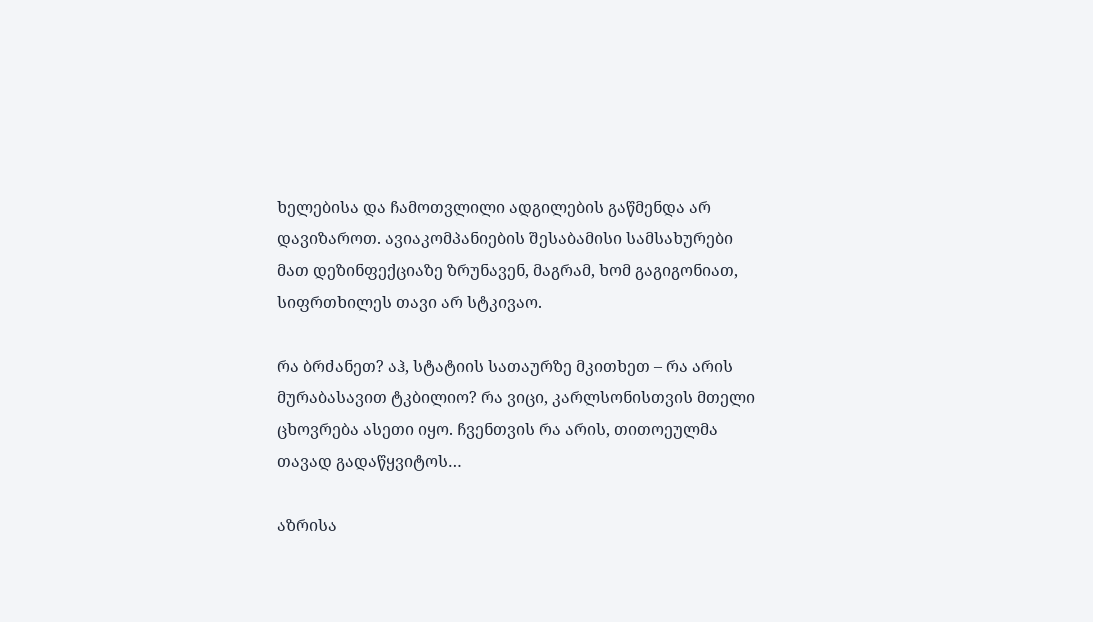ხელებისა და ჩამოთვლილი ადგილების გაწმენდა არ დავიზაროთ. ავიაკომპანიების შესაბამისი სამსახურები მათ დეზინფექციაზე ზრუნავენ, მაგრამ, ხომ გაგიგონიათ, სიფრთხილეს თავი არ სტკივაო.

რა ბრძანეთ? აჰ, სტატიის სათაურზე მკითხეთ – რა არის მურაბასავით ტკბილიო? რა ვიცი, კარლსონისთვის მთელი ცხოვრება ასეთი იყო. ჩვენთვის რა არის, თითოეულმა თავად გადაწყვიტოს…

აზრისა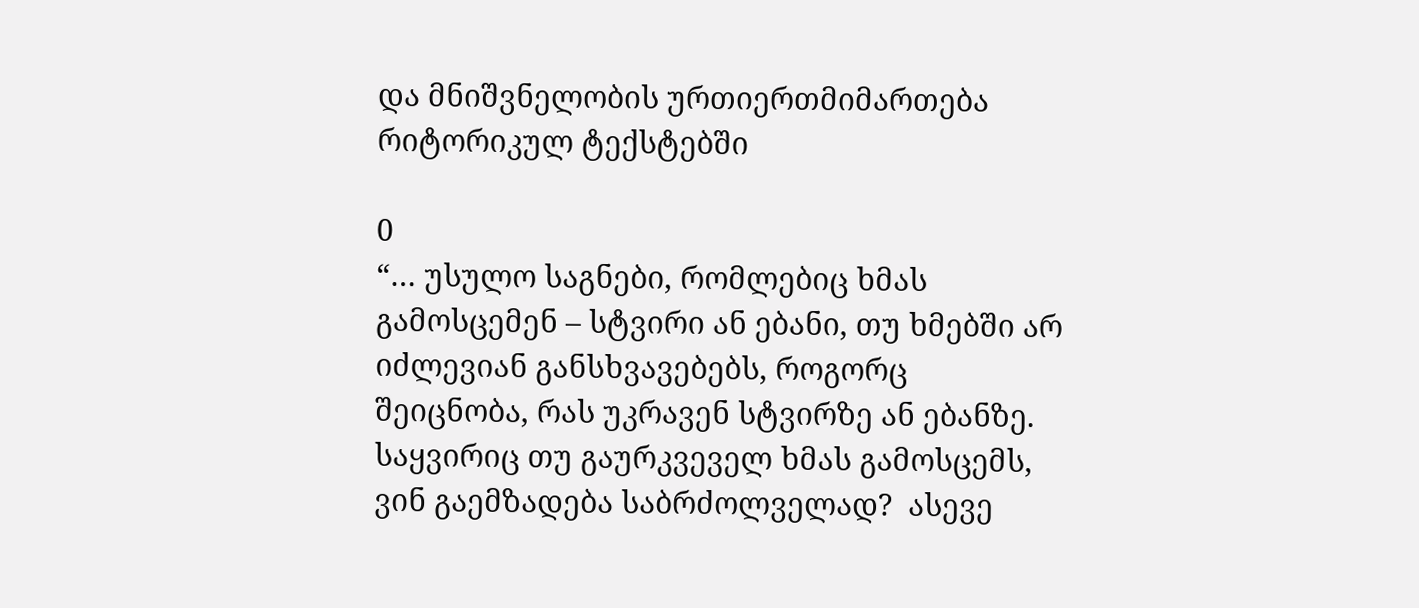და მნიშვნელობის ურთიერთმიმართება რიტორიკულ ტექსტებში

0
“… უსულო საგნები, რომლებიც ხმას გამოსცემენ – სტვირი ან ებანი, თუ ხმებში არ იძლევიან განსხვავებებს, როგორც შეიცნობა, რას უკრავენ სტვირზე ან ებანზე. საყვირიც თუ გაურკვეველ ხმას გამოსცემს, ვინ გაემზადება საბრძოლველად?  ასევე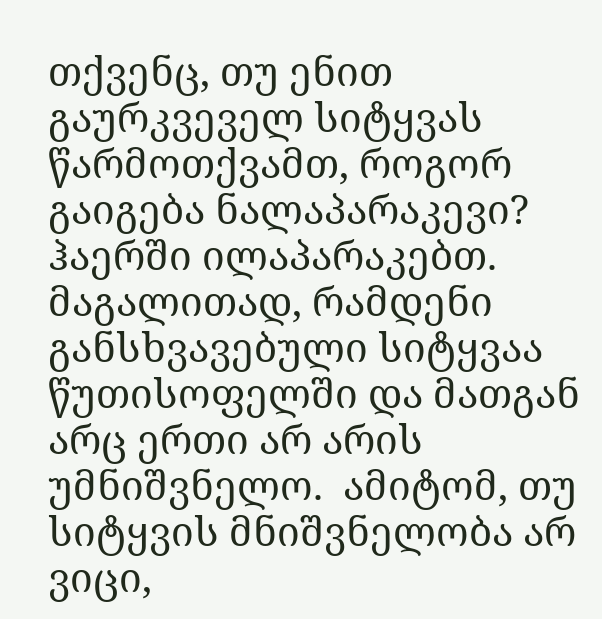თქვენც, თუ ენით გაურკვეველ სიტყვას წარმოთქვამთ, როგორ გაიგება ნალაპარაკევი? ჰაერში ილაპარაკებთ.  მაგალითად, რამდენი განსხვავებული სიტყვაა წუთისოფელში და მათგან არც ერთი არ არის უმნიშვნელო.  ამიტომ, თუ სიტყვის მნიშვნელობა არ ვიცი,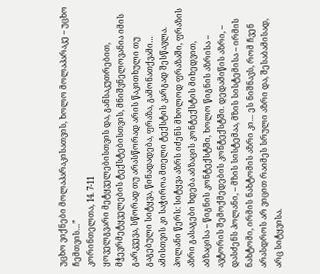უცხო ვიქნები მოლაპარაკისათვის, ხოლო მოლაპარაკე – უცხო ჩემთვის…”
კორინთელთა, 14. 7-11
ყოველგვარი მეტყველებისთვის და, განსაკუთრებით, მჭევრმეტყველების ტექსტებისთვის, მნიშვნელოვანია იმის გარკვევა, სწორად თუ არასწორად არის წაკითხული თუ გაგებული სიტყვა, წინადადება, ფრაზა, გამონათქვამი… ამისთვის კი საჭიროა მთელი ტექსტის კარგად შესწავლა. პოლანი წერს: სიტყვა აზრს იძენს მხოლოდ ფრაზაში, ფრაზის აზრი გასაგები ხდება აბზაცის კონტექსტის მიხედვით, აბზაცისა – წიგნის კონტექსტში, ხოლო წიგნის აზრისა – ავტორის შემოქმედების კონტექსტში. დედამიწის აზრი, – დასძენს პოლანი, – მზის სისტემაა, მზის სისტემისა – ირმის ნახტომი, ირმის ნახტომის აზრი კი… ეს ნიშნავს, რომ ჩვენ არასდროს არ ვიცით რაიმეს სრული აზრი და, შესაბამისად, არც სიტყვისა.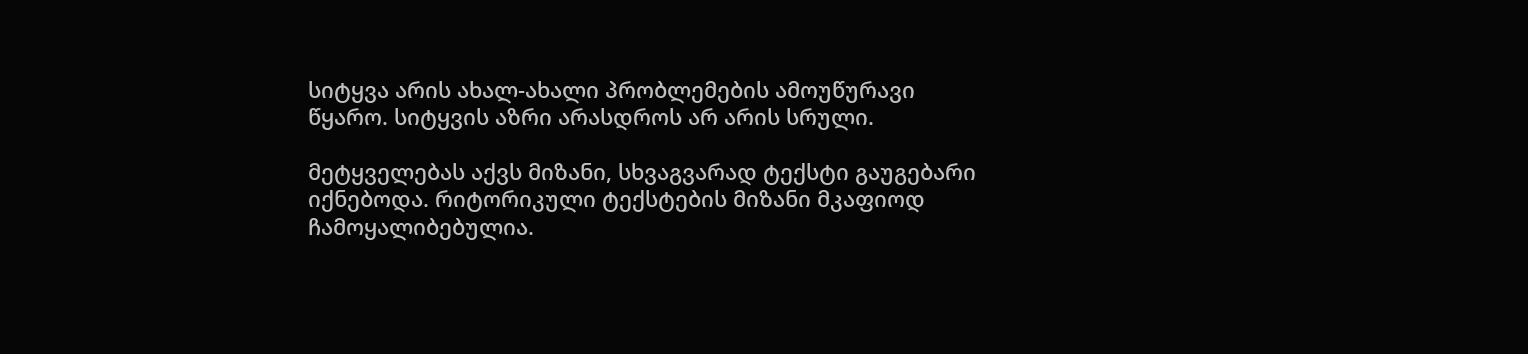სიტყვა არის ახალ-ახალი პრობლემების ამოუწურავი წყარო. სიტყვის აზრი არასდროს არ არის სრული.

მეტყველებას აქვს მიზანი, სხვაგვარად ტექსტი გაუგებარი იქნებოდა. რიტორიკული ტექსტების მიზანი მკაფიოდ ჩამოყალიბებულია.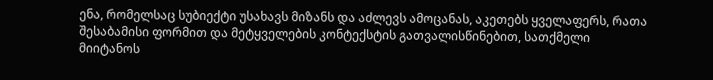ენა, რომელსაც სუბიექტი უსახავს მიზანს და აძლევს ამოცანას, აკეთებს ყველაფერს, რათა შესაბამისი ფორმით და მეტყველების კონტექსტის გათვალისწინებით, სათქმელი მიიტანოს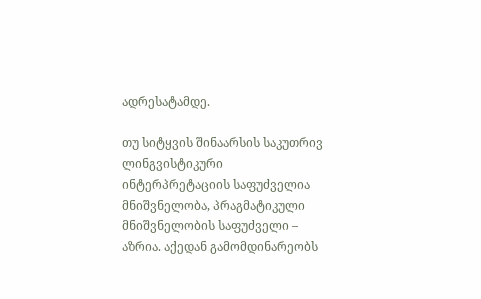ადრესატამდე.

თუ სიტყვის შინაარსის საკუთრივ ლინგვისტიკური ინტერპრეტაციის საფუძველია მნიშვნელობა, პრაგმატიკული მნიშვნელობის საფუძველი – აზრია. აქედან გამომდინარეობს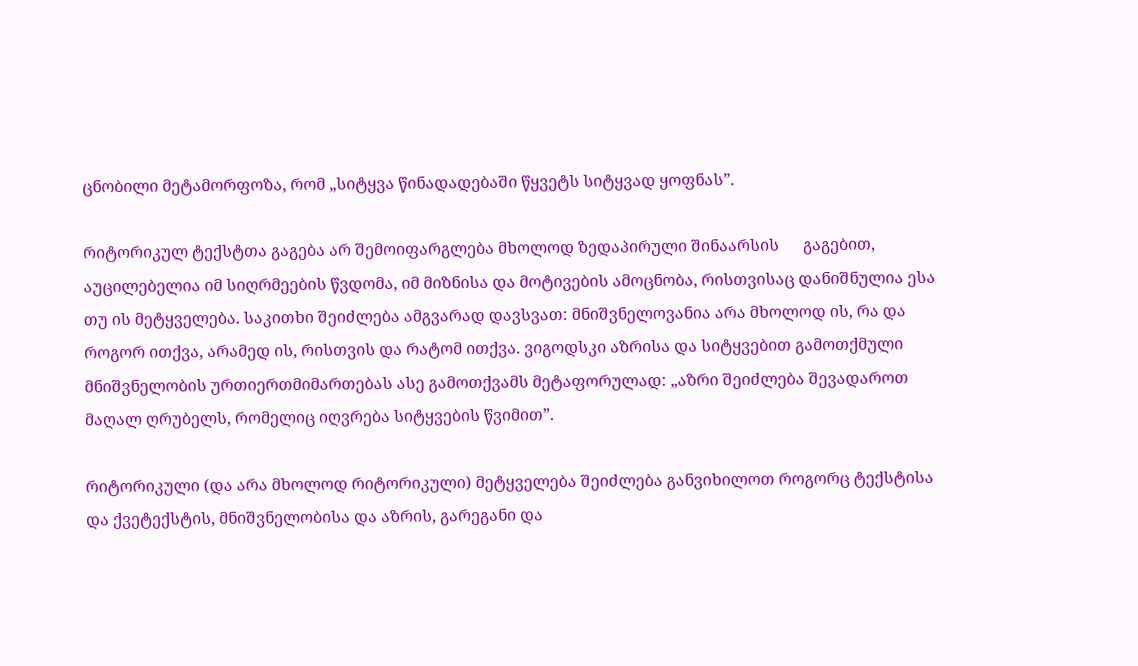ცნობილი მეტამორფოზა, რომ „სიტყვა წინადადებაში წყვეტს სიტყვად ყოფნას”.

რიტორიკულ ტექსტთა გაგება არ შემოიფარგლება მხოლოდ ზედაპირული შინაარსის      გაგებით, აუცილებელია იმ სიღრმეების წვდომა, იმ მიზნისა და მოტივების ამოცნობა, რისთვისაც დანიშნულია ესა თუ ის მეტყველება. საკითხი შეიძლება ამგვარად დავსვათ: მნიშვნელოვანია არა მხოლოდ ის, რა და როგორ ითქვა, არამედ ის, რისთვის და რატომ ითქვა. ვიგოდსკი აზრისა და სიტყვებით გამოთქმული მნიშვნელობის ურთიერთმიმართებას ასე გამოთქვამს მეტაფორულად: „აზრი შეიძლება შევადაროთ მაღალ ღრუბელს, რომელიც იღვრება სიტყვების წვიმით”.

რიტორიკული (და არა მხოლოდ რიტორიკული) მეტყველება შეიძლება განვიხილოთ როგორც ტექსტისა და ქვეტექსტის, მნიშვნელობისა და აზრის, გარეგანი და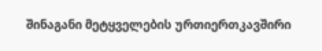შინაგანი მეტყველების ურთიერთკავშირი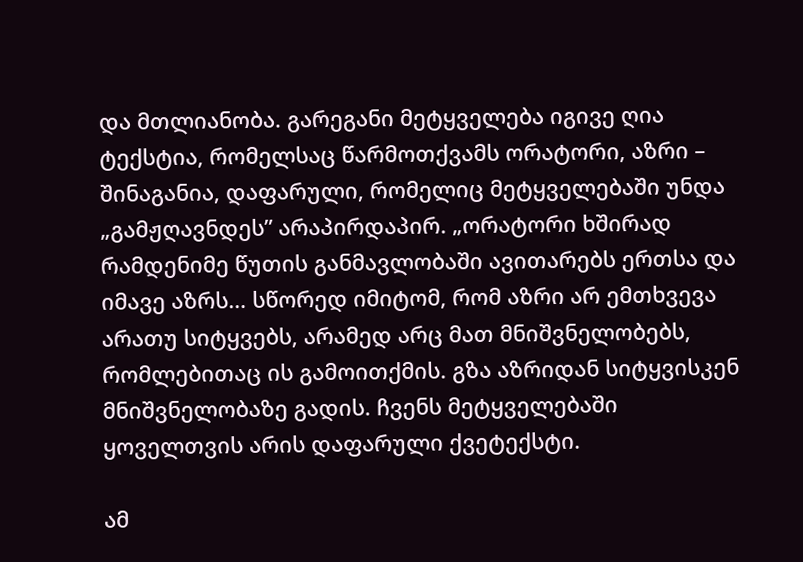და მთლიანობა. გარეგანი მეტყველება იგივე ღია ტექსტია, რომელსაც წარმოთქვამს ორატორი, აზრი – შინაგანია, დაფარული, რომელიც მეტყველებაში უნდა „გამჟღავნდეს” არაპირდაპირ. „ორატორი ხშირად რამდენიმე წუთის განმავლობაში ავითარებს ერთსა და იმავე აზრს… სწორედ იმიტომ, რომ აზრი არ ემთხვევა არათუ სიტყვებს, არამედ არც მათ მნიშვნელობებს, რომლებითაც ის გამოითქმის. გზა აზრიდან სიტყვისკენ მნიშვნელობაზე გადის. ჩვენს მეტყველებაში ყოველთვის არის დაფარული ქვეტექსტი.

ამ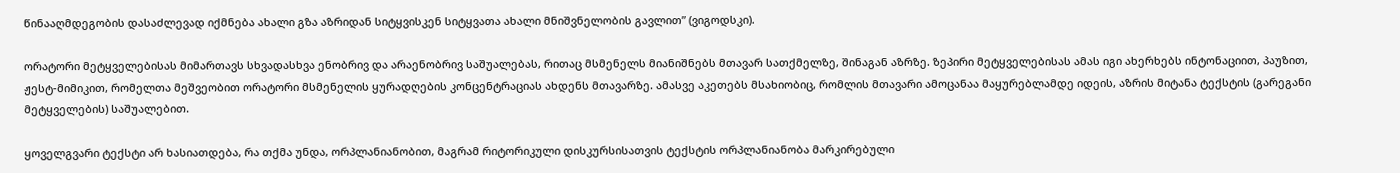წინააღმდეგობის დასაძლევად იქმნება ახალი გზა აზრიდან სიტყვისკენ სიტყვათა ახალი მნიშვნელობის გავლით” (ვიგოდსკი).

ორატორი მეტყველებისას მიმართავს სხვადასხვა ენობრივ და არაენობრივ საშუალებას, რითაც მსმენელს მიანიშნებს მთავარ სათქმელზე, შინაგან აზრზე. ზეპირი მეტყველებისას ამას იგი ახერხებს ინტონაციით, პაუზით, ჟესტ-მიმიკით, რომელთა მეშვეობით ორატორი მსმენელის ყურადღების კონცენტრაციას ახდენს მთავარზე. ამასვე აკეთებს მსახიობიც, რომლის მთავარი ამოცანაა მაყურებლამდე იდეის, აზრის მიტანა ტექსტის (გარეგანი მეტყველების) საშუალებით.

ყოველგვარი ტექსტი არ ხასიათდება, რა თქმა უნდა, ორპლანიანობით, მაგრამ რიტორიკული დისკურსისათვის ტექსტის ორპლანიანობა მარკირებული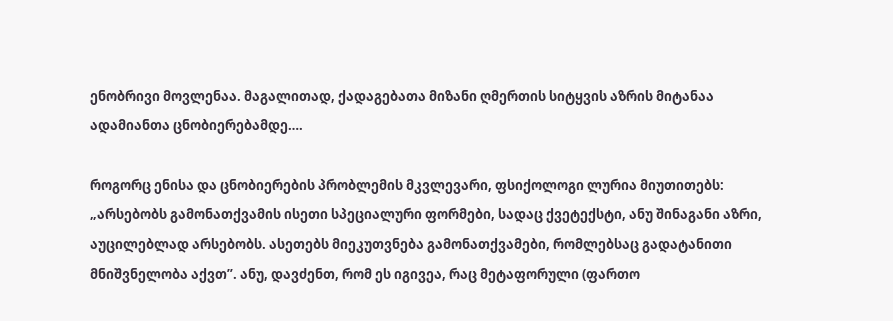ენობრივი მოვლენაა. მაგალითად, ქადაგებათა მიზანი ღმერთის სიტყვის აზრის მიტანაა ადამიანთა ცნობიერებამდე….

როგორც ენისა და ცნობიერების პრობლემის მკვლევარი, ფსიქოლოგი ლურია მიუთითებს: „არსებობს გამონათქვამის ისეთი სპეციალური ფორმები, სადაც ქვეტექსტი, ანუ შინაგანი აზრი, აუცილებლად არსებობს. ასეთებს მიეკუთვნება გამონათქვამები, რომლებსაც გადატანითი მნიშვნელობა აქვთ”. ანუ, დავძენთ, რომ ეს იგივეა, რაც მეტაფორული (ფართო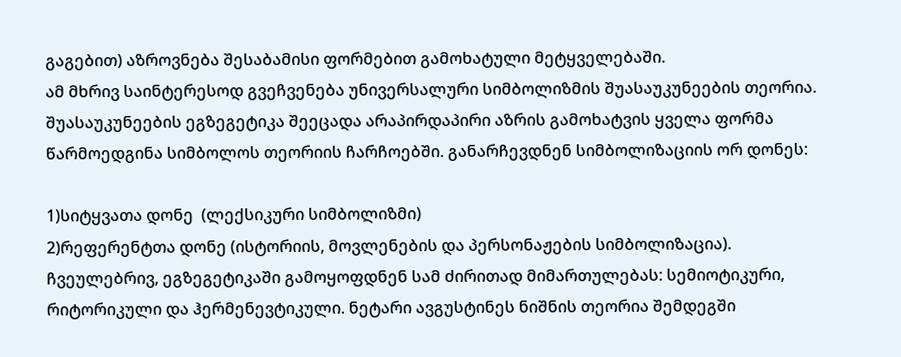გაგებით) აზროვნება შესაბამისი ფორმებით გამოხატული მეტყველებაში.
ამ მხრივ საინტერესოდ გვეჩვენება უნივერსალური სიმბოლიზმის შუასაუკუნეების თეორია. შუასაუკუნეების ეგზეგეტიკა შეეცადა არაპირდაპირი აზრის გამოხატვის ყველა ფორმა წარმოედგინა სიმბოლოს თეორიის ჩარჩოებში. განარჩევდნენ სიმბოლიზაციის ორ დონეს:

1)სიტყვათა დონე  (ლექსიკური სიმბოლიზმი)
2)რეფერენტთა დონე (ისტორიის, მოვლენების და პერსონაჟების სიმბოლიზაცია).
ჩვეულებრივ, ეგზეგეტიკაში გამოყოფდნენ სამ ძირითად მიმართულებას: სემიოტიკური, რიტორიკული და ჰერმენევტიკული. ნეტარი ავგუსტინეს ნიშნის თეორია შემდეგში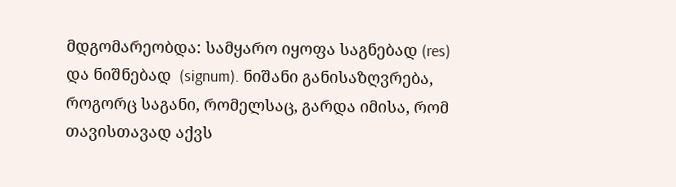მდგომარეობდა: სამყარო იყოფა საგნებად (res) და ნიშნებად  (signum). ნიშანი განისაზღვრება, როგორც საგანი, რომელსაც, გარდა იმისა, რომ თავისთავად აქვს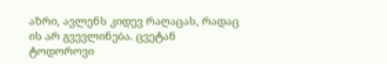აზრი, ავლენს კიდევ რაღაცას, რადაც ის არ გვევლინება. ცვეტან ტოდოროვი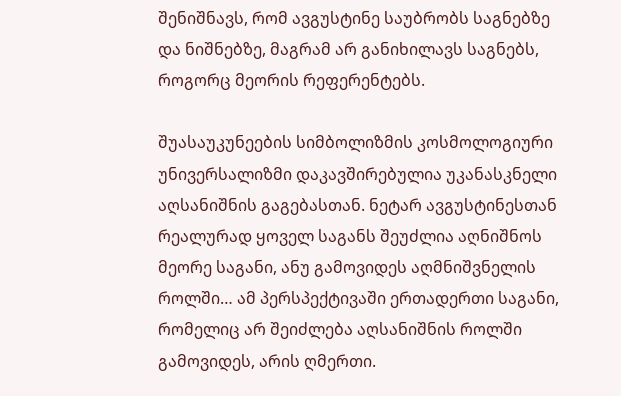შენიშნავს, რომ ავგუსტინე საუბრობს საგნებზე და ნიშნებზე, მაგრამ არ განიხილავს საგნებს, როგორც მეორის რეფერენტებს.

შუასაუკუნეების სიმბოლიზმის კოსმოლოგიური უნივერსალიზმი დაკავშირებულია უკანასკნელი აღსანიშნის გაგებასთან. ნეტარ ავგუსტინესთან რეალურად ყოველ საგანს შეუძლია აღნიშნოს მეორე საგანი, ანუ გამოვიდეს აღმნიშვნელის როლში… ამ პერსპექტივაში ერთადერთი საგანი, რომელიც არ შეიძლება აღსანიშნის როლში გამოვიდეს, არის ღმერთი.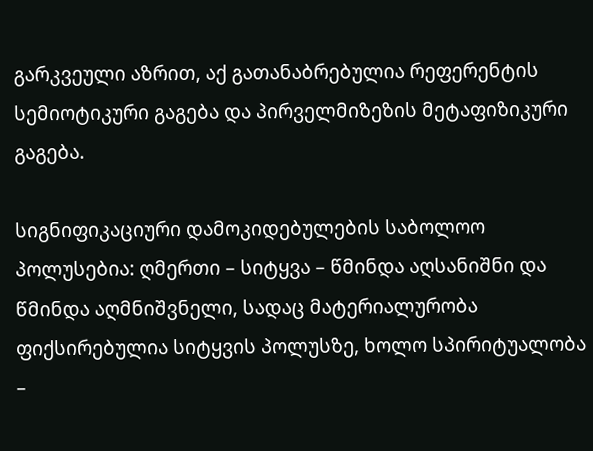გარკვეული აზრით, აქ გათანაბრებულია რეფერენტის სემიოტიკური გაგება და პირველმიზეზის მეტაფიზიკური გაგება.

სიგნიფიკაციური დამოკიდებულების საბოლოო პოლუსებია: ღმერთი – სიტყვა – წმინდა აღსანიშნი და წმინდა აღმნიშვნელი, სადაც მატერიალურობა ფიქსირებულია სიტყვის პოლუსზე, ხოლო სპირიტუალობა –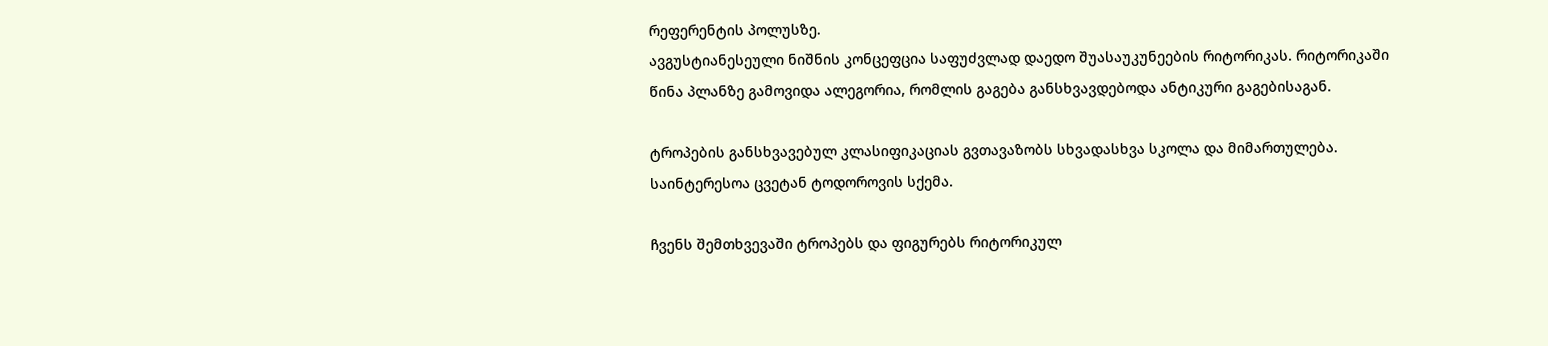რეფერენტის პოლუსზე.
ავგუსტიანესეული ნიშნის კონცეფცია საფუძვლად დაედო შუასაუკუნეების რიტორიკას. რიტორიკაში წინა პლანზე გამოვიდა ალეგორია, რომლის გაგება განსხვავდებოდა ანტიკური გაგებისაგან.

ტროპების განსხვავებულ კლასიფიკაციას გვთავაზობს სხვადასხვა სკოლა და მიმართულება. საინტერესოა ცვეტან ტოდოროვის სქემა.

ჩვენს შემთხვევაში ტროპებს და ფიგურებს რიტორიკულ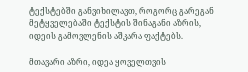ტექსტებში განვიხილავთ, როგორც გარეგან მეტყველებაში ტექსტის შინაგანი აზრის, იდეის გამოვლენის აშკარა ფაქტებს.

მთავარი აზრი, იდეა ყოველთვის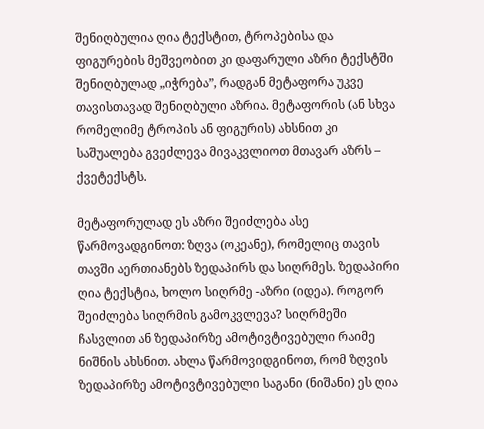შენიღბულია ღია ტექსტით, ტროპებისა და ფიგურების მეშვეობით კი დაფარული აზრი ტექსტში შენიღბულად „იჭრება”, რადგან მეტაფორა უკვე თავისთავად შენიღბული აზრია. მეტაფორის (ან სხვა რომელიმე ტროპის ან ფიგურის) ახსნით კი საშუალება გვეძლევა მივაკვლიოთ მთავარ აზრს – ქვეტექსტს.

მეტაფორულად ეს აზრი შეიძლება ასე წარმოვადგინოთ: ზღვა (ოკეანე), რომელიც თავის თავში აერთიანებს ზედაპირს და სიღრმეს. ზედაპირი ღია ტექსტია, ხოლო სიღრმე -აზრი (იდეა). როგორ შეიძლება სიღრმის გამოკვლევა? სიღრმეში ჩასვლით ან ზედაპირზე ამოტივტივებული რაიმე ნიშნის ახსნით. ახლა წარმოვიდგინოთ, რომ ზღვის ზედაპირზე ამოტივტივებული საგანი (ნიშანი) ეს ღია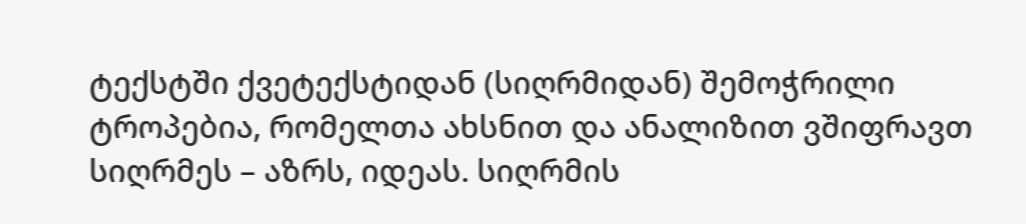ტექსტში ქვეტექსტიდან (სიღრმიდან) შემოჭრილი ტროპებია, რომელთა ახსნით და ანალიზით ვშიფრავთ სიღრმეს – აზრს, იდეას. სიღრმის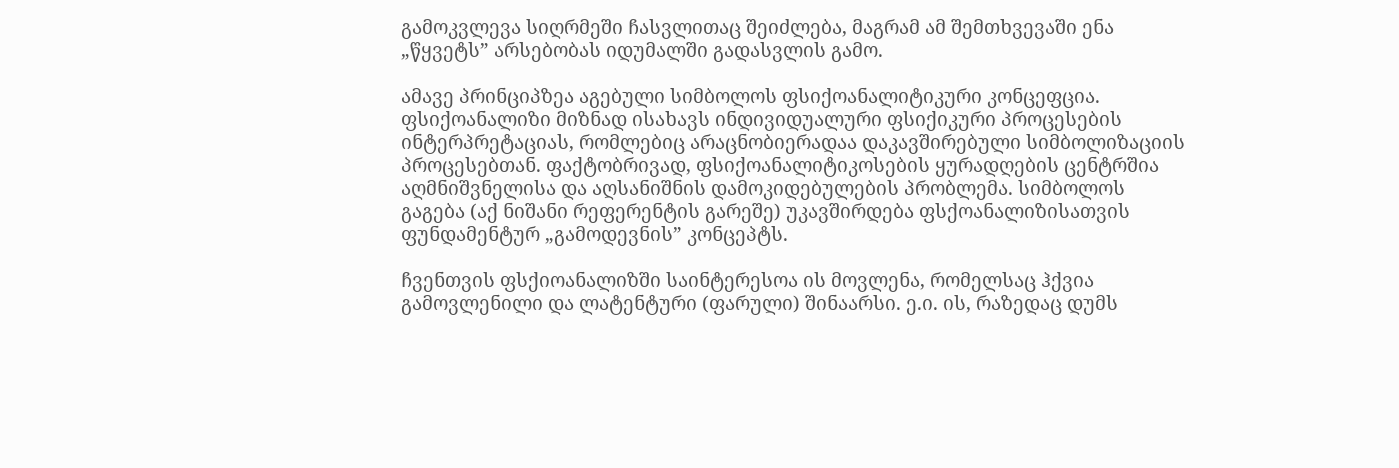გამოკვლევა სიღრმეში ჩასვლითაც შეიძლება, მაგრამ ამ შემთხვევაში ენა „წყვეტს” არსებობას იდუმალში გადასვლის გამო.

ამავე პრინციპზეა აგებული სიმბოლოს ფსიქოანალიტიკური კონცეფცია. ფსიქოანალიზი მიზნად ისახავს ინდივიდუალური ფსიქიკური პროცესების ინტერპრეტაციას, რომლებიც არაცნობიერადაა დაკავშირებული სიმბოლიზაციის პროცესებთან. ფაქტობრივად, ფსიქოანალიტიკოსების ყურადღების ცენტრშია აღმნიშვნელისა და აღსანიშნის დამოკიდებულების პრობლემა. სიმბოლოს გაგება (აქ ნიშანი რეფერენტის გარეშე) უკავშირდება ფსქოანალიზისათვის ფუნდამენტურ „გამოდევნის” კონცეპტს.

ჩვენთვის ფსქიოანალიზში საინტერესოა ის მოვლენა, რომელსაც ჰქვია გამოვლენილი და ლატენტური (ფარული) შინაარსი. ე.ი. ის, რაზედაც დუმს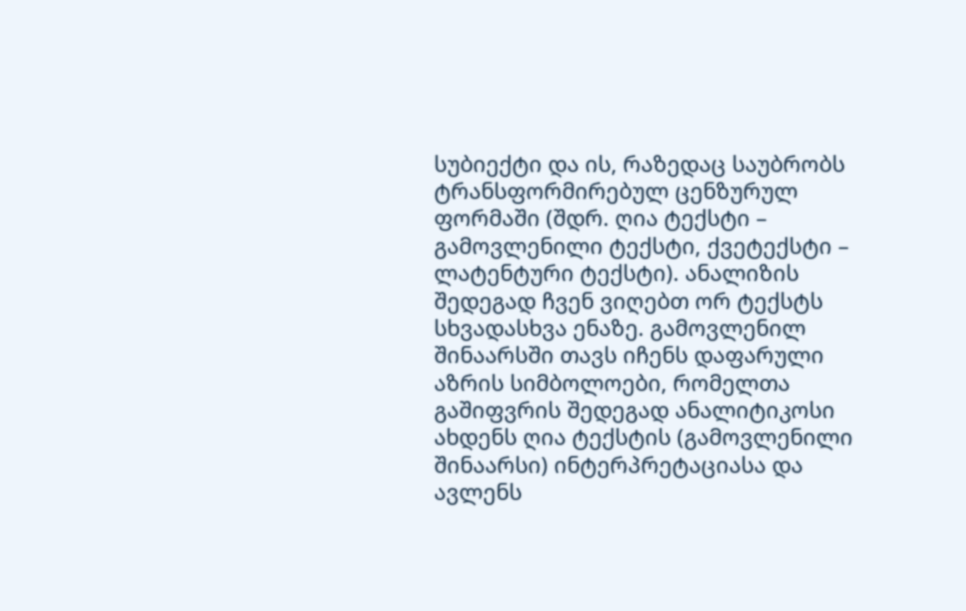სუბიექტი და ის, რაზედაც საუბრობს ტრანსფორმირებულ ცენზურულ ფორმაში (შდრ. ღია ტექსტი – გამოვლენილი ტექსტი, ქვეტექსტი – ლატენტური ტექსტი). ანალიზის შედეგად ჩვენ ვიღებთ ორ ტექსტს სხვადასხვა ენაზე. გამოვლენილ შინაარსში თავს იჩენს დაფარული აზრის სიმბოლოები, რომელთა გაშიფვრის შედეგად ანალიტიკოსი ახდენს ღია ტექსტის (გამოვლენილი შინაარსი) ინტერპრეტაციასა და ავლენს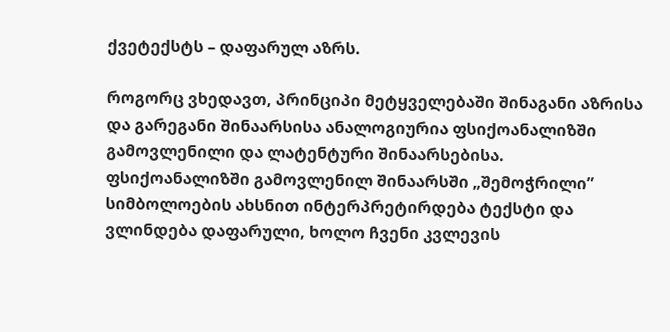ქვეტექსტს – დაფარულ აზრს.

როგორც ვხედავთ, პრინციპი მეტყველებაში შინაგანი აზრისა და გარეგანი შინაარსისა ანალოგიურია ფსიქოანალიზში გამოვლენილი და ლატენტური შინაარსებისა. ფსიქოანალიზში გამოვლენილ შინაარსში „შემოჭრილი” სიმბოლოების ახსნით ინტერპრეტირდება ტექსტი და ვლინდება დაფარული, ხოლო ჩვენი კვლევის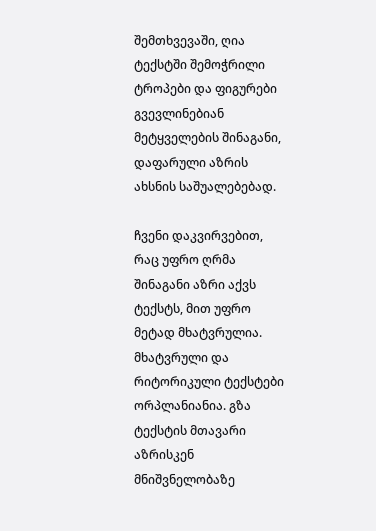შემთხვევაში, ღია ტექსტში შემოჭრილი ტროპები და ფიგურები გვევლინებიან მეტყველების შინაგანი, დაფარული აზრის ახსნის საშუალებებად.

ჩვენი დაკვირვებით, რაც უფრო ღრმა შინაგანი აზრი აქვს ტექსტს, მით უფრო მეტად მხატვრულია.
მხატვრული და რიტორიკული ტექსტები ორპლანიანია. გზა ტექსტის მთავარი აზრისკენ მნიშვნელობაზე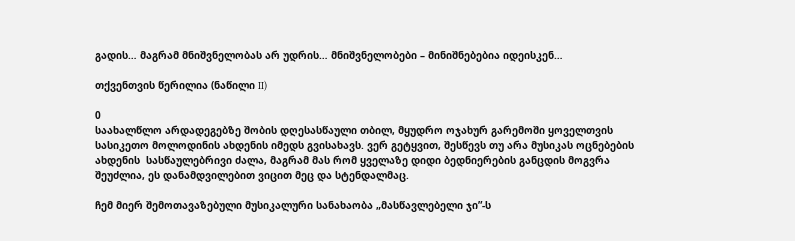გადის… მაგრამ მნიშვნელობას არ უდრის… მნიშვნელობები – მინიშნებებია იდეისკენ…

თქვენთვის წერილია (ნაწილი II)

0
საახალწლო არდადეგებზე შობის დღესასწაული თბილ, მყუდრო ოჯახურ გარემოში ყოველთვის სასიკეთო მოლოდინის ახდენის იმედს გვისახავს. ვერ გეტყვით, შესწევს თუ არა მუსიკას ოცნებების ახდენის  სასწაულებრივი ძალა, მაგრამ მას რომ ყველაზე დიდი ბედნიერების განცდის მოგვრა შეუძლია, ეს დანამდვილებით ვიცით მეც და სტენდალმაც.

ჩემ მიერ შემოთავაზებული მუსიკალური სანახაობა „მასწავლებელი ჯი”-ს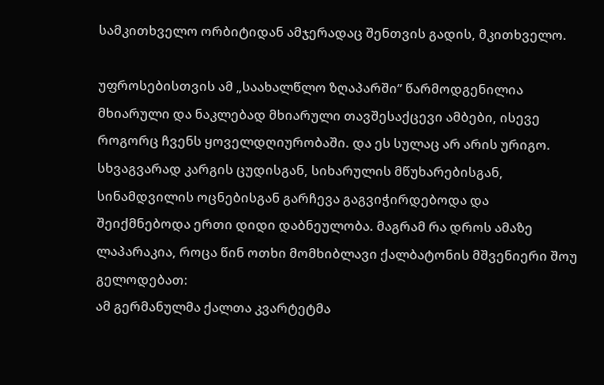სამკითხველო ორბიტიდან ამჯერადაც შენთვის გადის, მკითხველო.

უფროსებისთვის ამ „საახალწლო ზღაპარში” წარმოდგენილია მხიარული და ნაკლებად მხიარული თავშესაქცევი ამბები, ისევე როგორც ჩვენს ყოველდღიურობაში. და ეს სულაც არ არის ურიგო. სხვაგვარად კარგის ცუდისგან, სიხარულის მწუხარებისგან, სინამდვილის ოცნებისგან გარჩევა გაგვიჭირდებოდა და შეიქმნებოდა ერთი დიდი დაბნეულობა. მაგრამ რა დროს ამაზე ლაპარაკია, როცა წინ ოთხი მომხიბლავი ქალბატონის მშვენიერი შოუ გელოდებათ:
ამ გერმანულმა ქალთა კვარტეტმა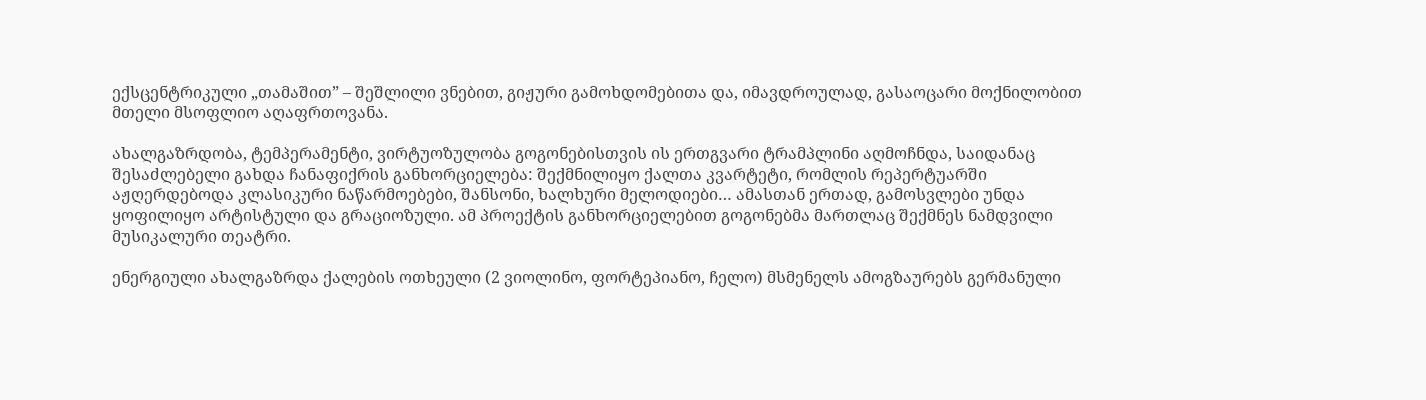ექსცენტრიკული „თამაშით” – შეშლილი ვნებით, გიჟური გამოხდომებითა და, იმავდროულად, გასაოცარი მოქნილობით მთელი მსოფლიო აღაფრთოვანა.

ახალგაზრდობა, ტემპერამენტი, ვირტუოზულობა გოგონებისთვის ის ერთგვარი ტრამპლინი აღმოჩნდა, საიდანაც შესაძლებელი გახდა ჩანაფიქრის განხორციელება: შექმნილიყო ქალთა კვარტეტი, რომლის რეპერტუარში აჟღერდებოდა კლასიკური ნაწარმოებები, შანსონი, ხალხური მელოდიები… ამასთან ერთად, გამოსვლები უნდა ყოფილიყო არტისტული და გრაციოზული. ამ პროექტის განხორციელებით გოგონებმა მართლაც შექმნეს ნამდვილი მუსიკალური თეატრი.

ენერგიული ახალგაზრდა ქალების ოთხეული (2 ვიოლინო, ფორტეპიანო, ჩელო) მსმენელს ამოგზაურებს გერმანული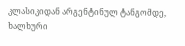კლასიკიდან არგენტინულ ტანგომდე, ხალხური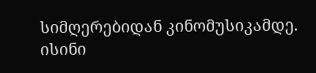სიმღერებიდან კინომუსიკამდე. ისინი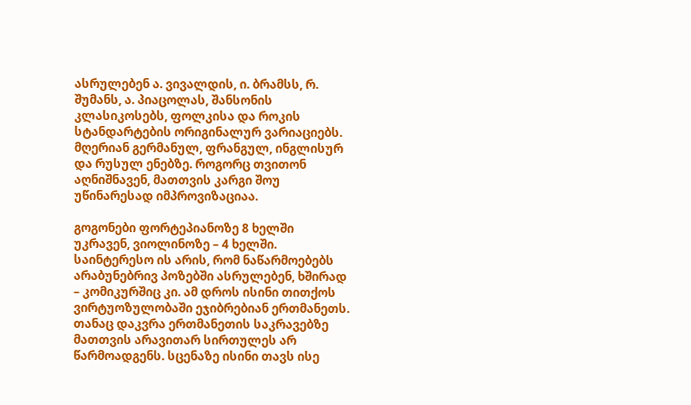ასრულებენ ა. ვივალდის, ი. ბრამსს, რ. შუმანს, ა. პიაცოლას, შანსონის კლასიკოსებს, ფოლკისა და როკის სტანდარტების ორიგინალურ ვარიაციებს. მღერიან გერმანულ, ფრანგულ, ინგლისურ და რუსულ ენებზე. როგორც თვითონ აღნიშნავენ, მათთვის კარგი შოუ უწინარესად იმპროვიზაციაა.

გოგონები ფორტეპიანოზე 8 ხელში უკრავენ, ვიოლინოზე – 4 ხელში. საინტერესო ის არის, რომ ნაწარმოებებს არაბუნებრივ პოზებში ასრულებენ, ხშირად – კომიკურშიც კი. ამ დროს ისინი თითქოს ვირტუოზულობაში ეჯიბრებიან ერთმანეთს. თანაც დაკვრა ერთმანეთის საკრავებზე მათთვის არავითარ სირთულეს არ წარმოადგენს. სცენაზე ისინი თავს ისე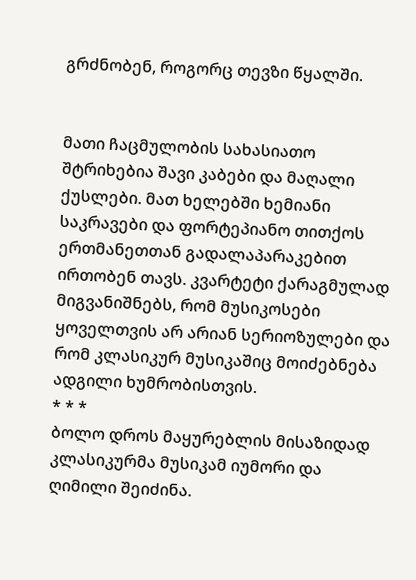გრძნობენ, როგორც თევზი წყალში.


მათი ჩაცმულობის სახასიათო შტრიხებია შავი კაბები და მაღალი ქუსლები. მათ ხელებში ხემიანი საკრავები და ფორტეპიანო თითქოს ერთმანეთთან გადალაპარაკებით ირთობენ თავს. კვარტეტი ქარაგმულად მიგვანიშნებს, რომ მუსიკოსები ყოველთვის არ არიან სერიოზულები და რომ კლასიკურ მუსიკაშიც მოიძებნება ადგილი ხუმრობისთვის.
* * *
ბოლო დროს მაყურებლის მისაზიდად კლასიკურმა მუსიკამ იუმორი და ღიმილი შეიძინა.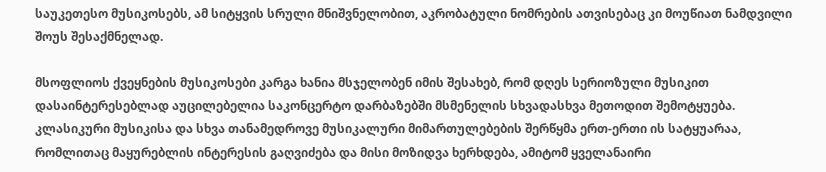საუკეთესო მუსიკოსებს, ამ სიტყვის სრული მნიშვნელობით, აკრობატული ნომრების ათვისებაც კი მოუწიათ ნამდვილი შოუს შესაქმნელად.

მსოფლიოს ქვეყნების მუსიკოსები კარგა ხანია მსჯელობენ იმის შესახებ, რომ დღეს სერიოზული მუსიკით დასაინტერესებლად აუცილებელია საკონცერტო დარბაზებში მსმენელის სხვადასხვა მეთოდით შემოტყუება.
კლასიკური მუსიკისა და სხვა თანამედროვე მუსიკალური მიმართულებების შერწყმა ერთ-ერთი ის სატყუარაა, რომლითაც მაყურებლის ინტერესის გაღვიძება და მისი მოზიდვა ხერხდება, ამიტომ ყველანაირი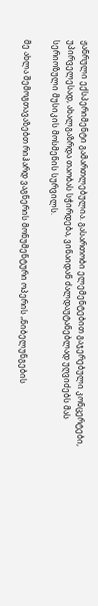ჟანრული ექსპერიმენტი გამართლებულია. გასართობი ელემენტებით გაჯერებული კონცერტები, უპირველესად, ახალგაზრდა თაობას სჭირდება, ვინაიდან ძალდაუტანებლად უღვიძებს მას სერიოზული მუსიკის მოსმენის სურვილს.

მე ახლა შემოგთავაზებთ რიჰარდ ვაგნერის მონუმენტური ოპერის „ნიბელუნგების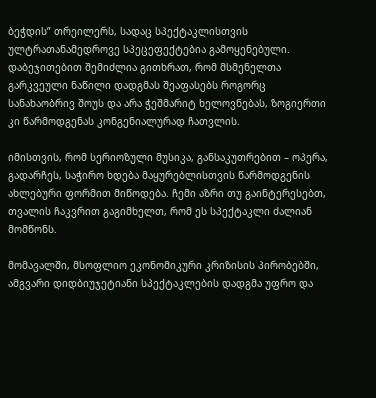ბეჭდის” თრეილერს, სადაც სპექტაკლისთვის ულტრათანამედროვე სპეცეფექტებია გამოყენებული. დაბეჯითებით შემიძლია გითხრათ, რომ მსმენელთა გარკვეული ნაწილი დადგმას შეაფასებს როგორც სანახაობრივ შოუს და არა ჭეშმარიტ ხელოვნებას, ზოგიერთი კი წარმოდგენას კონგენიალურად ჩათვლის.

იმისთვის, რომ სერიოზული მუსიკა, განსაკუთრებით – ოპერა, გადარჩეს, საჭირო ხდება მაყურებლისთვის წარმოდგენის ახლებური ფორმით მიწოდება. ჩემი აზრი თუ გაინტერესებთ, თვალის ჩაკვრით გაგიმხელთ, რომ ეს სპექტაკლი ძალიან მომწონს.

მომავალში, მსოფლიო ეკონომიკური კრიზისის პირობებში, ამგვარი დიდბიუჯეტიანი სპექტაკლების დადგმა უფრო და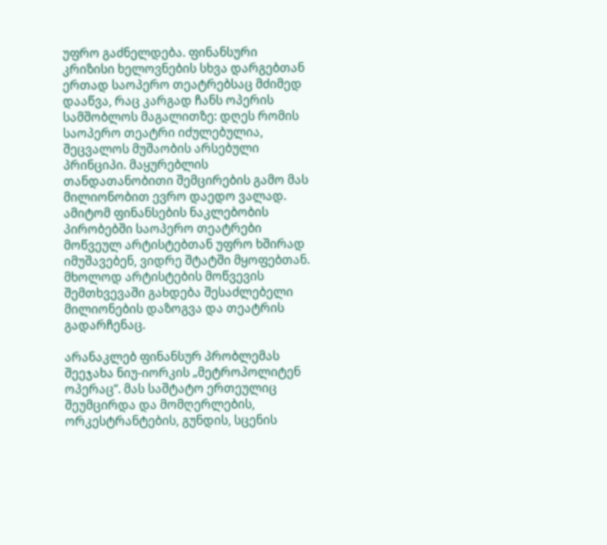უფრო გაძნელდება. ფინანსური კრიზისი ხელოვნების სხვა დარგებთან ერთად საოპერო თეატრებსაც მძიმედ დააწვა, რაც კარგად ჩანს ოპერის სამშობლოს მაგალითზე: დღეს რომის საოპერო თეატრი იძულებულია, შეცვალოს მუშაობის არსებული პრინციპი. მაყურებლის თანდათანობითი შემცირების გამო მას მილიონობით ევრო დაედო ვალად. ამიტომ ფინანსების ნაკლებობის პირობებში საოპერო თეატრები მოწვეულ არტისტებთან უფრო ხშირად იმუშავებენ, ვიდრე შტატში მყოფებთან. მხოლოდ არტისტების მოწვევის შემთხვევაში გახდება შესაძლებელი მილიონების დაზოგვა და თეატრის გადარჩენაც.

არანაკლებ ფინანსურ პრობლემას შეეჯახა ნიუ-იორკის „მეტროპოლიტენ ოპერაც”. მას საშტატო ერთეულიც შეუმცირდა და მომღერლების, ორკესტრანტების, გუნდის, სცენის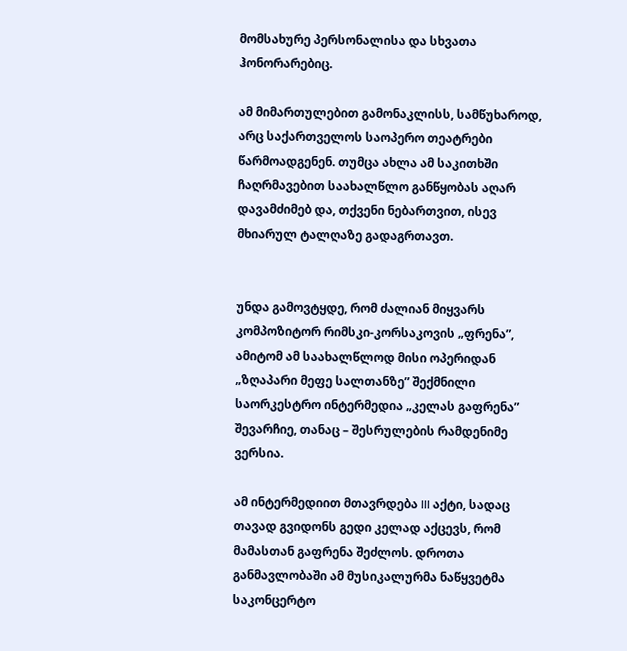მომსახურე პერსონალისა და სხვათა ჰონორარებიც.

ამ მიმართულებით გამონაკლისს, სამწუხაროდ, არც საქართველოს საოპერო თეატრები წარმოადგენენ. თუმცა ახლა ამ საკითხში ჩაღრმავებით საახალწლო განწყობას აღარ დავამძიმებ და, თქვენი ნებართვით, ისევ მხიარულ ტალღაზე გადაგრთავთ.


უნდა გამოვტყდე, რომ ძალიან მიყვარს კომპოზიტორ რიმსკი-კორსაკოვის „ფრენა”, ამიტომ ამ საახალწლოდ მისი ოპერიდან „ზღაპარი მეფე სალთანზე” შექმნილი საორკესტრო ინტერმედია „კელას გაფრენა” შევარჩიე, თანაც – შესრულების რამდენიმე ვერსია.

ამ ინტერმედიით მთავრდება III აქტი, სადაც თავად გვიდონს გედი კელად აქცევს, რომ მამასთან გაფრენა შეძლოს. დროთა განმავლობაში ამ მუსიკალურმა ნაწყვეტმა საკონცერტო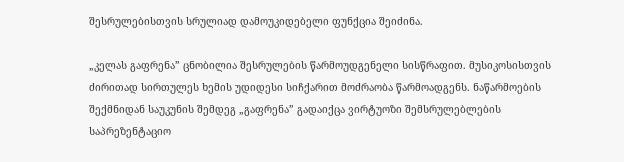შესრულებისთვის სრულიად დამოუკიდებელი ფუნქცია შეიძინა.

„კელას გაფრენა” ცნობილია შესრულების წარმოუდგენელი სისწრაფით. მუსიკოსისთვის ძირითად სირთულეს ხემის უდიდესი სიჩქარით მოძრაობა წარმოადგენს. ნაწარმოების შექმნიდან საუკუნის შემდეგ „გაფრენა” გადაიქცა ვირტუოზი შემსრულებლების საპრეზენტაციო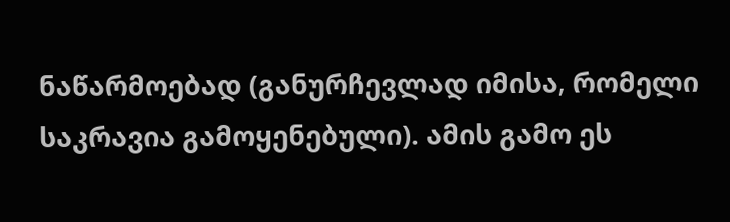ნაწარმოებად (განურჩევლად იმისა, რომელი საკრავია გამოყენებული). ამის გამო ეს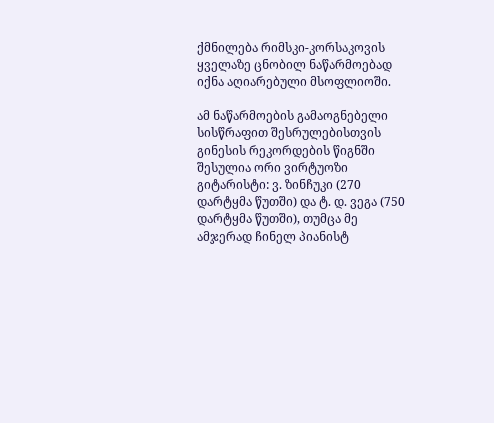ქმნილება რიმსკი-კორსაკოვის ყველაზე ცნობილ ნაწარმოებად იქნა აღიარებული მსოფლიოში.

ამ ნაწარმოების გამაოგნებელი სისწრაფით შესრულებისთვის გინესის რეკორდების წიგნში შესულია ორი ვირტუოზი გიტარისტი: ვ. ზინჩუკი (270 დარტყმა წუთში) და ტ. დ. ვეგა (750 დარტყმა წუთში), თუმცა მე ამჯერად ჩინელ პიანისტ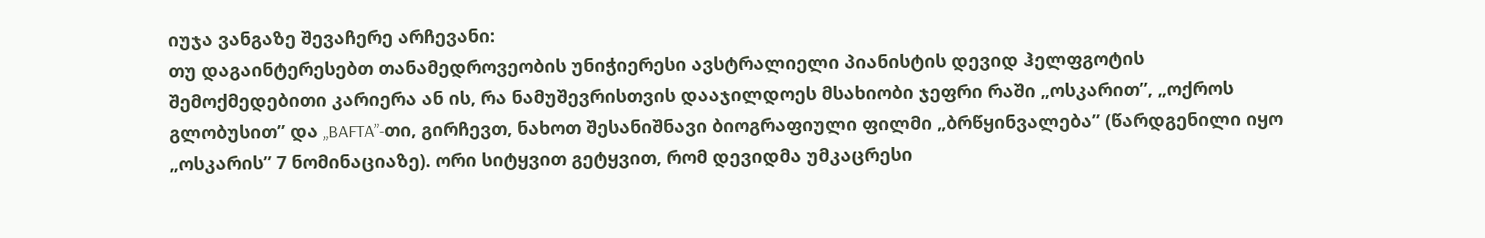იუჯა ვანგაზე შევაჩერე არჩევანი:
თუ დაგაინტერესებთ თანამედროვეობის უნიჭიერესი ავსტრალიელი პიანისტის დევიდ ჰელფგოტის შემოქმედებითი კარიერა ან ის, რა ნამუშევრისთვის დააჯილდოეს მსახიობი ჯეფრი რაში „ოსკარით”, „ოქროს გლობუსით” და „BAFTA”-თი, გირჩევთ, ნახოთ შესანიშნავი ბიოგრაფიული ფილმი „ბრწყინვალება” (წარდგენილი იყო „ოსკარის” 7 ნომინაციაზე). ორი სიტყვით გეტყვით, რომ დევიდმა უმკაცრესი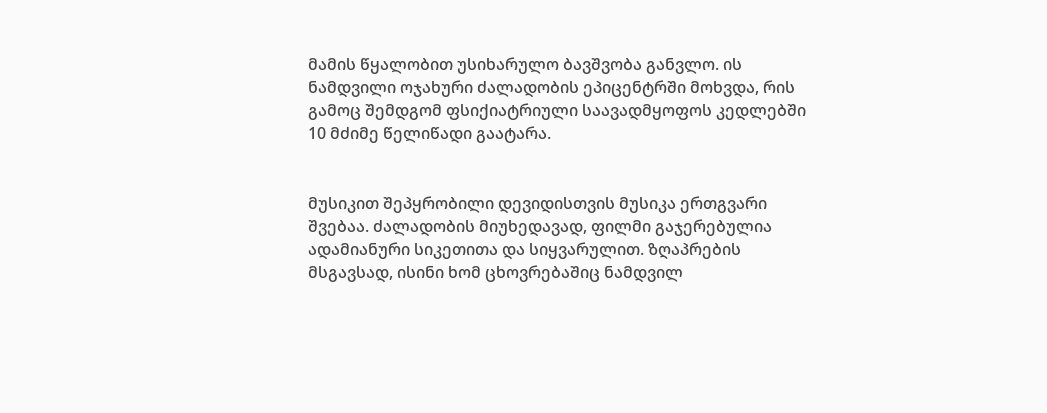მამის წყალობით უსიხარულო ბავშვობა განვლო. ის ნამდვილი ოჯახური ძალადობის ეპიცენტრში მოხვდა, რის გამოც შემდგომ ფსიქიატრიული საავადმყოფოს კედლებში 10 მძიმე წელიწადი გაატარა.


მუსიკით შეპყრობილი დევიდისთვის მუსიკა ერთგვარი შვებაა. ძალადობის მიუხედავად, ფილმი გაჯერებულია ადამიანური სიკეთითა და სიყვარულით. ზღაპრების მსგავსად, ისინი ხომ ცხოვრებაშიც ნამდვილ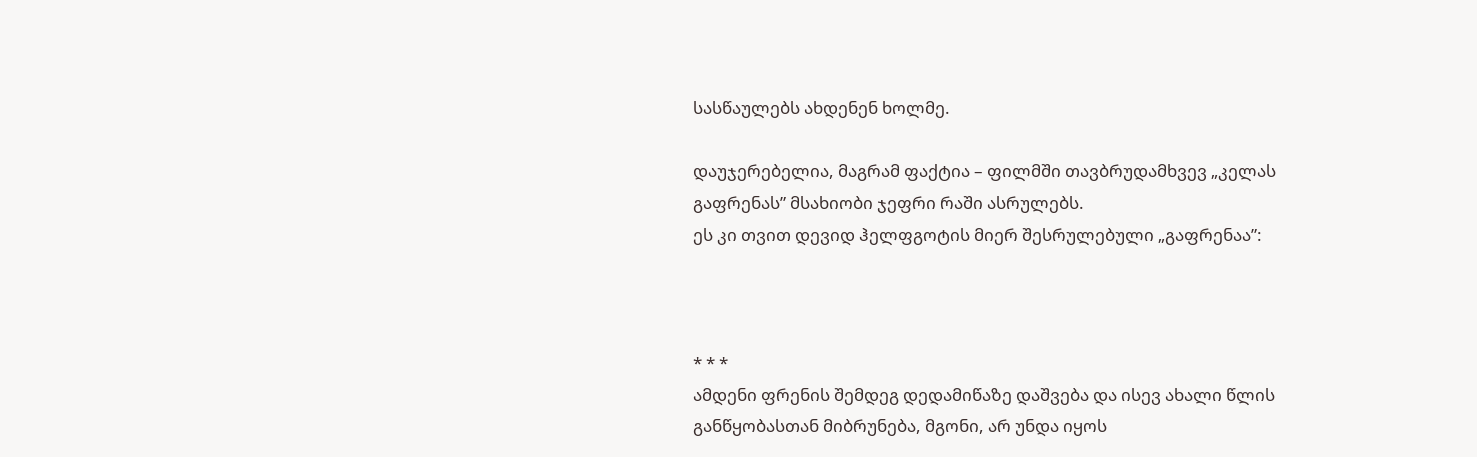სასწაულებს ახდენენ ხოლმე.

დაუჯერებელია, მაგრამ ფაქტია – ფილმში თავბრუდამხვევ „კელას გაფრენას” მსახიობი ჯეფრი რაში ასრულებს.
ეს კი თვით დევიდ ჰელფგოტის მიერ შესრულებული „გაფრენაა”:



* * *
ამდენი ფრენის შემდეგ დედამიწაზე დაშვება და ისევ ახალი წლის განწყობასთან მიბრუნება, მგონი, არ უნდა იყოს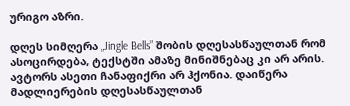ურიგო აზრი.

დღეს სიმღერა „Jingle Bells” შობის დღესასწაულთან რომ ასოცირდება, ტექსტში ამაზე მინიშნებაც კი არ არის. ავტორს ასეთი ჩანაფიქრი არ ჰქონია. დაიწერა მადლიერების დღესასწაულთან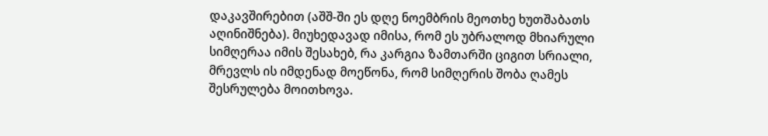დაკავშირებით (აშშ-ში ეს დღე ნოემბრის მეოთხე ხუთშაბათს აღინიშნება). მიუხედავად იმისა, რომ ეს უბრალოდ მხიარული სიმღერაა იმის შესახებ, რა კარგია ზამთარში ციგით სრიალი, მრევლს ის იმდენად მოეწონა, რომ სიმღერის შობა ღამეს შესრულება მოითხოვა.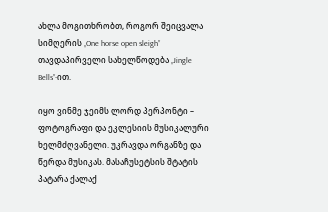ახლა მოგითხრობთ, როგორ შეიცვალა სიმღერის „One horse open sleigh” თავდაპირველი სახელწოდება „Jingle Bells”-ით.

იყო ვინმე ჯეიმს ლორდ პერპონტი – ფოტოგრაფი და ეკლესიის მუსიკალური ხელმძღვანელი. უკრავდა ორგანზე და წერდა მუსიკას. მასაჩუსეტსის შტატის პატარა ქალაქ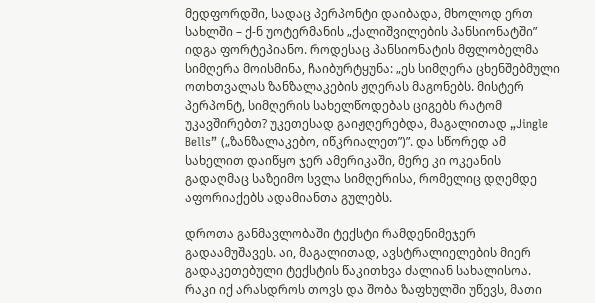მედფორდში, სადაც პერპონტი დაიბადა, მხოლოდ ერთ სახლში – ქ-ნ უოტერმანის „ქალიშვილების პანსიონატში” იდგა ფორტეპიანო. როდესაც პანსიონატის მფლობელმა სიმღერა მოისმინა, ჩაიბურტყუნა: „ეს სიმღერა ცხენშებმული ოთხთვალას ზანზალაკების ჟღერას მაგონებს. მისტერ პერპონტ, სიმღერის სახელწოდებას ციგებს რატომ უკავშირებთ? უკეთესად გაიჟღერებდა, მაგალითად „Jingle Bells” („ზანზალაკებო, იწკრიალეთ”)”. და სწორედ ამ სახელით დაიწყო ჯერ ამერიკაში, მერე კი ოკეანის გადაღმაც საზეიმო სვლა სიმღერისა, რომელიც დღემდე აფორიაქებს ადამიანთა გულებს.

დროთა განმავლობაში ტექსტი რამდენიმეჯერ გადაამუშავეს. აი, მაგალითად, ავსტრალიელების მიერ გადაკეთებული ტექსტის წაკითხვა ძალიან სახალისოა. რაკი იქ არასდროს თოვს და შობა ზაფხულში უწევს, მათი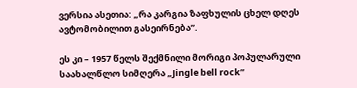ვერსია ასეთია: „რა კარგია ზაფხულის ცხელ დღეს ავტომობილით გასეირნება”.

ეს კი – 1957 წელს შექმნილი მორიგი პოპულარული საახალწლო სიმღერა „Jingle bell rock”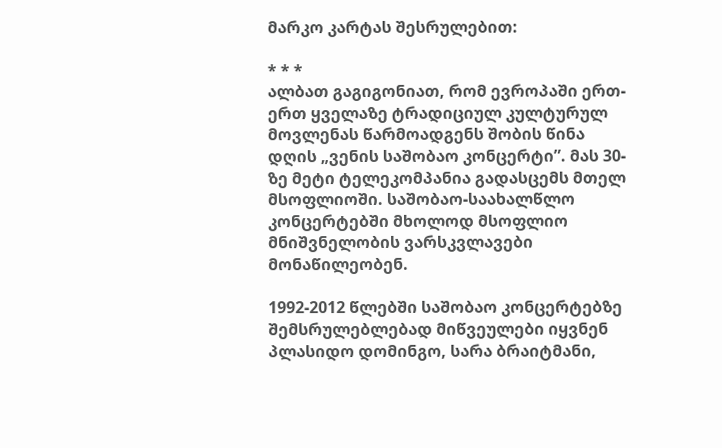მარკო კარტას შესრულებით:

* * *
ალბათ გაგიგონიათ, რომ ევროპაში ერთ-ერთ ყველაზე ტრადიციულ კულტურულ მოვლენას წარმოადგენს შობის წინა დღის „ვენის საშობაო კონცერტი”. მას 30-ზე მეტი ტელეკომპანია გადასცემს მთელ მსოფლიოში. საშობაო-საახალწლო კონცერტებში მხოლოდ მსოფლიო მნიშვნელობის ვარსკვლავები მონაწილეობენ.

1992-2012 წლებში საშობაო კონცერტებზე შემსრულებლებად მიწვეულები იყვნენ პლასიდო დომინგო, სარა ბრაიტმანი,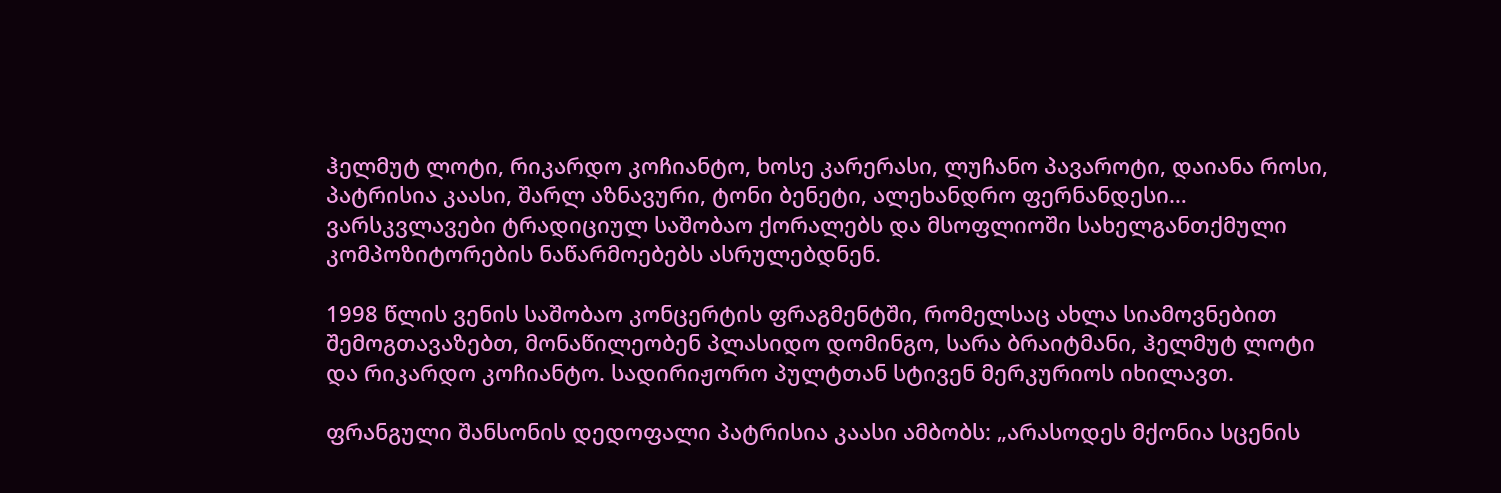ჰელმუტ ლოტი, რიკარდო კოჩიანტო, ხოსე კარერასი, ლუჩანო პავაროტი, დაიანა როსი, პატრისია კაასი, შარლ აზნავური, ტონი ბენეტი, ალეხანდრო ფერნანდესი… ვარსკვლავები ტრადიციულ საშობაო ქორალებს და მსოფლიოში სახელგანთქმული კომპოზიტორების ნაწარმოებებს ასრულებდნენ.

1998 წლის ვენის საშობაო კონცერტის ფრაგმენტში, რომელსაც ახლა სიამოვნებით შემოგთავაზებთ, მონაწილეობენ პლასიდო დომინგო, სარა ბრაიტმანი, ჰელმუტ ლოტი და რიკარდო კოჩიანტო. სადირიჟორო პულტთან სტივენ მერკურიოს იხილავთ.

ფრანგული შანსონის დედოფალი პატრისია კაასი ამბობს: „არასოდეს მქონია სცენის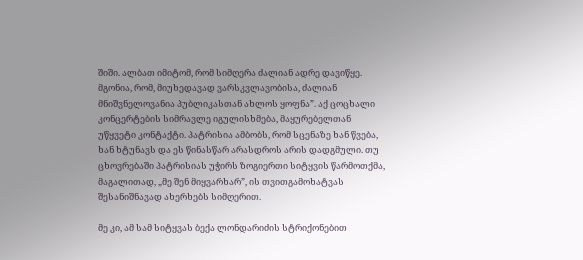შიში. ალბათ იმიტომ, რომ სიმღერა ძალიან ადრე დავიწყე. მგონია, რომ, მიუხედავად ვარსკვლავობისა, ძალიან მნიშვნელოვანია პუბლიკასთან ახლოს ყოფნა”. აქ ცოცხალი კონცერტების სიმრავლე იგულისხმება, მაყურებელთან უწყვეტი კონტაქტი. პატრისია ამბობს, რომ სცენაზე ხან წვება, ხან ხტუნავს და ეს წინასწარ არასდროს არის დადგმული. თუ ცხოვრებაში პატრისიას უჭირს ზოგიერთი სიტყვის წარმოთქმა, მაგალითად, „მე შენ მიყვარხარ”, ის თვითგამოხატვას შესანიშნავად ახერხებს სიმღერით.

მე კი, ამ სამ სიტყვას ბექა ლონდარიძის სტრიქონებით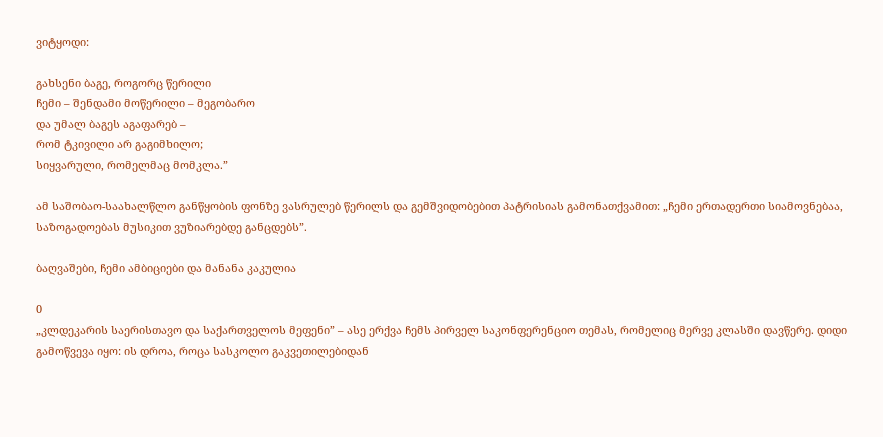ვიტყოდი:

გახსენი ბაგე, როგორც წერილი
ჩემი – შენდამი მოწერილი – მეგობარო
და უმალ ბაგეს აგაფარებ –
რომ ტკივილი არ გაგიმხილო;
სიყვარული, რომელმაც მომკლა.”

ამ საშობაო-საახალწლო განწყობის ფონზე ვასრულებ წერილს და გემშვიდობებით პატრისიას გამონათქვამით: „ჩემი ერთადერთი სიამოვნებაა, საზოგადოებას მუსიკით ვუზიარებდე განცდებს”.

ბაღვაშები, ჩემი ამბიციები და მანანა კაკულია

0
„კლდეკარის საერისთავო და საქართველოს მეფენი” – ასე ერქვა ჩემს პირველ საკონფერენციო თემას, რომელიც მერვე კლასში დავწერე. დიდი გამოწვევა იყო: ის დროა, როცა სასკოლო გაკვეთილებიდან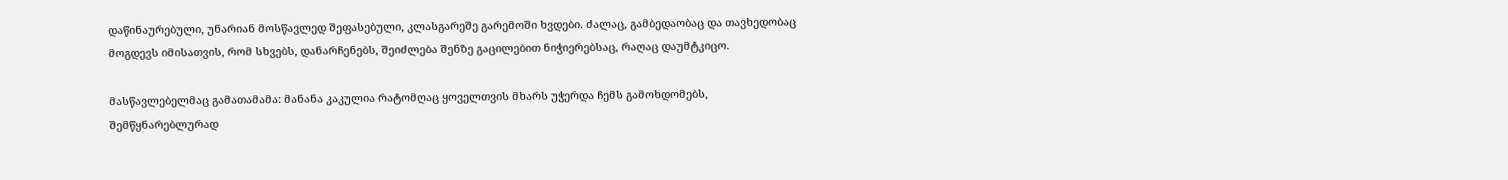დაწინაურებული, უნარიან მოსწავლედ შეფასებული, კლასგარეშე გარემოში ხვდები. ძალაც, გამბედაობაც და თავხედობაც მოგდევს იმისათვის, რომ სხვებს, დანარჩენებს, შეიძლება შენზე გაცილებით ნიჭიერებსაც, რაღაც დაუმტკიცო.

მასწავლებელმაც გამათამამა: მანანა კაკულია რატომღაც ყოველთვის მხარს უჭერდა ჩემს გამოხდომებს, შემწყნარებლურად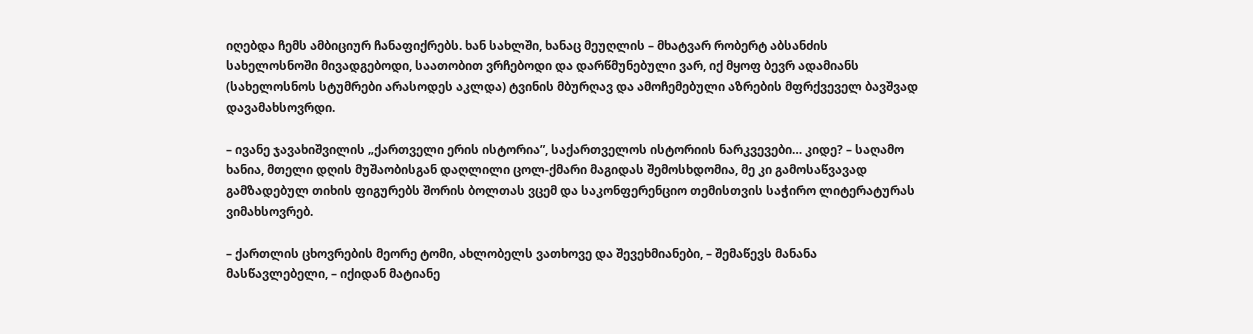იღებდა ჩემს ამბიციურ ჩანაფიქრებს. ხან სახლში, ხანაც მეუღლის – მხატვარ რობერტ აბსანძის სახელოსნოში მივადგებოდი, საათობით ვრჩებოდი და დარწმუნებული ვარ, იქ მყოფ ბევრ ადამიანს (სახელოსნოს სტუმრები არასოდეს აკლდა) ტვინის მბურღავ და ამოჩემებული აზრების მფრქვეველ ბავშვად დავამახსოვრდი.

– ივანე ჯავახიშვილის „ქართველი ერის ისტორია”, საქართველოს ისტორიის ნარკვევები… კიდე? – საღამო ხანია, მთელი დღის მუშაობისგან დაღლილი ცოლ-ქმარი მაგიდას შემოსხდომია, მე კი გამოსაწვავად გამზადებულ თიხის ფიგურებს შორის ბოლთას ვცემ და საკონფერენციო თემისთვის საჭირო ლიტერატურას ვიმახსოვრებ.

– ქართლის ცხოვრების მეორე ტომი, ახლობელს ვათხოვე და შევეხმიანები, – შემაწევს მანანა მასწავლებელი, – იქიდან მატიანე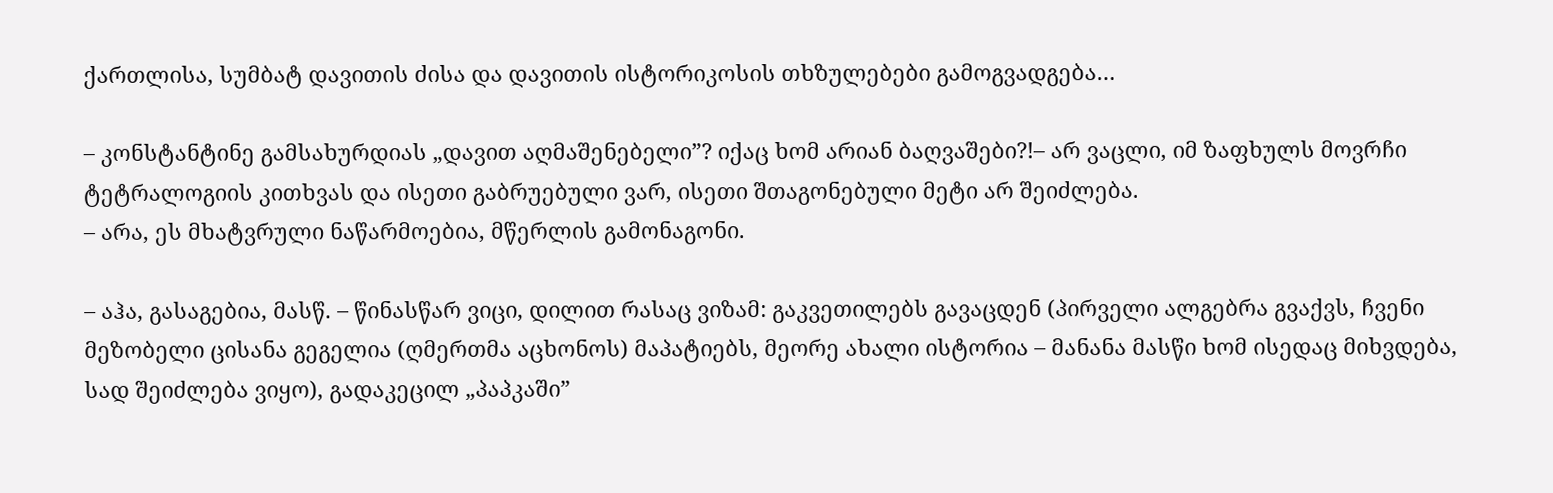ქართლისა, სუმბატ დავითის ძისა და დავითის ისტორიკოსის თხზულებები გამოგვადგება…

– კონსტანტინე გამსახურდიას „დავით აღმაშენებელი”? იქაც ხომ არიან ბაღვაშები?!– არ ვაცლი, იმ ზაფხულს მოვრჩი ტეტრალოგიის კითხვას და ისეთი გაბრუებული ვარ, ისეთი შთაგონებული მეტი არ შეიძლება.
– არა, ეს მხატვრული ნაწარმოებია, მწერლის გამონაგონი.

– აჰა, გასაგებია, მასწ. – წინასწარ ვიცი, დილით რასაც ვიზამ: გაკვეთილებს გავაცდენ (პირველი ალგებრა გვაქვს, ჩვენი მეზობელი ცისანა გეგელია (ღმერთმა აცხონოს) მაპატიებს, მეორე ახალი ისტორია – მანანა მასწი ხომ ისედაც მიხვდება, სად შეიძლება ვიყო), გადაკეცილ „პაპკაში”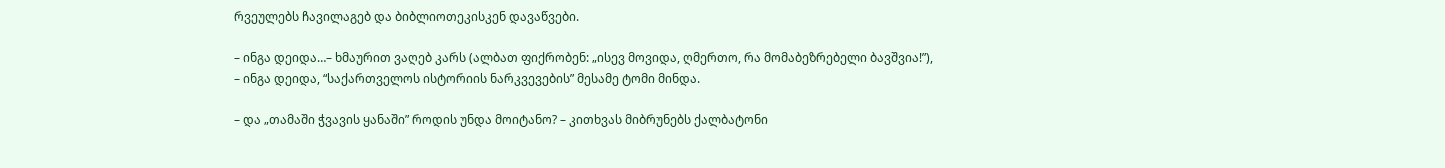რვეულებს ჩავილაგებ და ბიბლიოთეკისკენ დავაწვები.

– ინგა დეიდა…– ხმაურით ვაღებ კარს (ალბათ ფიქრობენ: „ისევ მოვიდა, ღმერთო, რა მომაბეზრებელი ბავშვია!”), – ინგა დეიდა, “საქართველოს ისტორიის ნარკვევების” მესამე ტომი მინდა.

– და „თამაში ჭვავის ყანაში” როდის უნდა მოიტანო? – კითხვას მიბრუნებს ქალბატონი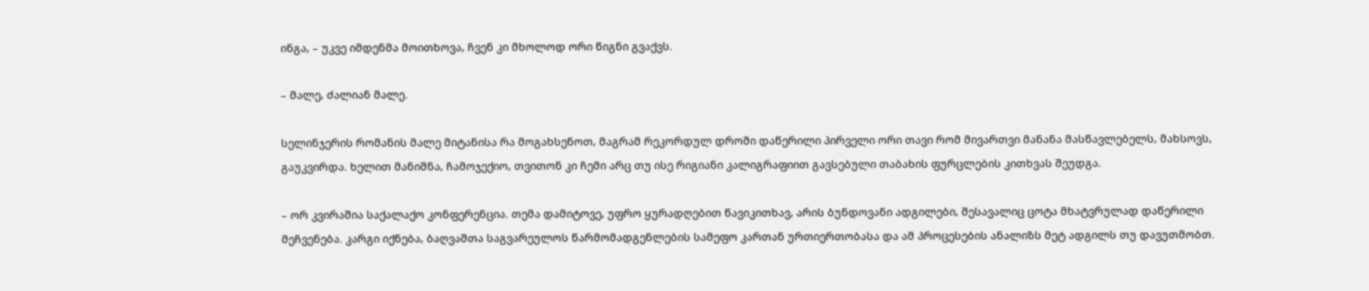ინგა, – უკვე იმდენმა მოითხოვა, ჩვენ კი მხოლოდ ორი წიგნი გვაქვს.

– მალე, ძალიან მალე.

სელინჯერის რომანის მალე მიტანისა რა მოგახსენოთ, მაგრამ რეკორდულ დროში დაწერილი პირველი ორი თავი რომ მივართვი მანანა მასწავლებელს, მახსოვს, გაუკვირდა. ხელით მანიშნა, ჩამოჯექიო, თვითონ კი ჩემი არც თუ ისე რიგიანი კალიგრაფიით გავსებული თაბახის ფურცლების კითხვას შეუდგა.

– ორ კვირაშია საქალაქო კონფერენცია. თემა დამიტოვე, უფრო ყურადღებით წავიკითხავ, არის ბუნდოვანი ადგილები, შესავალიც ცოტა მხატვრულად დაწერილი მეჩვენება. კარგი იქნება, ბაღვაშთა საგვარეულოს წარმომადგენლების სამეფო კართან ურთიერთობასა და ამ პროცესების ანალიზს მეტ ადგილს თუ დავუთმობთ.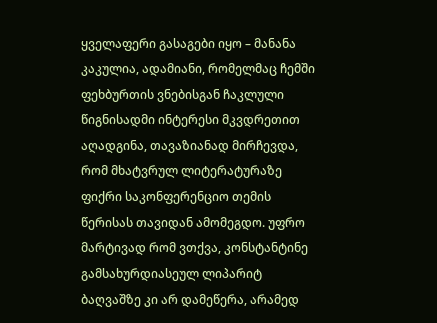ყველაფერი გასაგები იყო – მანანა კაკულია, ადამიანი, რომელმაც ჩემში ფეხბურთის ვნებისგან ჩაკლული წიგნისადმი ინტერესი მკვდრეთით აღადგინა, თავაზიანად მირჩევდა, რომ მხატვრულ ლიტერატურაზე ფიქრი საკონფერენციო თემის წერისას თავიდან ამომეგდო. უფრო მარტივად რომ ვთქვა, კონსტანტინე გამსახურდიასეულ ლიპარიტ ბაღვაშზე კი არ დამეწერა, არამედ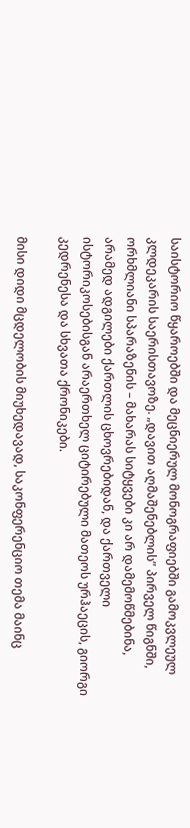საისტორიო წყაროებში და მეცნიერულ მონოგრაფიებში გამოკვლეულ კლდეკარის საერისთავოზე. „დავით აღმაშენებლის” პირველ წიგნში, ორხმლიანი სპარაზენის – მახარას სიტყვები კი არ დამემოწმებინა, არამედ ადგილები ქართლის ცხოვრებიდან, და ქართველი ისტორიკოსებისგან არაერთხელ ციტირებული მათეოს ურჰაეცის, გიორგი კედრენესა და სხვათა ქრონიკები.

მისი დიდი მცდელობის მიუხედავად, საკონფერენციო თემა მაინც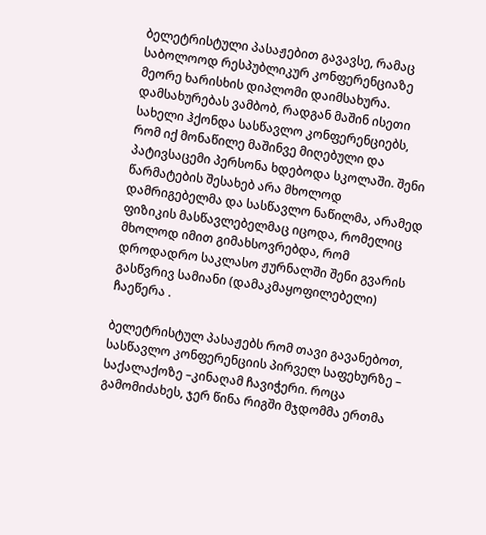ბელეტრისტული პასაჟებით გავავსე, რამაც საბოლოოდ რესპუბლიკურ კონფერენციაზე მეორე ხარისხის დიპლომი დაიმსახურა. დამსახურებას ვამბობ, რადგან მაშინ ისეთი სახელი ჰქონდა სასწავლო კონფერენციებს, რომ იქ მონაწილე მაშინვე მიღებული და პატივსაცემი პერსონა ხდებოდა სკოლაში. შენი წარმატების შესახებ არა მხოლოდ დამრიგებელმა და სასწავლო ნაწილმა, არამედ ფიზიკის მასწავლებელმაც იცოდა, რომელიც მხოლოდ იმით გიმახსოვრებდა, რომ დროდადრო საკლასო ჟურნალში შენი გვარის გასწვრივ სამიანი (დამაკმაყოფილებელი) ჩაეწერა .

ბელეტრისტულ პასაჟებს რომ თავი გავანებოთ, სასწავლო კონფერენციის პირველ საფეხურზე – საქალაქოზე –კინაღამ ჩავიჭერი. როცა გამომიძახეს, ჯერ წინა რიგში მჯდომმა ერთმა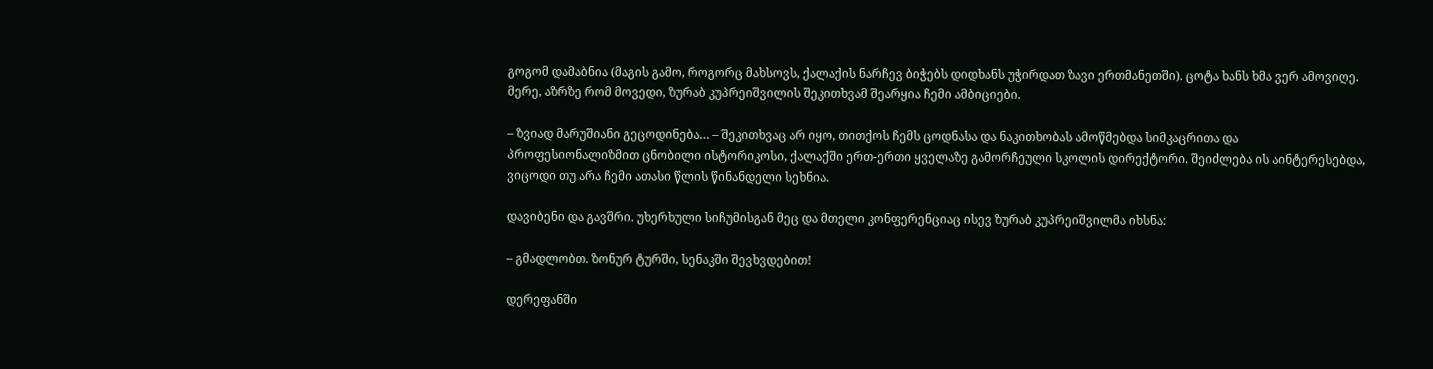გოგომ დამაბნია (მაგის გამო, როგორც მახსოვს, ქალაქის ნარჩევ ბიჭებს დიდხანს უჭირდათ ზავი ერთმანეთში). ცოტა ხანს ხმა ვერ ამოვიღე. მერე, აზრზე რომ მოვედი, ზურაბ კუპრეიშვილის შეკითხვამ შეარყია ჩემი ამბიციები.

– ზვიად მარუშიანი გეცოდინება… – შეკითხვაც არ იყო, თითქოს ჩემს ცოდნასა და ნაკითხობას ამოწმებდა სიმკაცრითა და პროფესიონალიზმით ცნობილი ისტორიკოსი, ქალაქში ერთ-ერთი ყველაზე გამორჩეული სკოლის დირექტორი. შეიძლება ის აინტერესებდა, ვიცოდი თუ არა ჩემი ათასი წლის წინანდელი სეხნია.

დავიბენი და გავშრი. უხერხული სიჩუმისგან მეც და მთელი კონფერენციაც ისევ ზურაბ კუპრეიშვილმა იხსნა:

– გმადლობთ. ზონურ ტურში, სენაკში შევხვდებით!

დერეფანში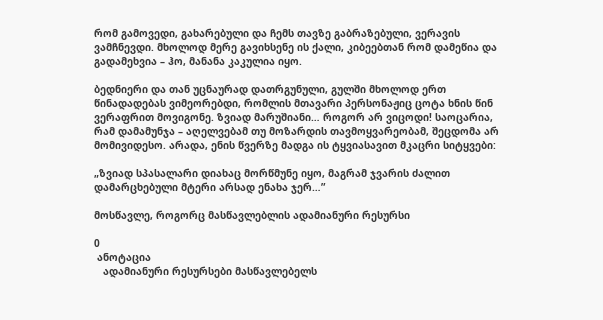რომ გამოვედი, გახარებული და ჩემს თავზე გაბრაზებული, ვერავის ვამჩნევდი. მხოლოდ მერე გავიხსენე ის ქალი, კიბეებთან რომ დამეწია და გადამეხვია – ჰო, მანანა კაკულია იყო.

ბედნიერი და თან უცნაურად დათრგუნული, გულში მხოლოდ ერთ წინადადებას ვიმეორებდი, რომლის მთავარი პერსონაჟიც ცოტა ხნის წინ ვერაფრით მოვიგონე. ზვიად მარუშიანი… როგორ არ ვიცოდი! საოცარია, რამ დამამუნჯა – აღელვებამ თუ მოზარდის თავმოყვარეობამ, შეცდომა არ მომივიდესო. არადა, ენის წვერზე მადგა ის ტყვიასავით მკაცრი სიტყვები:

„ზვიად სპასალარი დიახაც მორწმუნე იყო, მაგრამ ჯვარის ძალით დამარცხებული მტერი არსად ენახა ჯერ…”

მოსწავლე, როგორც მასწავლებლის ადამიანური რესურსი

0
 ანოტაცია
   ადამიანური რესურსები მასწავლებელს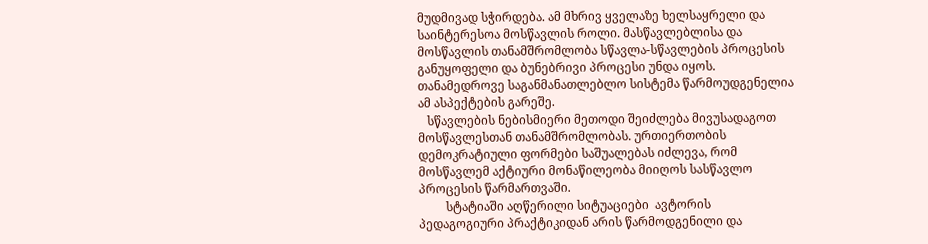მუდმივად სჭირდება. ამ მხრივ ყველაზე ხელსაყრელი და საინტერესოა მოსწავლის როლი. მასწავლებლისა და მოსწავლის თანამშრომლობა სწავლა-სწავლების პროცესის განუყოფელი და ბუნებრივი პროცესი უნდა იყოს. თანამედროვე საგანმანათლებლო სისტემა წარმოუდგენელია ამ ასპექტების გარეშე.
   სწავლების ნებისმიერი მეთოდი შეიძლება მივუსადაგოთ მოსწავლესთან თანამშრომლობას. ურთიერთობის დემოკრატიული ფორმები საშუალებას იძლევა, რომ მოსწავლემ აქტიური მონაწილეობა მიიღოს სასწავლო პროცესის წარმართვაში.
         სტატიაში აღწერილი სიტუაციები  ავტორის  პედაგოგიური პრაქტიკიდან არის წარმოდგენილი და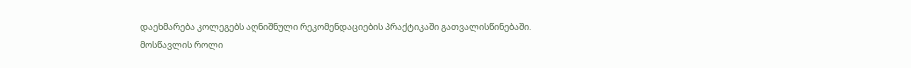დაეხმარება კოლეგებს აღნიშნული რეკომენდაციების პრაქტიკაში გათვალისწინებაში.
მოსწავლის როლი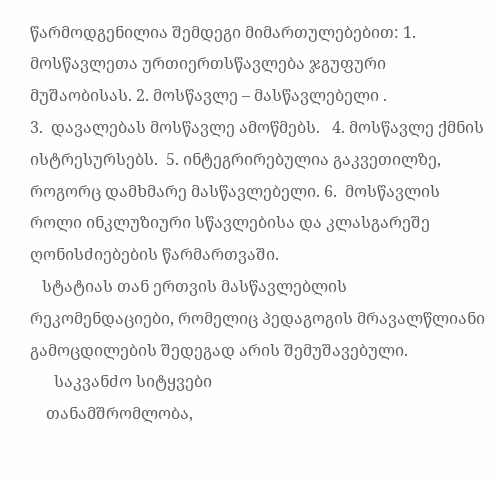წარმოდგენილია შემდეგი მიმართულებებით: 1. მოსწავლეთა ურთიერთსწავლება ჯგუფური მუშაობისას. 2. მოსწავლე – მასწავლებელი .
3.  დავალებას მოსწავლე ამოწმებს.   4. მოსწავლე ქმნის  ისტრესურსებს.  5. ინტეგრირებულია გაკვეთილზე, როგორც დამხმარე მასწავლებელი. 6.  მოსწავლის როლი ინკლუზიური სწავლებისა და კლასგარეშე ღონისძიებების წარმართვაში.
   სტატიას თან ერთვის მასწავლებლის რეკომენდაციები, რომელიც პედაგოგის მრავალწლიანი გამოცდილების შედეგად არის შემუშავებული.
      საკვანძო სიტყვები
    თანამშრომლობა,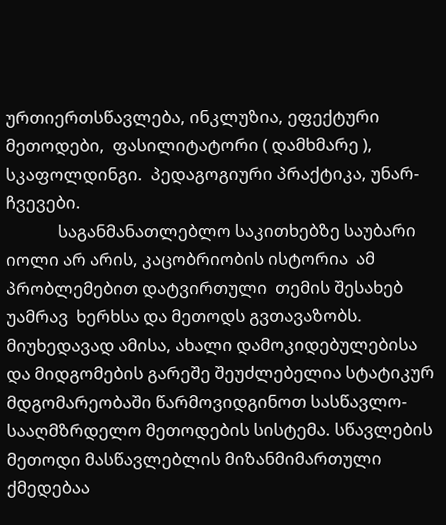ურთიერთსწავლება, ინკლუზია, ეფექტური მეთოდები,  ფასილიტატორი ( დამხმარე ), სკაფოლდინგი.  პედაგოგიური პრაქტიკა, უნარ-ჩვევები.
             საგანმანათლებლო საკითხებზე საუბარი იოლი არ არის, კაცობრიობის ისტორია  ამ პრობლემებით დატვირთული  თემის შესახებ  უამრავ  ხერხსა და მეთოდს გვთავაზობს. მიუხედავად ამისა, ახალი დამოკიდებულებისა და მიდგომების გარეშე შეუძლებელია სტატიკურ მდგომარეობაში წარმოვიდგინოთ სასწავლო-სააღმზრდელო მეთოდების სისტემა. სწავლების მეთოდი მასწავლებლის მიზანმიმართული ქმედებაა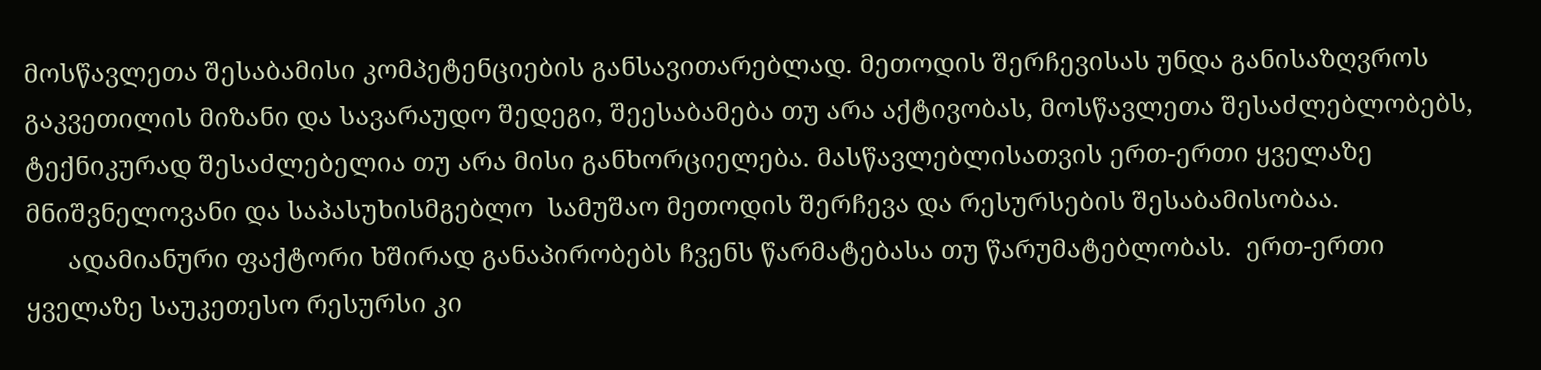მოსწავლეთა შესაბამისი კომპეტენციების განსავითარებლად. მეთოდის შერჩევისას უნდა განისაზღვროს გაკვეთილის მიზანი და სავარაუდო შედეგი, შეესაბამება თუ არა აქტივობას, მოსწავლეთა შესაძლებლობებს, ტექნიკურად შესაძლებელია თუ არა მისი განხორციელება. მასწავლებლისათვის ერთ-ერთი ყველაზე მნიშვნელოვანი და საპასუხისმგებლო  სამუშაო მეთოდის შერჩევა და რესურსების შესაბამისობაა.
      ადამიანური ფაქტორი ხშირად განაპირობებს ჩვენს წარმატებასა თუ წარუმატებლობას.  ერთ-ერთი ყველაზე საუკეთესო რესურსი კი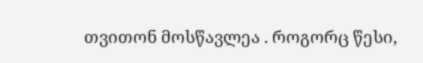თვითონ მოსწავლეა . როგორც წესი,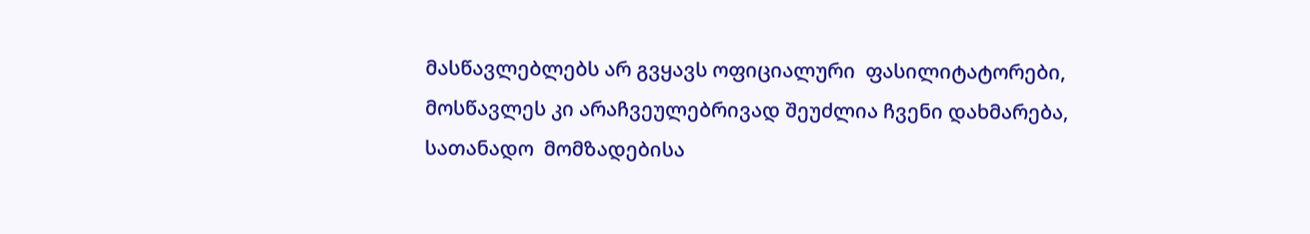მასწავლებლებს არ გვყავს ოფიციალური  ფასილიტატორები, მოსწავლეს კი არაჩვეულებრივად შეუძლია ჩვენი დახმარება, სათანადო  მომზადებისა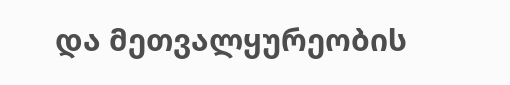და მეთვალყურეობის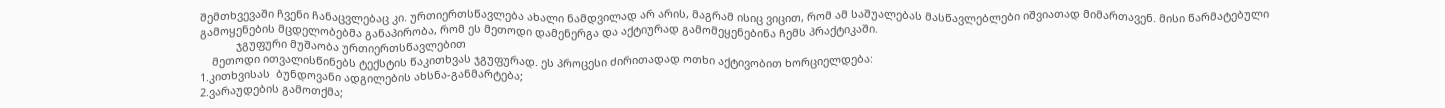შემთხვევაში ჩვენი ჩანაცვლებაც კი. ურთიერთსწავლება ახალი ნამდვილად არ არის, მაგრამ ისიც ვიცით, რომ ამ საშუალებას მასწავლებლები იშვიათად მიმართავენ. მისი წარმატებული გამოყენების მცდელობებმა განაპირობა, რომ ეს მეთოდი დამენერგა და აქტიურად გამომეყენებინა ჩემს პრაქტიკაში.
            ჯგუფური მუშაობა ურთიერთსწავლებით
    მეთოდი ითვალისწინებს ტექსტის წაკითხვას ჯგუფურად. ეს პროცესი ძირითადად ოთხი აქტივობით ხორციელდება:
1.კითხვისას  ბუნდოვანი ადგილების ახსნა-განმარტება;
2.ვარაუდების გამოთქმა;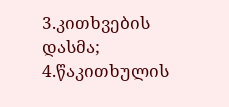3.კითხვების დასმა;
4.წაკითხულის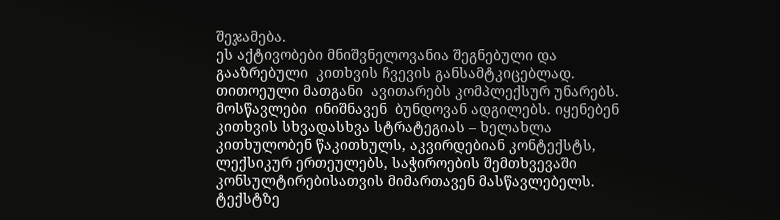შეჯამება.
ეს აქტივობები მნიშვნელოვანია შეგნებული და გააზრებული  კითხვის ჩვევის განსამტკიცებლად. თითოეული მათგანი  ავითარებს კომპლექსურ უნარებს.
მოსწავლები  ინიშნავენ  ბუნდოვან ადგილებს. იყენებენ კითხვის სხვადასხვა სტრატეგიას – ხელახლა კითხულობენ წაკითხულს, აკვირდებიან კონტექსტს, ლექსიკურ ერთეულებს, საჭიროების შემთხვევაში კონსულტირებისათვის მიმართავენ მასწავლებელს. ტექსტზე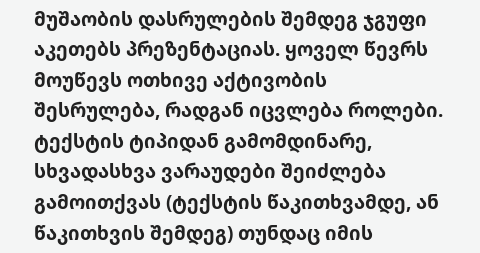მუშაობის დასრულების შემდეგ ჯგუფი აკეთებს პრეზენტაციას. ყოველ წევრს მოუწევს ოთხივე აქტივობის შესრულება, რადგან იცვლება როლები.
ტექსტის ტიპიდან გამომდინარე, სხვადასხვა ვარაუდები შეიძლება გამოითქვას (ტექსტის წაკითხვამდე, ან წაკითხვის შემდეგ) თუნდაც იმის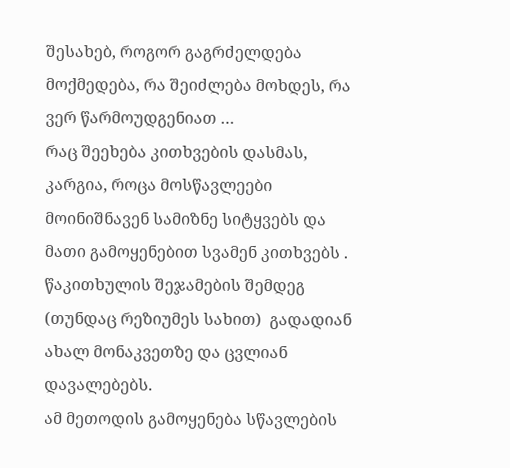შესახებ, როგორ გაგრძელდება მოქმედება, რა შეიძლება მოხდეს, რა ვერ წარმოუდგენიათ …
რაც შეეხება კითხვების დასმას, კარგია, როცა მოსწავლეები მოინიშნავენ სამიზნე სიტყვებს და მათი გამოყენებით სვამენ კითხვებს .
წაკითხულის შეჯამების შემდეგ  (თუნდაც რეზიუმეს სახით)  გადადიან ახალ მონაკვეთზე და ცვლიან  დავალებებს.
ამ მეთოდის გამოყენება სწავლების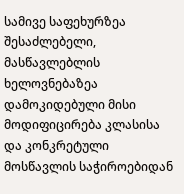სამივე საფეხურზეა შესაძლებელი, მასწავლებლის ხელოვნებაზეა დამოკიდებული მისი მოდიფიცირება კლასისა და კონკრეტული მოსწავლის საჭიროებიდან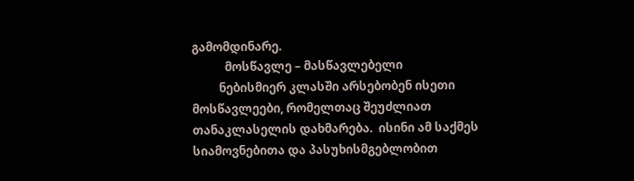გამომდინარე.
           მოსწავლე – მასწავლებელი
         ნებისმიერ კლასში არსებობენ ისეთი მოსწავლეები, რომელთაც შეუძლიათ  თანაკლასელის დახმარება.  ისინი ამ საქმეს სიამოვნებითა და პასუხისმგებლობით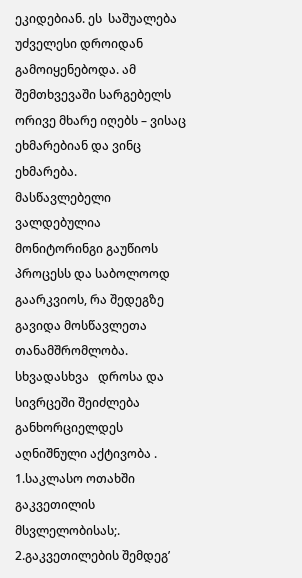ეკიდებიან. ეს  საშუალება უძველესი დროიდან გამოიყენებოდა. ამ შემთხვევაში სარგებელს ორივე მხარე იღებს – ვისაც ეხმარებიან და ვინც ეხმარება.
მასწავლებელი ვალდებულია მონიტორინგი გაუწიოს პროცესს და საბოლოოდ გაარკვიოს, რა შედეგზე გავიდა მოსწავლეთა თანამშრომლობა.
სხვადასხვა   დროსა და სივრცეში შეიძლება განხორციელდეს აღნიშნული აქტივობა .
1.საკლასო ოთახში გაკვეთილის მსვლელობისას;.
2.გაკვეთილების შემდეგ’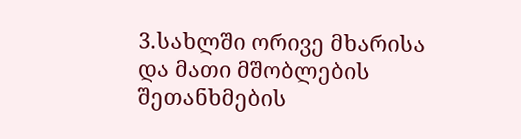3.სახლში ორივე მხარისა და მათი მშობლების  შეთანხმების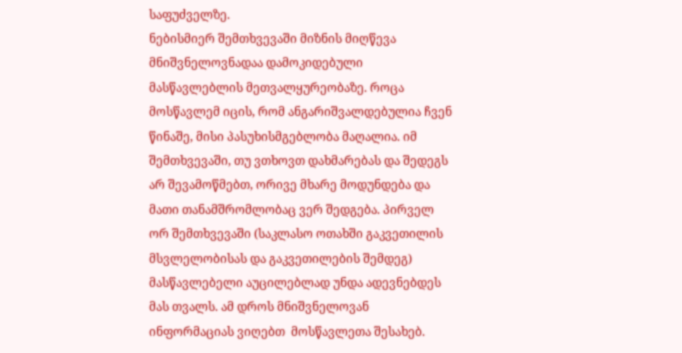საფუძველზე.
ნებისმიერ შემთხვევაში მიზნის მიღწევა მნიშვნელოვნადაა დამოკიდებული  მასწავლებლის მეთვალყურეობაზე. როცა მოსწავლემ იცის, რომ ანგარიშვალდებულია ჩვენ წინაშე, მისი პასუხისმგებლობა მაღალია. იმ შემთხვევაში, თუ ვთხოვთ დახმარებას და შედეგს არ შევამოწმებთ, ორივე მხარე მოდუნდება და  მათი თანამშრომლობაც ვერ შედგება. პირველ ორ შემთხვევაში (საკლასო ოთახში გაკვეთილის მსვლელობისას და გაკვეთილების შემდეგ) მასწავლებელი აუცილებლად უნდა ადევნებდეს მას თვალს. ამ დროს მნიშვნელოვან ინფორმაციას ვიღებთ  მოსწავლეთა შესახებ.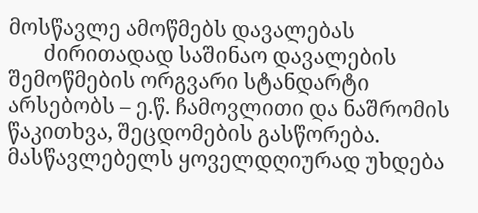მოსწავლე ამოწმებს დავალებას
       ძირითადად საშინაო დავალების შემოწმების ორგვარი სტანდარტი არსებობს – ე.წ. ჩამოვლითი და ნაშრომის წაკითხვა, შეცდომების გასწორება.   მასწავლებელს ყოველდღიურად უხდება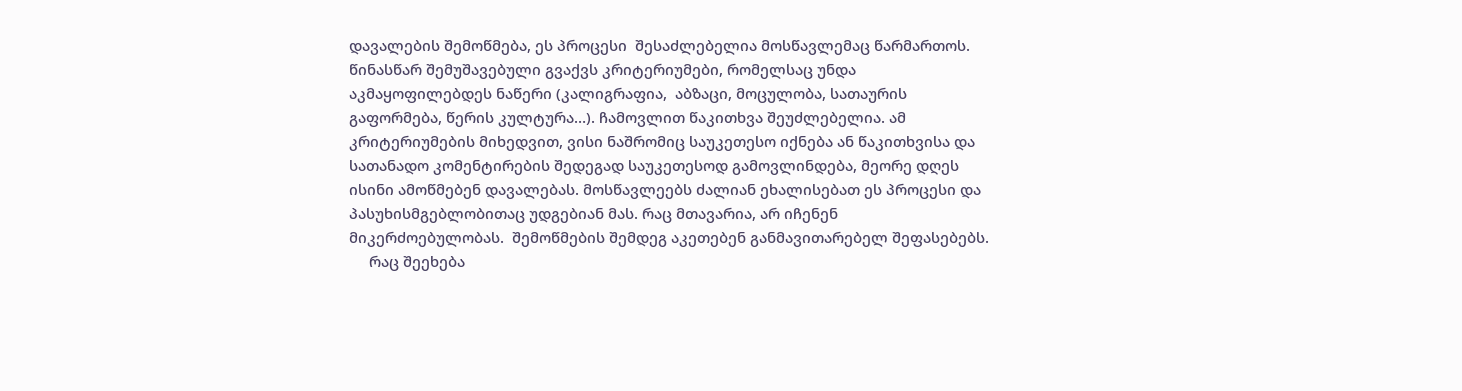დავალების შემოწმება, ეს პროცესი  შესაძლებელია მოსწავლემაც წარმართოს. წინასწარ შემუშავებული გვაქვს კრიტერიუმები, რომელსაც უნდა
აკმაყოფილებდეს ნაწერი (კალიგრაფია,  აბზაცი, მოცულობა, სათაურის გაფორმება, წერის კულტურა…). ჩამოვლით წაკითხვა შეუძლებელია. ამ კრიტერიუმების მიხედვით, ვისი ნაშრომიც საუკეთესო იქნება ან წაკითხვისა და სათანადო კომენტირების შედეგად საუკეთესოდ გამოვლინდება, მეორე დღეს ისინი ამოწმებენ დავალებას. მოსწავლეებს ძალიან ეხალისებათ ეს პროცესი და პასუხისმგებლობითაც უდგებიან მას. რაც მთავარია, არ იჩენენ მიკერძოებულობას.  შემოწმების შემდეგ აკეთებენ განმავითარებელ შეფასებებს.
     რაც შეეხება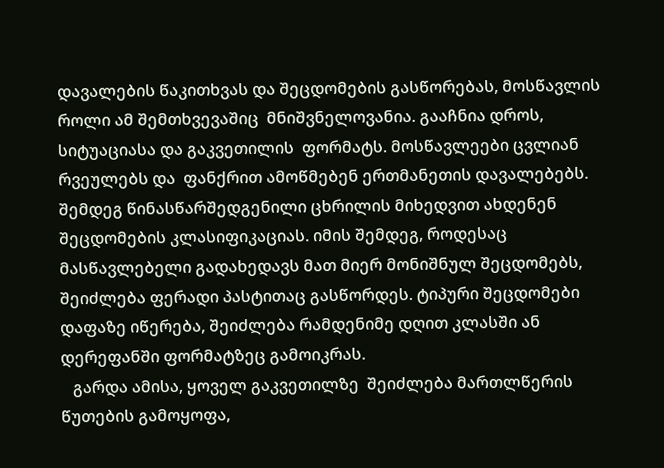დავალების წაკითხვას და შეცდომების გასწორებას, მოსწავლის როლი ამ შემთხვევაშიც  მნიშვნელოვანია. გააჩნია დროს, სიტუაციასა და გაკვეთილის  ფორმატს. მოსწავლეები ცვლიან რვეულებს და  ფანქრით ამოწმებენ ერთმანეთის დავალებებს.  შემდეგ წინასწარშედგენილი ცხრილის მიხედვით ახდენენ შეცდომების კლასიფიკაციას. იმის შემდეგ, როდესაც მასწავლებელი გადახედავს მათ მიერ მონიშნულ შეცდომებს, შეიძლება ფერადი პასტითაც გასწორდეს. ტიპური შეცდომები დაფაზე იწერება, შეიძლება რამდენიმე დღით კლასში ან დერეფანში ფორმატზეც გამოიკრას.
   გარდა ამისა, ყოველ გაკვეთილზე  შეიძლება მართლწერის წუთების გამოყოფა,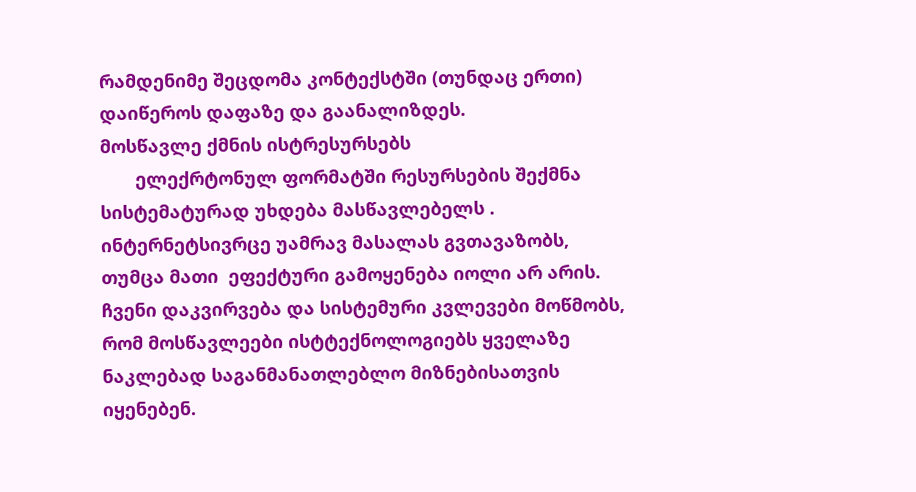რამდენიმე შეცდომა კონტექსტში (თუნდაც ერთი) დაიწეროს დაფაზე და გაანალიზდეს.
მოსწავლე ქმნის ისტრესურსებს
       ელექრტონულ ფორმატში რესურსების შექმნა სისტემატურად უხდება მასწავლებელს . ინტერნეტსივრცე უამრავ მასალას გვთავაზობს, თუმცა მათი  ეფექტური გამოყენება იოლი არ არის. ჩვენი დაკვირვება და სისტემური კვლევები მოწმობს, რომ მოსწავლეები ისტტექნოლოგიებს ყველაზე ნაკლებად საგანმანათლებლო მიზნებისათვის იყენებენ.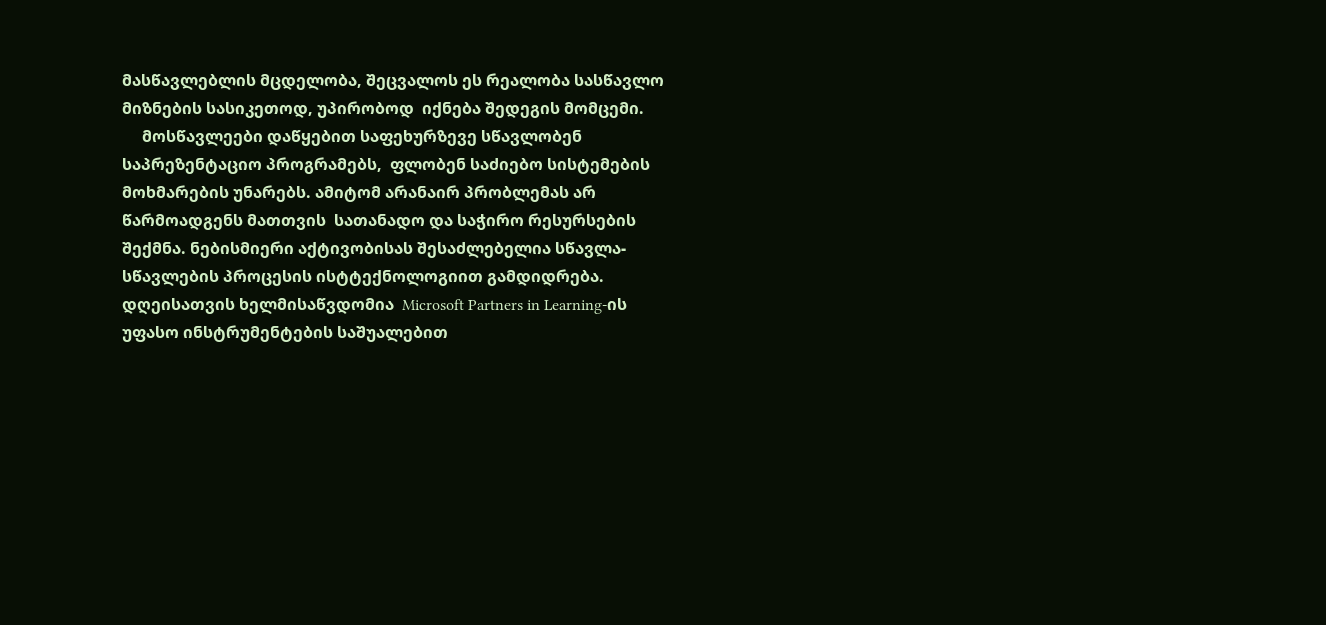მასწავლებლის მცდელობა, შეცვალოს ეს რეალობა სასწავლო მიზნების სასიკეთოდ, უპირობოდ  იქნება შედეგის მომცემი.
     მოსწავლეები დაწყებით საფეხურზევე სწავლობენ საპრეზენტაციო პროგრამებს,  ფლობენ საძიებო სისტემების მოხმარების უნარებს. ამიტომ არანაირ პრობლემას არ წარმოადგენს მათთვის  სათანადო და საჭირო რესურსების შექმნა. ნებისმიერი აქტივობისას შესაძლებელია სწავლა-სწავლების პროცესის ისტტექნოლოგიით გამდიდრება.
დღეისათვის ხელმისაწვდომია  Microsoft Partners in Learning-ის უფასო ინსტრუმენტების საშუალებით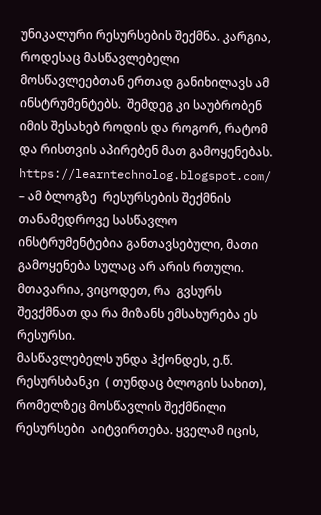უნიკალური რესურსების შექმნა. კარგია, როდესაც მასწავლებელი მოსწავლეებთან ერთად განიხილავს ამ ინსტრუმენტებს.  შემდეგ კი საუბრობენ იმის შესახებ როდის და როგორ, რატომ და რისთვის აპირებენ მათ გამოყენებას.
https://learntechnolog.blogspot.com/  – ამ ბლოგზე  რესურსების შექმნის თანამედროვე სასწავლო ინსტრუმენტებია განთავსებული, მათი გამოყენება სულაც არ არის რთული. მთავარია, ვიცოდეთ, რა  გვსურს შევქმნათ და რა მიზანს ემსახურება ეს რესურსი.
მასწავლებელს უნდა ჰქონდეს, ე.წ.  რესურსბანკი  ( თუნდაც ბლოგის სახით),  რომელზეც მოსწავლის შექმნილი რესურსები  აიტვირთება. ყველამ იცის,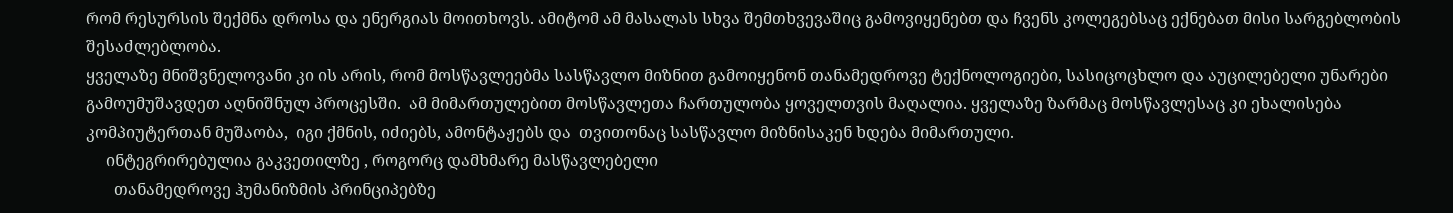რომ რესურსის შექმნა დროსა და ენერგიას მოითხოვს. ამიტომ ამ მასალას სხვა შემთხვევაშიც გამოვიყენებთ და ჩვენს კოლეგებსაც ექნებათ მისი სარგებლობის შესაძლებლობა.
ყველაზე მნიშვნელოვანი კი ის არის, რომ მოსწავლეებმა სასწავლო მიზნით გამოიყენონ თანამედროვე ტექნოლოგიები, სასიცოცხლო და აუცილებელი უნარები გამოუმუშავდეთ აღნიშნულ პროცესში.  ამ მიმართულებით მოსწავლეთა ჩართულობა ყოველთვის მაღალია. ყველაზე ზარმაც მოსწავლესაც კი ეხალისება კომპიუტერთან მუშაობა,  იგი ქმნის, იძიებს, ამონტაჟებს და  თვითონაც სასწავლო მიზნისაკენ ხდება მიმართული.
     ინტეგრირებულია გაკვეთილზე , როგორც დამხმარე მასწავლებელი
       თანამედროვე ჰუმანიზმის პრინციპებზე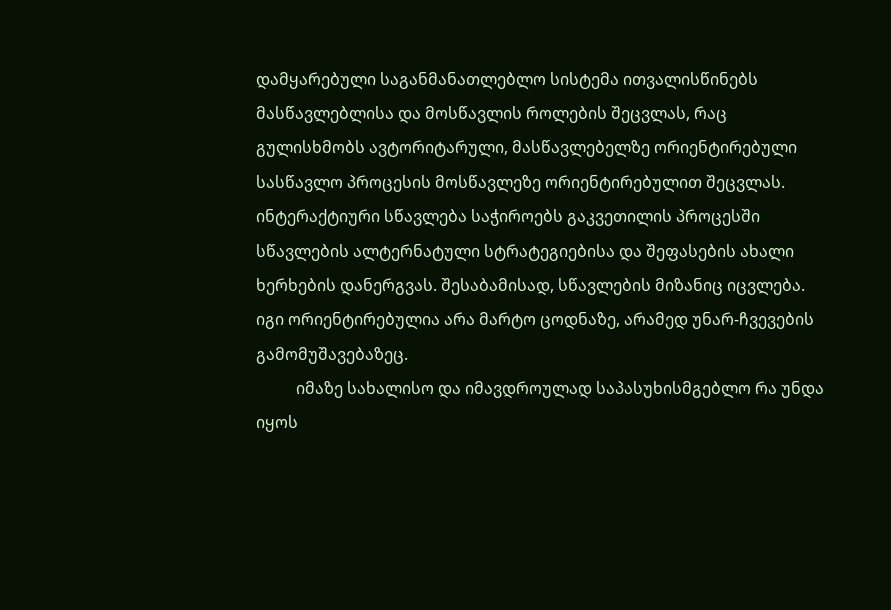დამყარებული საგანმანათლებლო სისტემა ითვალისწინებს მასწავლებლისა და მოსწავლის როლების შეცვლას, რაც გულისხმობს ავტორიტარული, მასწავლებელზე ორიენტირებული სასწავლო პროცესის მოსწავლეზე ორიენტირებულით შეცვლას. ინტერაქტიური სწავლება საჭიროებს გაკვეთილის პროცესში სწავლების ალტერნატული სტრატეგიებისა და შეფასების ახალი ხერხების დანერგვას. შესაბამისად, სწავლების მიზანიც იცვლება. იგი ორიენტირებულია არა მარტო ცოდნაზე, არამედ უნარ-ჩვევების გამომუშავებაზეც.
          იმაზე სახალისო და იმავდროულად საპასუხისმგებლო რა უნდა იყოს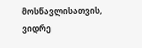მოსწავლისათვის, ვიდრე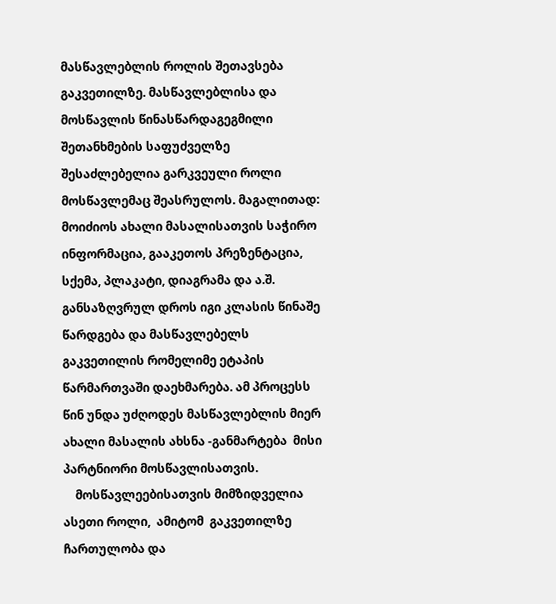მასწავლებლის როლის შეთავსება გაკვეთილზე. მასწავლებლისა და მოსწავლის წინასწარდაგეგმილი შეთანხმების საფუძველზე შესაძლებელია გარკვეული როლი მოსწავლემაც შეასრულოს. მაგალითად: მოიძიოს ახალი მასალისათვის საჭირო ინფორმაცია, გააკეთოს პრეზენტაცია,  სქემა, პლაკატი, დიაგრამა და ა.შ. განსაზღვრულ დროს იგი კლასის წინაშე წარდგება და მასწავლებელს გაკვეთილის რომელიმე ეტაპის წარმართვაში დაეხმარება. ამ პროცესს წინ უნდა უძღოდეს მასწავლებლის მიერ ახალი მასალის ახსნა -განმარტება  მისი პარტნიორი მოსწავლისათვის.
    მოსწავლეებისათვის მიმზიდველია ასეთი როლი,  ამიტომ  გაკვეთილზე ჩართულობა და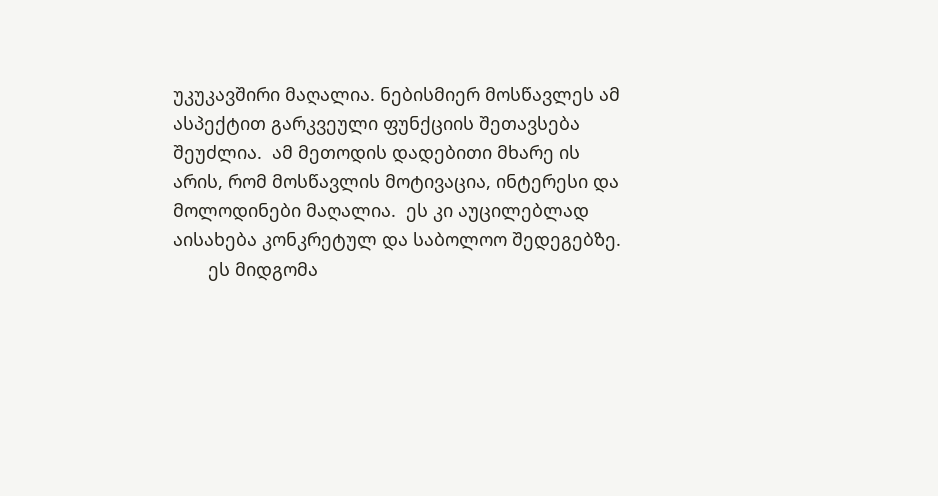უკუკავშირი მაღალია. ნებისმიერ მოსწავლეს ამ ასპექტით გარკვეული ფუნქციის შეთავსება შეუძლია.  ამ მეთოდის დადებითი მხარე ის არის, რომ მოსწავლის მოტივაცია, ინტერესი და მოლოდინები მაღალია.  ეს კი აუცილებლად აისახება კონკრეტულ და საბოლოო შედეგებზე.
       ეს მიდგომა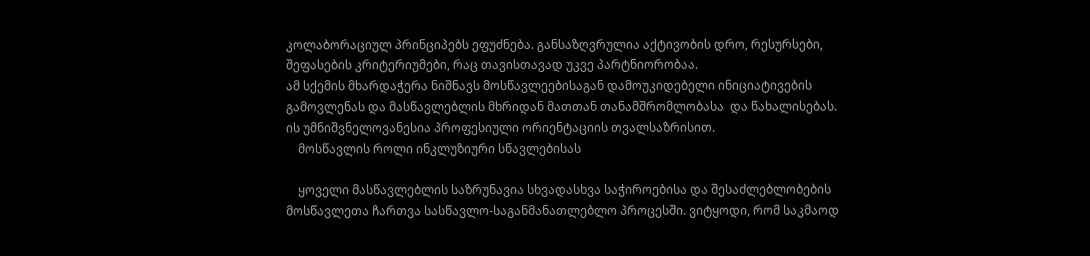კოლაბორაციულ პრინციპებს ეფუძნება. განსაზღვრულია აქტივობის დრო, რესურსები, შეფასების კრიტერიუმები, რაც თავისთავად უკვე პარტნიორობაა.
ამ სქემის მხარდაჭერა ნიშნავს მოსწავლეებისაგან დამოუკიდებელი ინიციატივების გამოვლენას და მასწავლებლის მხრიდან მათთან თანამშრომლობასა  და წახალისებას.  ის უმნიშვნელოვანესია პროფესიული ორიენტაციის თვალსაზრისით.
    მოსწავლის როლი ინკლუზიური სწავლებისას

    ყოველი მასწავლებლის საზრუნავია სხვადასხვა საჭიროებისა და შესაძლებლობების მოსწავლეთა ჩართვა სასწავლო-საგანმანათლებლო პროცესში. ვიტყოდი, რომ საკმაოდ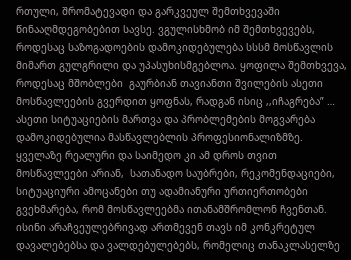რთული, შრომატევადი და გარკვეულ შემთხვევაში წინააღმდეგობებით სავსე. ვგულისხმობ იმ შემთხვევებს, როდესაც საზოგადოების დამოკიდებულება სსსმ მოსწავლის მიმართ გულგრილი და უპასუხისმგებლოა. ყოფილა შემთხვევა, როდესაც მშობლები  გაურბიან თავიანთი შვილების ასეთი მოსწავლეების გვერდით ყოფნას, რადგან ისიც ,,იჩაგრება” …   ასეთი სიტუაციების მართვა და პრობლემების მოგვარება დამოკიდებულია მასწავლებლის პროფესიონალიზმზე. ყველაზე რეალური და საიმედო კი ამ დროს თვით მოსწავლეები არიან,  სათანადო საუბრები, რეკომენდაციები, სიტუაციური ამოცანები თუ ადამიანური ურთიერთობები გვეხმარება, რომ მოსწავლეებმა ითანამშრომლონ ჩვენთან. ისინი არაჩვეულებრივად ართმევენ თავს იმ კონკრეტულ დავალებებსა და ვალდებულებებს, რომელიც თანაკლასელზე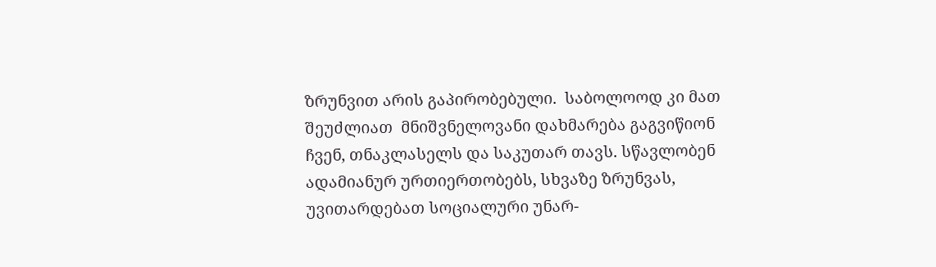ზრუნვით არის გაპირობებული.  საბოლოოდ კი მათ შეუძლიათ  მნიშვნელოვანი დახმარება გაგვიწიონ ჩვენ, თნაკლასელს და საკუთარ თავს. სწავლობენ ადამიანურ ურთიერთობებს, სხვაზე ზრუნვას, უვითარდებათ სოციალური უნარ-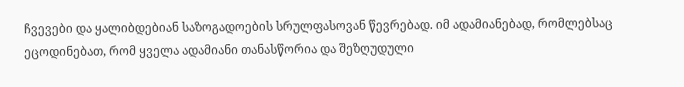ჩვევები და ყალიბდებიან საზოგადოების სრულფასოვან წევრებად. იმ ადამიანებად, რომლებსაც ეცოდინებათ, რომ ყველა ადამიანი თანასწორია და შეზღუდული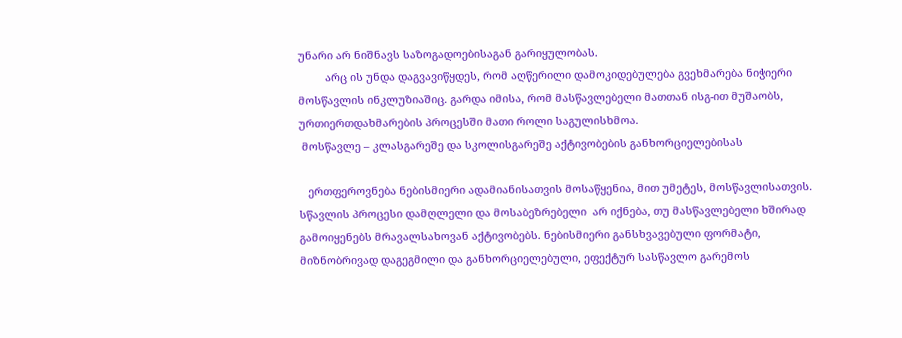უნარი არ ნიშნავს საზოგადოებისაგან გარიყულობას.
         არც ის უნდა დაგვავიწყდეს, რომ აღწერილი დამოკიდებულება გვეხმარება ნიჭიერი მოსწავლის ინკლუზიაშიც. გარდა იმისა, რომ მასწავლებელი მათთან ისგ-ით მუშაობს, ურთიერთდახმარების პროცესში მათი როლი საგულისხმოა.
 მოსწავლე – კლასგარეშე და სკოლისგარეშე აქტივობების განხორციელებისას

   ერთფეროვნება ნებისმიერი ადამიანისათვის მოსაწყენია, მით უმეტეს, მოსწავლისათვის. სწავლის პროცესი დამღლელი და მოსაბეზრებელი  არ იქნება, თუ მასწავლებელი ხშირად  გამოიყენებს მრავალსახოვან აქტივობებს. ნებისმიერი განსხვავებული ფორმატი, მიზნობრივად დაგეგმილი და განხორციელებული, ეფექტურ სასწავლო გარემოს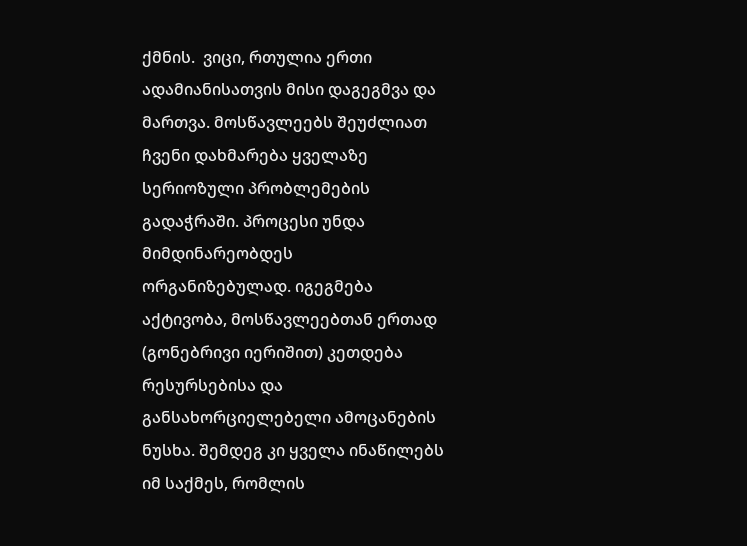ქმნის.  ვიცი, რთულია ერთი ადამიანისათვის მისი დაგეგმვა და მართვა. მოსწავლეებს შეუძლიათ ჩვენი დახმარება ყველაზე სერიოზული პრობლემების გადაჭრაში. პროცესი უნდა  მიმდინარეობდეს  ორგანიზებულად. იგეგმება აქტივობა, მოსწავლეებთან ერთად (გონებრივი იერიშით) კეთდება რესურსებისა და
განსახორციელებელი ამოცანების ნუსხა. შემდეგ კი ყველა ინაწილებს იმ საქმეს, რომლის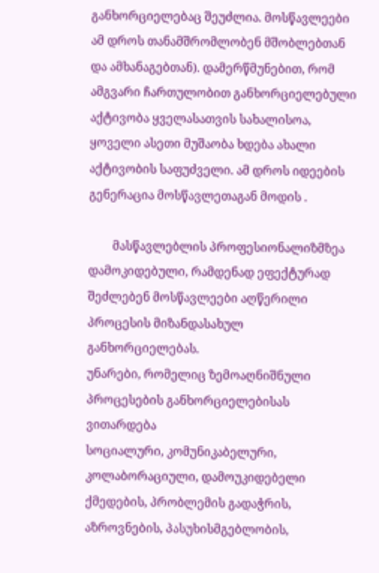განხორციელებაც შეუძლია. მოსწავლეები ამ დროს თანამშრომლობენ მშობლებთან და ამხანაგებთან). დამერწმუნებით, რომ ამგვარი ჩართულობით განხორციელებული აქტივობა ყველასათვის სახალისოა, ყოველი ასეთი მუშაობა ხდება ახალი აქტივობის საფუძველი. ამ დროს იდეების გენერაცია მოსწავლეთაგან მოდის .

        მასწავლებლის პროფესიონალიზმზეა დამოკიდებული, რამდენად ეფექტურად შეძლებენ მოსწავლეები აღწერილი პროცესის მიზანდასახულ განხორციელებას.
უნარები, რომელიც ზემოაღნიშნული პროცესების განხორციელებისას ვითარდება
სოციალური, კომუნიკაბელური, კოლაბორაციული, დამოუკიდებელი  ქმედების, პრობლემის გადაჭრის, აზროვნების, პასუხისმგებლობის,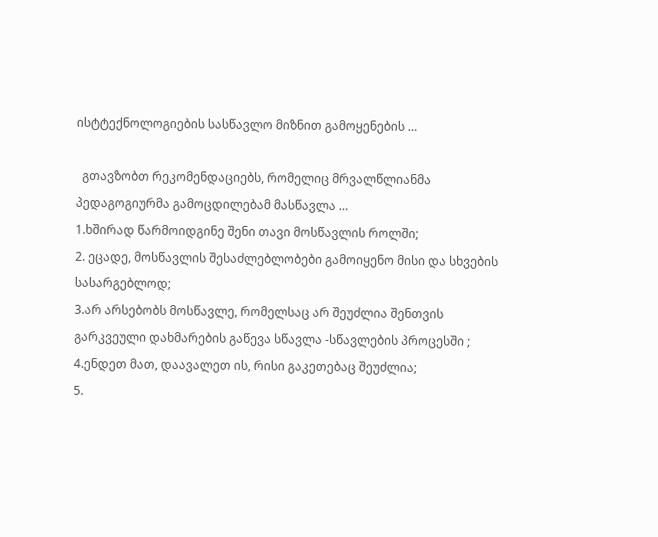ისტტექნოლოგიების სასწავლო მიზნით გამოყენების …

  გთავზობთ რეკომენდაციებს, რომელიც მრვალწლიანმა პედაგოგიურმა გამოცდილებამ მასწავლა …
1.ხშირად წარმოიდგინე შენი თავი მოსწავლის როლში;
2. ეცადე, მოსწავლის შესაძლებლობები გამოიყენო მისი და სხვების სასარგებლოდ;
3.არ არსებობს მოსწავლე, რომელსაც არ შეუძლია შენთვის გარკვეული დახმარების გაწევა სწავლა -სწავლების პროცესში ;
4.ენდეთ მათ, დაავალეთ ის, რისი გაკეთებაც შეუძლია;
5.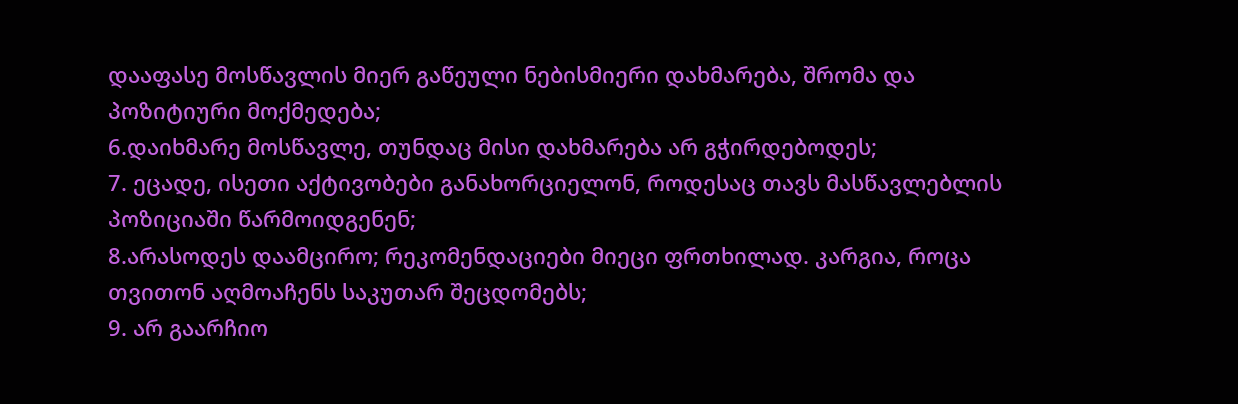დააფასე მოსწავლის მიერ გაწეული ნებისმიერი დახმარება, შრომა და პოზიტიური მოქმედება;
6.დაიხმარე მოსწავლე, თუნდაც მისი დახმარება არ გჭირდებოდეს;
7. ეცადე, ისეთი აქტივობები განახორციელონ, როდესაც თავს მასწავლებლის პოზიციაში წარმოიდგენენ;
8.არასოდეს დაამცირო; რეკომენდაციები მიეცი ფრთხილად. კარგია, როცა თვითონ აღმოაჩენს საკუთარ შეცდომებს;
9. არ გაარჩიო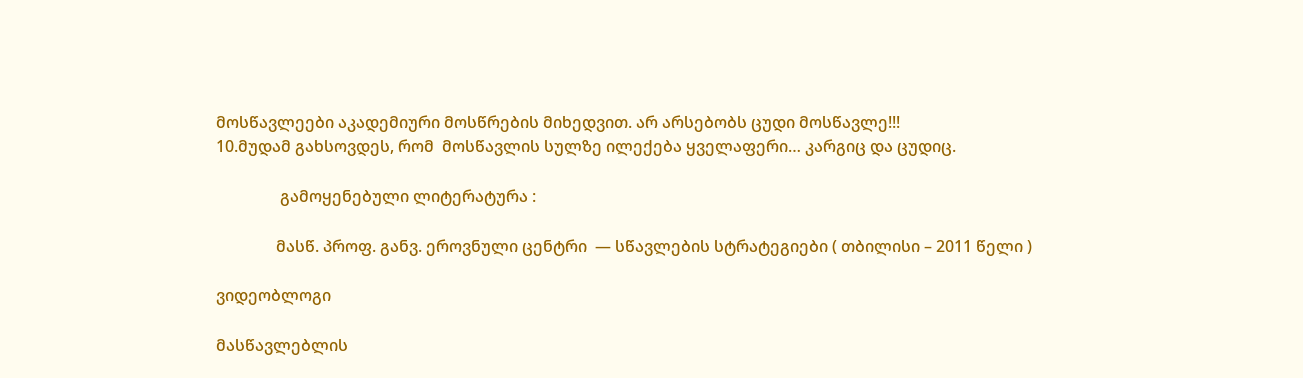მოსწავლეები აკადემიური მოსწრების მიხედვით. არ არსებობს ცუდი მოსწავლე!!!
10.მუდამ გახსოვდეს, რომ  მოსწავლის სულზე ილექება ყველაფერი… კარგიც და ცუდიც.

                გამოყენებული ლიტერატურა :

               მასწ. პროფ. განვ. ეროვნული ცენტრი  — სწავლების სტრატეგიები ( თბილისი – 2011 წელი )

ვიდეობლოგი

მასწავლებლის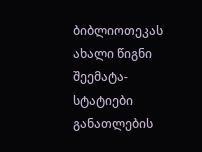ბიბლიოთეკას ახალი წიგნი შეემატა- სტატიები განათლების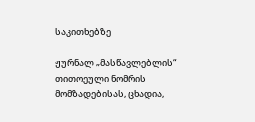საკითხებზე

ჟურნალ „მასწავლებლის“ თითოეული ნომრის მომზადებისას, ცხადია,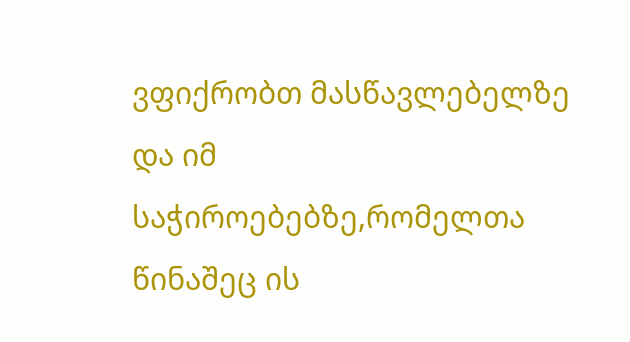ვფიქრობთ მასწავლებელზე და იმ საჭიროებებზე,რომელთა წინაშეც ის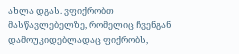ახლა დგას. ვფიქრობთ მასწავლებელზე, რომელიც ჩვენგან დამოუკიდებლადაც ფიქრობს,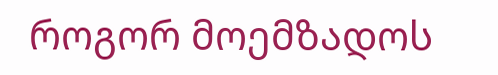როგორ მოემზადოს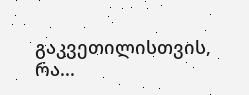გაკვეთილისთვის, რა...